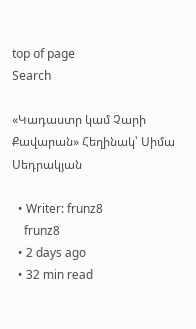top of page
Search

«Կադաստր կամ Չարի Քավարան» Հեղինակ՝ Սիմա Սեդրակյան

  • Writer: frunz8
    frunz8
  • 2 days ago
  • 32 min read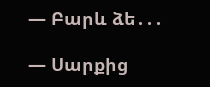— Բարև ձե․․․

— Սարքից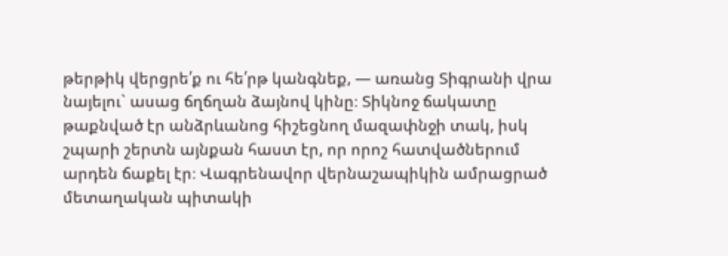թերթիկ վերցրե՛ք ու հե՛րթ կանգնեք, — առանց Տիգրանի վրա նայելու` ասաց ճղճղան ձայնով կինը։ Տիկնոջ ճակատը թաքնված էր անձրևանոց հիշեցնող մազափնջի տակ, իսկ շպարի շերտն այնքան հաստ էր, որ որոշ հատվածներում արդեն ճաքել էր։ Վագրենավոր վերնաշապիկին ամրացրած մետաղական պիտակի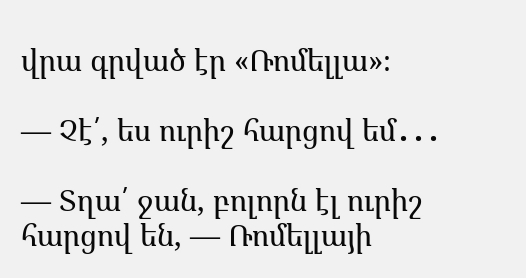վրա գրված էր «Ռոմելլա»։

— Չէ՛, ես ուրիշ հարցով եմ․․․

— Տղա՛ ջան, բոլորն էլ ուրիշ հարցով են, — Ռոմելլայի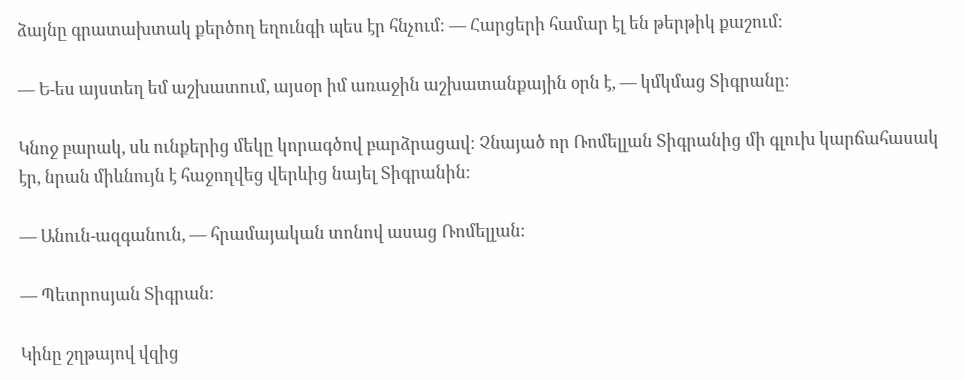ձայնը գրատախտակ քերծող եղունգի պես էր հնչում։ — Հարցերի համար էլ են թերթիկ քաշում։

— Ե-ես այստեղ եմ աշխատում, այսօր իմ առաջին աշխատանքային օրն է, — կմկմաց Տիգրանը։

Կնոջ բարակ, սև ունքերից մեկը կորագծով բարձրացավ։ Չնայած որ Ռոմելլան Տիգրանից մի գլուխ կարճահասակ էր, նրան միևնույն է հաջողվեց վերևից նայել Տիգրանին։

— Անուն-ազգանուն, — հրամայական տոնով ասաց Ռոմելլան։

— Պետրոսյան Տիգրան։

Կինը շղթայով վզից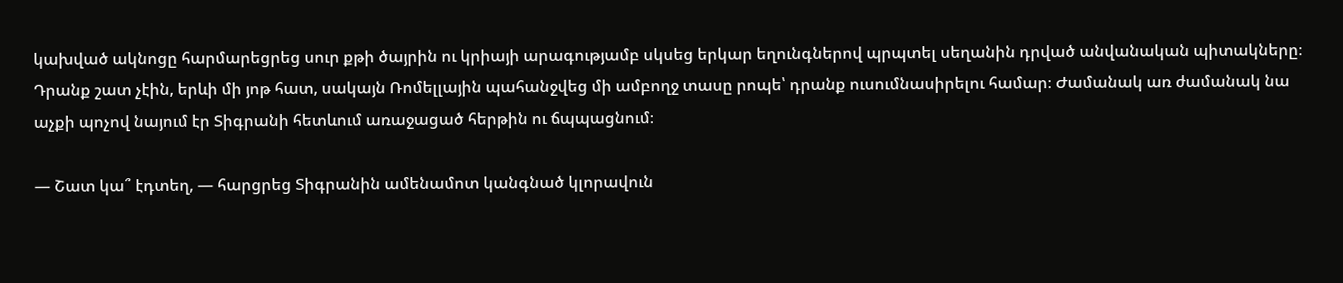կախված ակնոցը հարմարեցրեց սուր քթի ծայրին ու կրիայի արագությամբ սկսեց երկար եղունգներով պրպտել սեղանին դրված անվանական պիտակները։ Դրանք շատ չէին, երևի մի յոթ հատ, սակայն Ռոմելլային պահանջվեց մի ամբողջ տասը րոպե՝ դրանք ուսումնասիրելու համար։ Ժամանակ առ ժամանակ նա աչքի պոչով նայում էր Տիգրանի հետևում առաջացած հերթին ու ճպպացնում։

— Շատ կա՞ էդտեղ, — հարցրեց Տիգրանին ամենամոտ կանգնած կլորավուն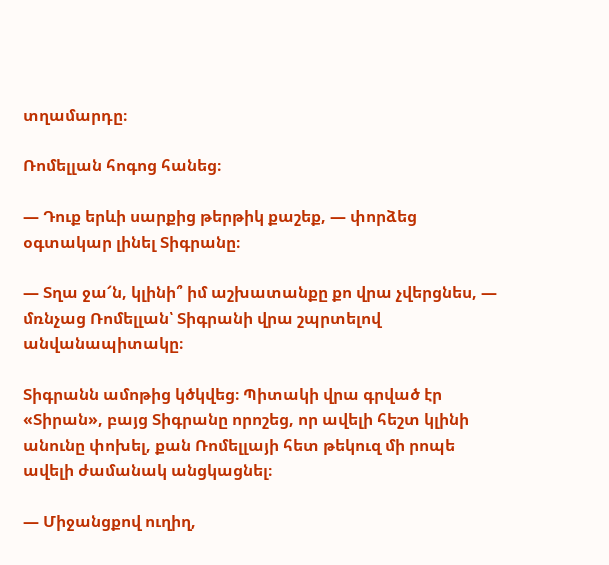տղամարդը։

Ռոմելլան հոգոց հանեց։

— Դուք երևի սարքից թերթիկ քաշեք, — փորձեց օգտակար լինել Տիգրանը։

— Տղա ջա՜ն, կլինի՞ իմ աշխատանքը քո վրա չվերցնես, — մռնչաց Ռոմելլան՝ Տիգրանի վրա շպրտելով անվանապիտակը։

Տիգրանն ամոթից կծկվեց։ Պիտակի վրա գրված էր «Տիրան», բայց Տիգրանը որոշեց, որ ավելի հեշտ կլինի անունը փոխել, քան Ռոմելլայի հետ թեկուզ մի րոպե ավելի ժամանակ անցկացնել։

— Միջանցքով ուղիղ,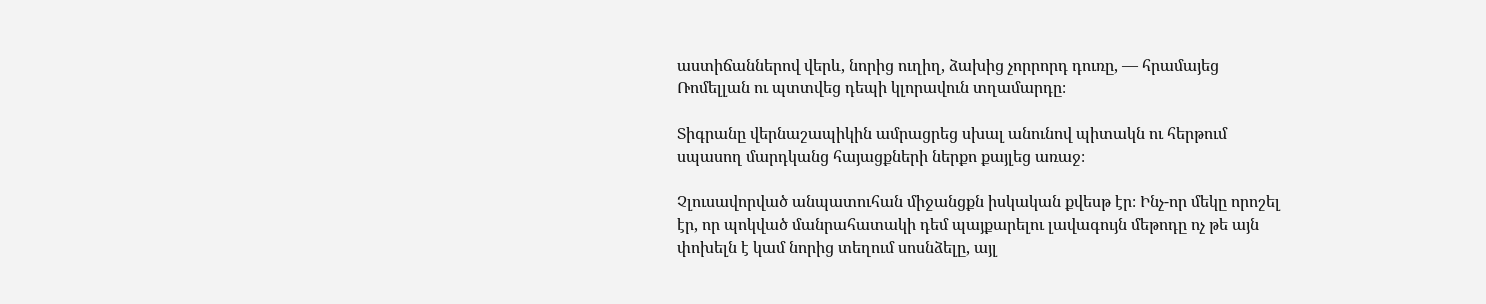աստիճաններով վերև, նորից ուղիղ, ձախից չորրորդ դուռը, — հրամայեց Ռոմելլան ու պտտվեց դեպի կլորավուն տղամարդը։

Տիգրանը վերնաշապիկին ամրացրեց սխալ անունով պիտակն ու հերթում սպասող մարդկանց հայացքների ներքո քայլեց առաջ։

Չլուսավորված անպատուհան միջանցքն իսկական քվեսթ էր։ Ինչ-որ մեկը որոշել էր, որ պոկված մանրահատակի դեմ պայքարելու լավագույն մեթոդը ոչ թե այն փոխելն է կամ նորից տեղում սոսնձելը, այլ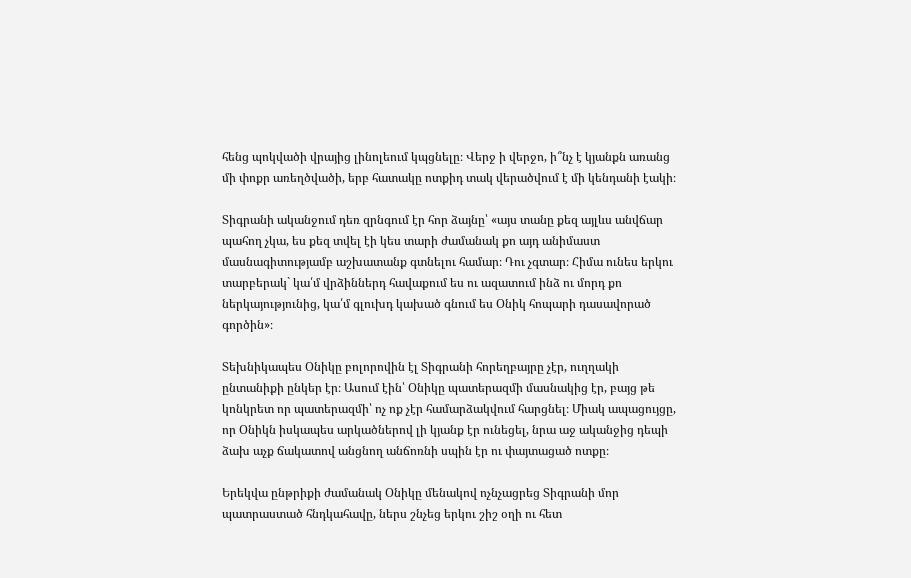հենց պոկվածի վրայից լինոլեում կպցնելը։ Վերջ ի վերջո, ի՞նչ է կյանքն առանց մի փոքր առեղծվածի, երբ հատակը ոտքիդ տակ վերածվում է մի կենդանի էակի։

Տիգրանի ականջում դեռ զրնգում էր հոր ձայնը՝ «այս տանը քեզ այլևս անվճար պահող չկա, ես քեզ տվել էի կես տարի ժամանակ քո այդ անիմաստ մասնագիտությամբ աշխատանք գտնելու համար։ Դու չգտար։ Հիմա ունես երկու տարբերակ` կա՛մ վրձիններդ հավաքում ես ու ազատում ինձ ու մորդ քո ներկայությունից, կա՛մ գլուխդ կախած գնում ես Օնիկ հոպարի դասավորած գործին»։

Տեխնիկապես Օնիկը բոլորովին էլ Տիգրանի հորեղբայրը չէր, ուղղակի ընտանիքի ընկեր էր։ Ասում էին՝ Օնիկը պատերազմի մասնակից էր, բայց թե կոնկրետ որ պատերազմի՝ ոչ ոք չէր համարձակվում հարցնել։ Միակ ապացույցը, որ Օնիկն իսկապես արկածներով լի կյանք էր ունեցել, նրա աջ ականջից դեպի ձախ աչք ճակատով անցնող անճոռնի սպին էր ու փայտացած ոտքը։

Երեկվա ընթրիքի ժամանակ Օնիկը մենակով ոչնչացրեց Տիգրանի մոր պատրաստած հնդկահավը, ներս շնչեց երկու շիշ օղի ու հետ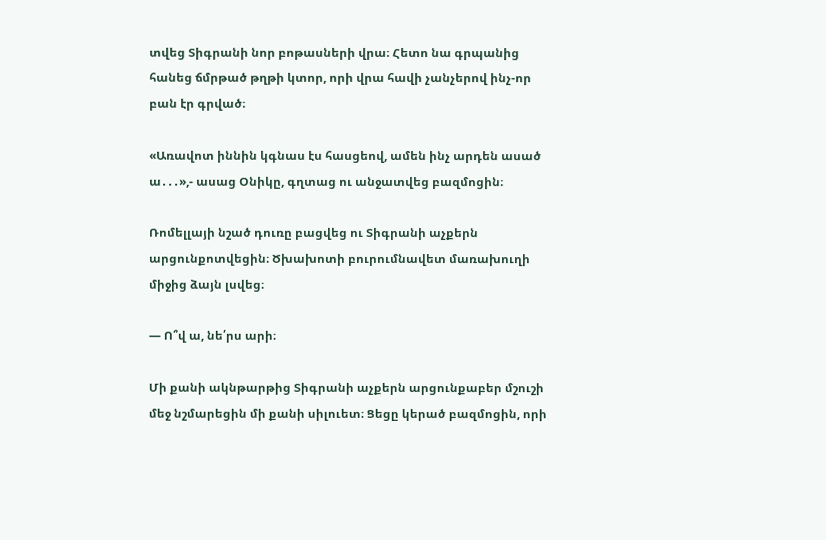տվեց Տիգրանի նոր բոթասների վրա։ Հետո նա գրպանից հանեց ճմրթած թղթի կտոր, որի վրա հավի չանչերով ինչ-որ բան էր գրված։

«Առավոտ իննին կգնաս էս հասցեով, ամեն ինչ արդեն ասած ա․․․»,- ասաց Օնիկը, գղտաց ու անջատվեց բազմոցին։

Ռոմելլայի նշած դուռը բացվեց ու Տիգրանի աչքերն արցունքոտվեցին։ Ծխախոտի բուրումնավետ մառախուղի միջից ձայն լսվեց։

— Ո՞վ ա, նե՛րս արի։

Մի քանի ակնթարթից Տիգրանի աչքերն արցունքաբեր մշուշի մեջ նշմարեցին մի քանի սիլուետ։ Ցեցը կերած բազմոցին, որի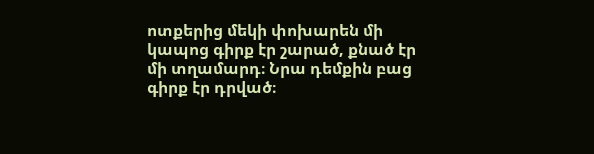ոտքերից մեկի փոխարեն մի կապոց գիրք էր շարած, քնած էր մի տղամարդ։ Նրա դեմքին բաց գիրք էր դրված։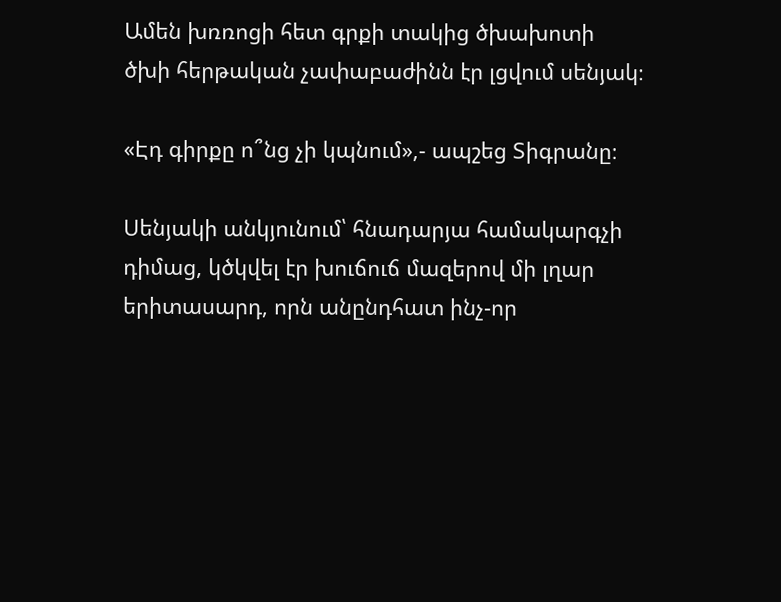Ամեն խռռոցի հետ գրքի տակից ծխախոտի ծխի հերթական չափաբաժինն էր լցվում սենյակ։

«Էդ գիրքը ո՞նց չի կպնում»,- ապշեց Տիգրանը։

Սենյակի անկյունում՝ հնադարյա համակարգչի դիմաց, կծկվել էր խուճուճ մազերով մի լղար երիտասարդ, որն անընդհատ ինչ-որ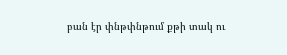բան էր փնթփնթում քթի տակ ու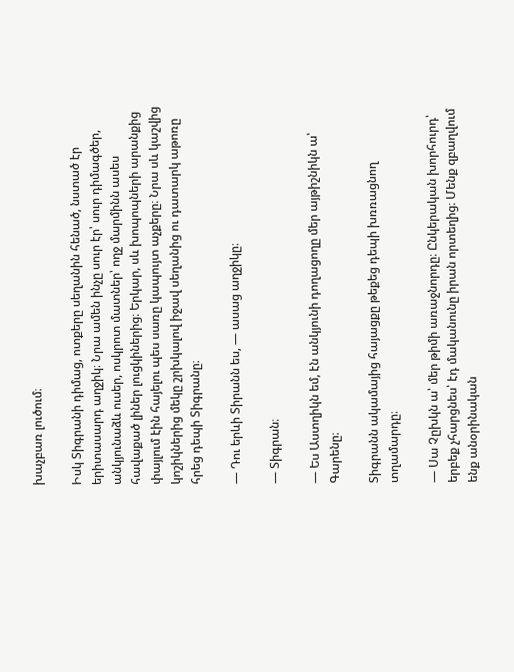խաչբառ լուծում։

Իսկ Տիգրանի դիմաց, ոտքերը սեղանին հենած, նստած էր երիտասարդ աղջիկ։ Նրա ամեն ինչը սուր էր՝ սուր դիմագծեր, անկյունաձև ուսեր, ոսկրոտ մատներ՝ ողջ մարմինն ասես հավաքած լիներ լուցկիներից։ Երկար, սև խոպոպների արանքից փայլում էին հայելու պես սառը կապույտ աչքերը։ Նրա սև կաշվից կոշիկներից մեկը շրխկալով իջավ սեղանից ու դատարկ աթոռը հրեց դեպի Տիգրանը։

— Դու երևի Տիրանն ես, — ասաց աղջիկը։

— Տիգրան։

— Ես Աստղիկն եմ, էն անկյունի դողացողը մեր այթիշնիկն ա՝ Գարենը։

Տիգրանն ակամայից հայացքը թեքեց դեպի խռռացնող տղամարդը։

— Սա Չըխկն ա՝ մեր թիմի առաջնորդը։ Ընկերական խորհուրդ՝ երբեք չհարցնես՝ էդ մականունը իրան որտեղից։ Մենք զբաղվում ենք անօրինական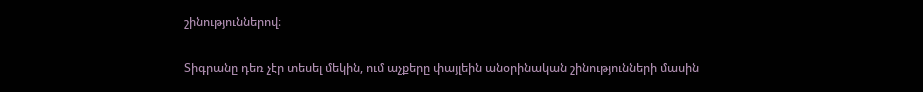շինություններով։

Տիգրանը դեռ չէր տեսել մեկին, ում աչքերը փայլեին անօրինական շինությունների մասին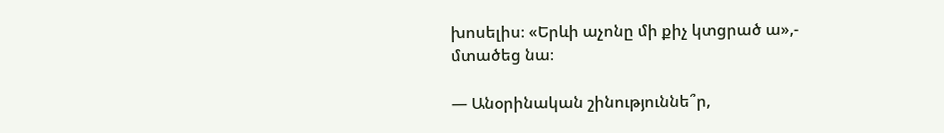խոսելիս։ «Երևի աչոնը մի քիչ կտցրած ա»,- մտածեց նա։

— Անօրինական շինություննե՞ր,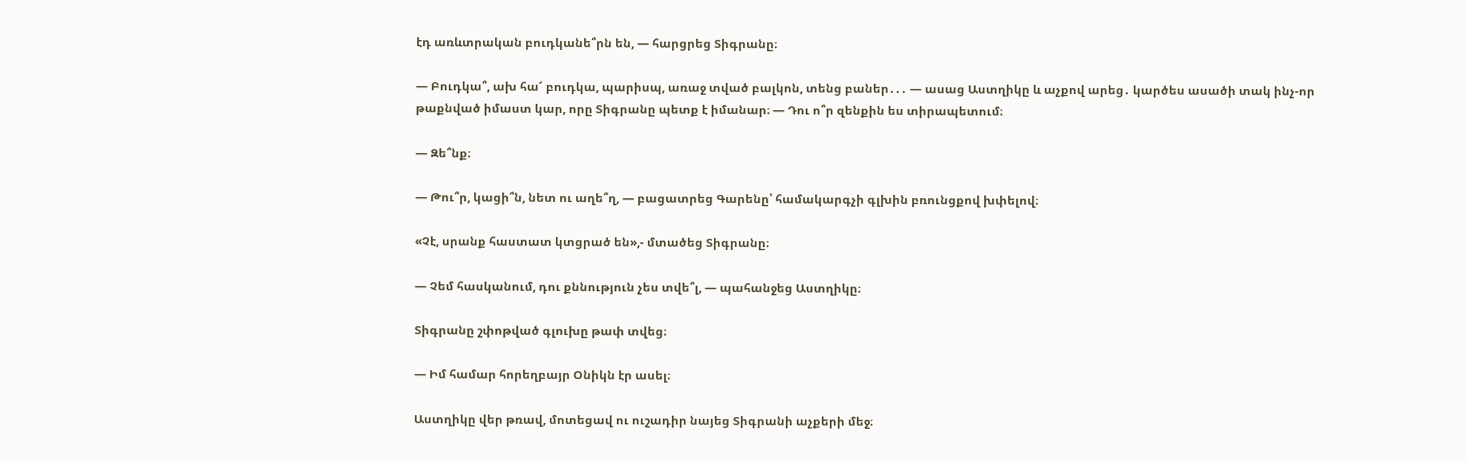էդ առևտրական բուդկանե՞րն են, — հարցրեց Տիգրանը։

— Բուդկա՞, ախ հա՜ բուդկա, պարիսպ, առաջ տված բալկոն, տենց բաներ․․․ — ասաց Աստղիկը և աչքով արեց․ կարծես ասածի տակ ինչ-որ թաքնված իմաստ կար, որը Տիգրանը պետք է իմանար։ — Դու ո՞ր զենքին ես տիրապետում։

— Զե՞նք։

— Թու՞ր, կացի՞ն, նետ ու աղե՞ղ, — բացատրեց Գարենը՝ համակարգչի գլխին բռունցքով խփելով։

«Չէ, սրանք հաստատ կտցրած են»,- մտածեց Տիգրանը։

— Չեմ հասկանում, դու քննություն չես տվե՞լ, — պահանջեց Աստղիկը։

Տիգրանը շփոթված գլուխը թափ տվեց։

— Իմ համար հորեղբայր Օնիկն էր ասել։

Աստղիկը վեր թռավ, մոտեցավ ու ուշադիր նայեց Տիգրանի աչքերի մեջ։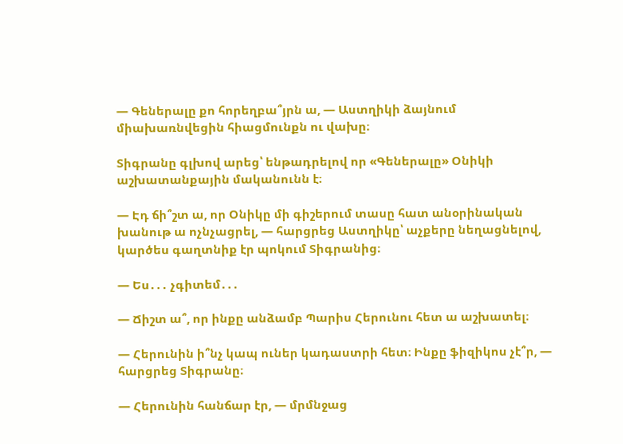— Գեներալը քո հորեղբա՞յրն ա, — Աստղիկի ձայնում միախառնվեցին հիացմունքն ու վախը։

Տիգրանը գլխով արեց՝ ենթադրելով որ «Գեներալը» Օնիկի աշխատանքային մականունն է։

— Էդ ճի՞շտ ա, որ Օնիկը մի գիշերում տասը հատ անօրինական խանութ ա ոչնչացրել, — հարցրեց Աստղիկը՝ աչքերը նեղացնելով, կարծես գաղտնիք էր պոկում Տիգրանից։

— Ես․․․ չգիտեմ․․․

— Ճիշտ ա՞, որ ինքը անձամբ Պարիս Հերունու հետ ա աշխատել։

— Հերունին ի՞նչ կապ ուներ կադաստրի հետ։ Ինքը ֆիզիկոս չէ՞ր, — հարցրեց Տիգրանը։

— Հերունին հանճար էր, — մրմնջաց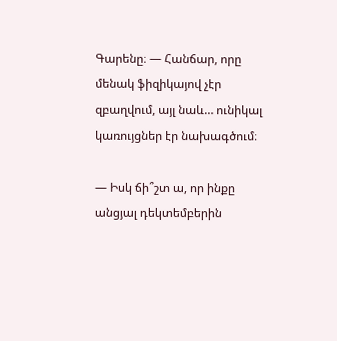Գարենը։ — Հանճար, որը մենակ ֆիզիկայով չէր զբաղվում, այլ նաև… ունիկալ կառույցներ էր նախագծում։

— Իսկ ճի՞շտ ա, որ ինքը անցյալ դեկտեմբերին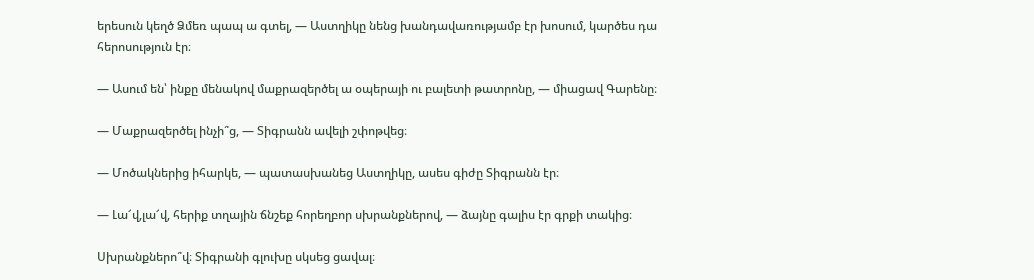երեսուն կեղծ Ձմեռ պապ ա գտել, — Աստղիկը նենց խանդավառությամբ էր խոսում, կարծես դա հերոսություն էր։

— Ասում են՝ ինքը մենակով մաքրազերծել ա օպերայի ու բալետի թատրոնը, — միացավ Գարենը։

— Մաքրազերծել ինչի՞ց, — Տիգրանն ավելի շփոթվեց։

— Մոծակներից իհարկե, — պատասխանեց Աստղիկը, ասես գիժը Տիգրանն էր։

— Լա՜վ,լա՜վ, հերիք տղային ճնշեք հորեղբոր սխրանքներով, — ձայնը գալիս էր գրքի տակից։

Սխրանքներո՞վ։ Տիգրանի գլուխը սկսեց ցավալ։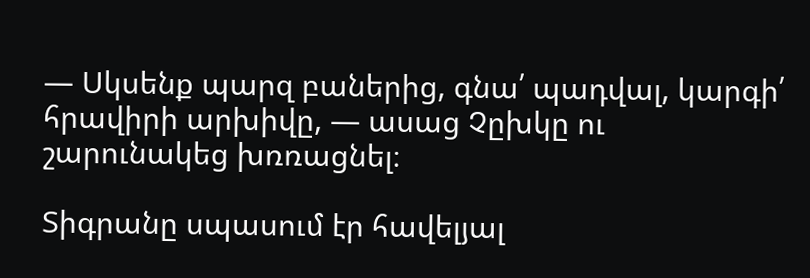— Սկսենք պարզ բաներից, գնա՛ պադվալ, կարգի՛ հրավիրի արխիվը, — ասաց Չըխկը ու շարունակեց խռռացնել։

Տիգրանը սպասում էր հավելյալ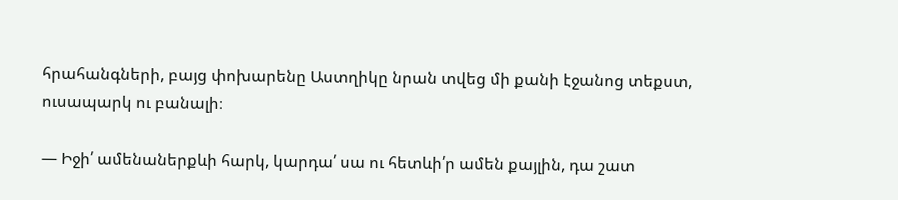հրահանգների, բայց փոխարենը Աստղիկը նրան տվեց մի քանի էջանոց տեքստ, ուսապարկ ու բանալի։

— Իջի՛ ամենաներքևի հարկ, կարդա՛ սա ու հետևի՛ր ամեն քայլին, դա շատ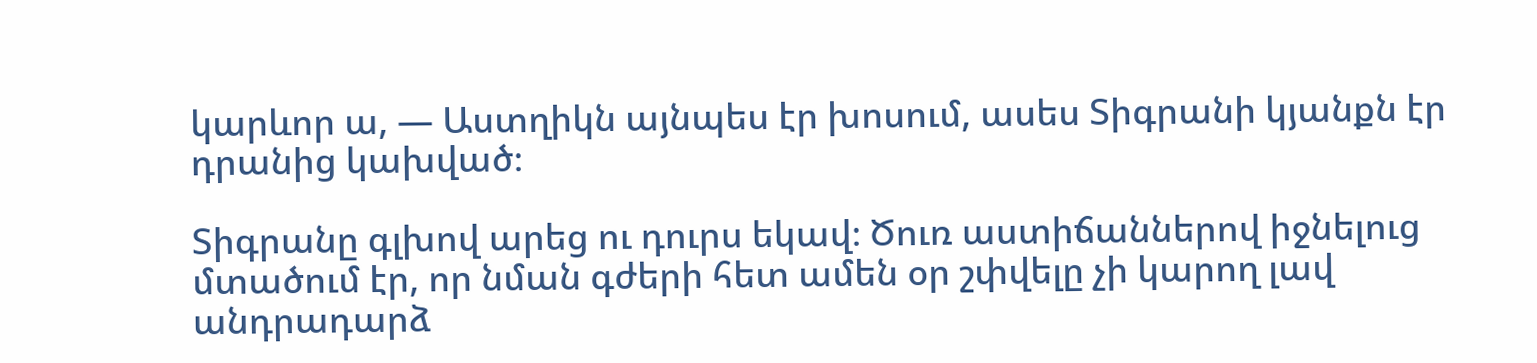կարևոր ա, — Աստղիկն այնպես էր խոսում, ասես Տիգրանի կյանքն էր դրանից կախված։

Տիգրանը գլխով արեց ու դուրս եկավ։ Ծուռ աստիճաններով իջնելուց մտածում էր, որ նման գժերի հետ ամեն օր շփվելը չի կարող լավ անդրադարձ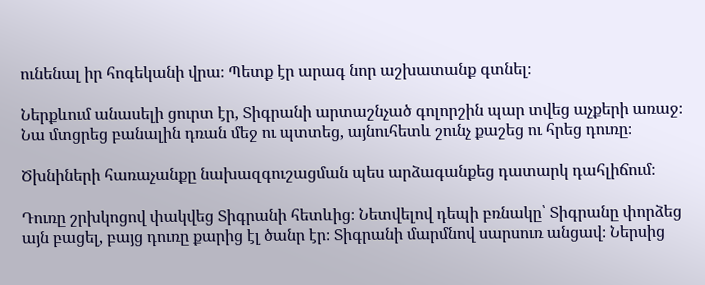ունենալ իր հոգեկանի վրա։ Պետք էր արագ նոր աշխատանք գտնել։

Ներքևում անասելի ցուրտ էր, Տիգրանի արտաշնչած գոլորշին պար տվեց աչքերի առաջ։ Նա մտցրեց բանալին դռան մեջ ու պտտեց, այնուհետև շունչ քաշեց ու հրեց դուռը։

Ծխնիների հառաչանքը նախազգուշացման պես արձագանքեց դատարկ դահլիճում։

Դուռը շրխկոցով փակվեց Տիգրանի հետևից։ Նետվելով դեպի բռնակը՝ Տիգրանը փորձեց այն բացել, բայց դուռը քարից էլ ծանր էր։ Տիգրանի մարմնով սարսուռ անցավ։ Ներսից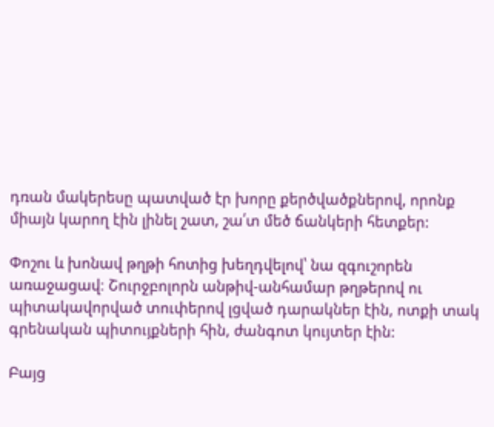դռան մակերեսը պատված էր խորը քերծվածքներով, որոնք միայն կարող էին լինել շատ, շա՛տ մեծ ճանկերի հետքեր:

Փոշու և խոնավ թղթի հոտից խեղդվելով՝ նա զգուշորեն առաջացավ։ Շուրջբոլորն անթիվ-անհամար թղթերով ու պիտակավորված տուփերով լցված դարակներ էին, ոտքի տակ գրենական պիտույքների հին, ժանգոտ կույտեր էին:

Բայց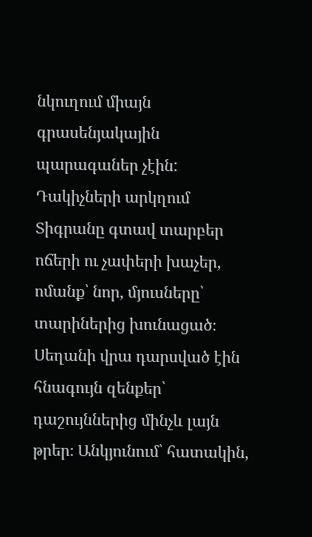նկուղում միայն գրասենյակային պարագաներ չէին: Դակիչների արկղում Տիգրանը գտավ տարբեր ոճերի ու չափերի խաչեր, ոմանք՝ նոր, մյուսները՝ տարիներից խունացած։ Սեղանի վրա դարսված էին հնագույն զենքեր՝ դաշույններից մինչև լայն թրեր։ Անկյունում՝ հատակին,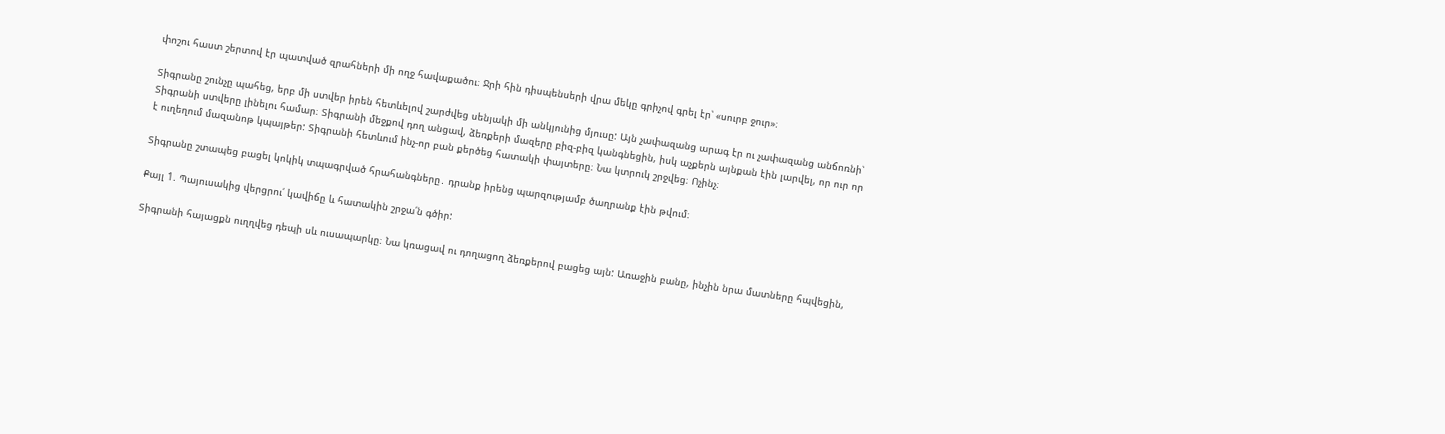փոշու հաստ շերտով էր պատված զրահների մի ողջ հավաքածու։ Ջրի հին դիսպենսերի վրա մեկը գրիչով գրել էր՝ «սուրբ ջուր»։

Տիգրանը շունչը պահեց, երբ մի ստվեր իրեն հետևելով շարժվեց սենյակի մի անկյունից մյուսը: Այն չափազանց արագ էր ու չափազանց անճոռնի՝ Տիգրանի ստվերը լինելու համար։ Տիգրանի մեջքով դող անցավ, ձեռքերի մազերը բիզ-բիզ կանգնեցին, իսկ աչքերն այնքան էին լարվել, որ ուր որ է ուղեղում մազանոթ կպայթեր: Տիգրանի հետևում ինչ-որ բան քերծեց հատակի փայտերը։ Նա կտրուկ շրջվեց։ Ոչինչ։

Տիգրանը շտապեց բացել կոկիկ տպագրված հրահանգները․ դրանք իրենց պարզությամբ ծաղրանք էին թվում։

Քայլ 1. Պայուսակից վերցրու՛ կավիճը և հատակին շրջա՛ն գծիր:

Տիգրանի հայացքն ուղղվեց դեպի սև ուսապարկը։ Նա կռացավ ու դողացող ձեռքերով բացեց այն: Առաջին բանը, ինչին նրա մատները հպվեցին,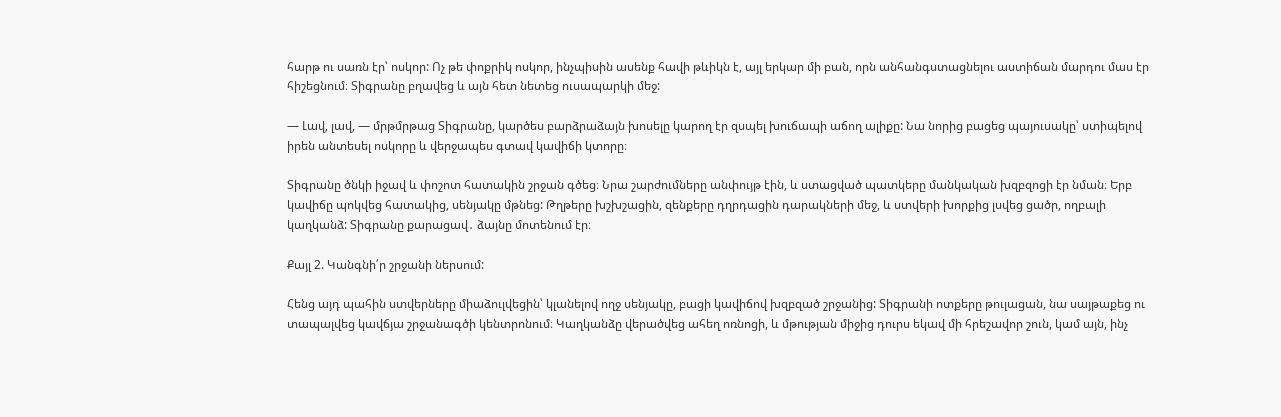հարթ ու սառն էր՝ ոսկոր: Ոչ թե փոքրիկ ոսկոր, ինչպիսին ասենք հավի թևիկն է, այլ երկար մի բան, որն անհանգստացնելու աստիճան մարդու մաս էր հիշեցնում։ Տիգրանը բղավեց և այն հետ նետեց ուսապարկի մեջ:

— Լավ, լավ, — մրթմրթաց Տիգրանը, կարծես բարձրաձայն խոսելը կարող էր զսպել խուճապի աճող ալիքը: Նա նորից բացեց պայուսակը՝ ստիպելով իրեն անտեսել ոսկորը և վերջապես գտավ կավիճի կտորը։

Տիգրանը ծնկի իջավ և փոշոտ հատակին շրջան գծեց։ Նրա շարժումները անփույթ էին, և ստացված պատկերը մանկական խզբզոցի էր նման։ Երբ կավիճը պոկվեց հատակից, սենյակը մթնեց: Թղթերը խշխշացին, զենքերը դղրդացին դարակների մեջ, և ստվերի խորքից լսվեց ցածր, ողբալի կաղկանձ: Տիգրանը քարացավ․ ձայնը մոտենում էր։

Քայլ 2. Կանգնի՛ր շրջանի ներսում:

Հենց այդ պահին ստվերները միաձուլվեցին՝ կլանելով ողջ սենյակը, բացի կավիճով խզբզած շրջանից: Տիգրանի ոտքերը թուլացան, նա սայթաքեց ու տապալվեց կավճյա շրջանագծի կենտրոնում։ Կաղկանձը վերածվեց ահեղ ոռնոցի, և մթության միջից դուրս եկավ մի հրեշավոր շուն, կամ այն, ինչ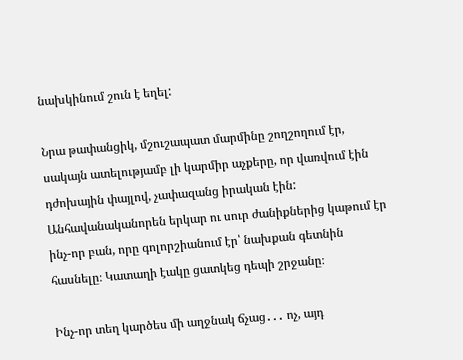նախկինում շուն է եղել:

Նրա թափանցիկ, մշուշապատ մարմինը շողշողում էր, սակայն ատելությամբ լի կարմիր աչքերը, որ վառվում էին դժոխային փայլով, չափազանց իրական էին: Անհավանականորեն երկար ու սուր ժանիքներից կաթում էր ինչ-որ բան, որը գոլորշիանում էր՝ նախքան գետնին հասնելը։ Կատաղի էակը ցատկեց դեպի շրջանը։

Ինչ-որ տեղ կարծես մի աղջնակ ճչաց․․․ ոչ, այդ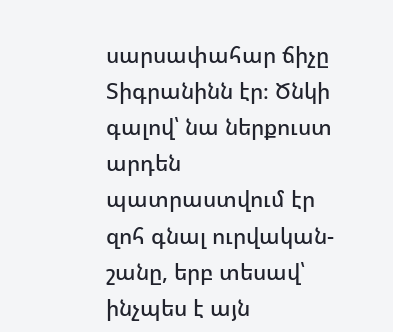սարսափահար ճիչը Տիգրանինն էր։ Ծնկի գալով՝ նա ներքուստ արդեն պատրաստվում էր զոհ գնալ ուրվական-շանը, երբ տեսավ՝ ինչպես է այն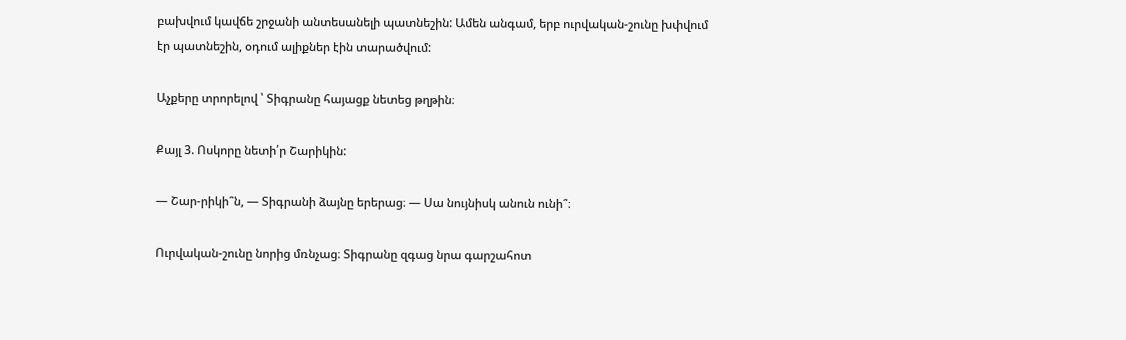բախվում կավճե շրջանի անտեսանելի պատնեշին: Ամեն անգամ, երբ ուրվական-շունը խփվում էր պատնեշին, օդում ալիքներ էին տարածվում:

Աչքերը տրորելով ՝ Տիգրանը հայացք նետեց թղթին։

Քայլ 3. Ոսկորը նետի՛ր Շարիկին:

— Շար-րիկի՞ն, — Տիգրանի ձայնը երերաց։ — Սա նույնիսկ անուն ունի՞։

Ուրվական-շունը նորից մռնչաց։ Տիգրանը զգաց նրա գարշահոտ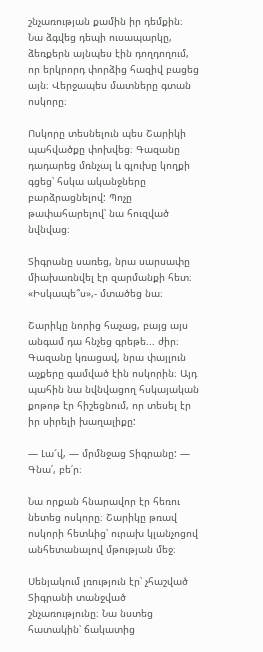շնչառության քամին իր դեմքին։ Նա ձգվեց դեպի ուսապարկը, ձեռքերն այնպես էին դողդողում, որ երկրորդ փորձից հազիվ բացեց այն։ Վերջապես մատները գտան ոսկորը։

Ոսկորը տեսնելուն պես Շարիկի պահվածքը փոխվեց։ Գազանը դադարեց մռնչալ և գլուխը կողքի գցեց՝ հսկա ականջները բարձրացնելով: Պոչը թափահարելով՝ նա հուզված նվնվաց։

Տիգրանը սառեց, նրա սարսափը միախառնվել էր զարմանքի հետ։ «Իսկապե՞ս»,- մտածեց նա։

Շարիկը նորից հաչաց, բայց այս անգամ դա հնչեց գրեթե... ժիր։ Գազանը կռացավ, նրա փայլուն աչքերը գամված էին ոսկորին։ Այդ պահին նա նվնվացող հսկայական քոթոթ էր հիշեցնում, որ տեսել էր իր սիրելի խաղալիքը:

— Լա՜վ, — մրմնջաց Տիգրանը: — Գնա՛, բե՛ր։

Նա որքան հնարավոր էր հեռու նետեց ոսկորը։ Շարիկը թռավ ոսկորի հետևից՝ ուրախ կլանչոցով անհետանալով մթության մեջ։

Սենյակում լռություն էր՝ չհաշված Տիգրանի տանջված շնչառությունը։ Նա նստեց հատակին՝ ճակատից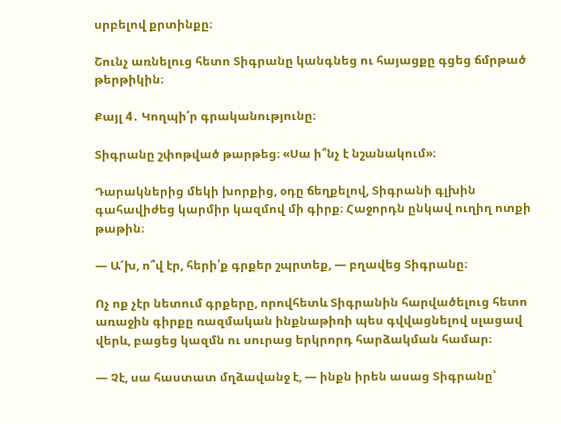սրբելով քրտինքը։

Շունչ առնելուց հետո Տիգրանը կանգնեց ու հայացքը գցեց ճմրթած թերթիկին։

Քայլ 4․ Կողպի՛ր գրականությունը։

Տիգրանը շփոթված թարթեց։ «Սա ի՞նչ է նշանակում»։

Դարակներից մեկի խորքից, օդը ճեղքելով, Տիգրանի գլխին գահավիժեց կարմիր կազմով մի գիրք։ Հաջորդն ընկավ ուղիղ ոտքի թաթին։

— Ա՜խ, ո՞վ էր, հերի՛ք գրքեր շպրտեք, — բղավեց Տիգրանը։

Ոչ ոք չէր նետում գրքերը, որովհետև Տիգրանին հարվածելուց հետո առաջին գիրքը ռազմական ինքնաթիռի պես գվվացնելով սլացավ վերև, բացեց կազմն ու սուրաց երկրորդ հարձակման համար։

— Չէ, սա հաստատ մղձավանջ է, — ինքն իրեն ասաց Տիգրանը՝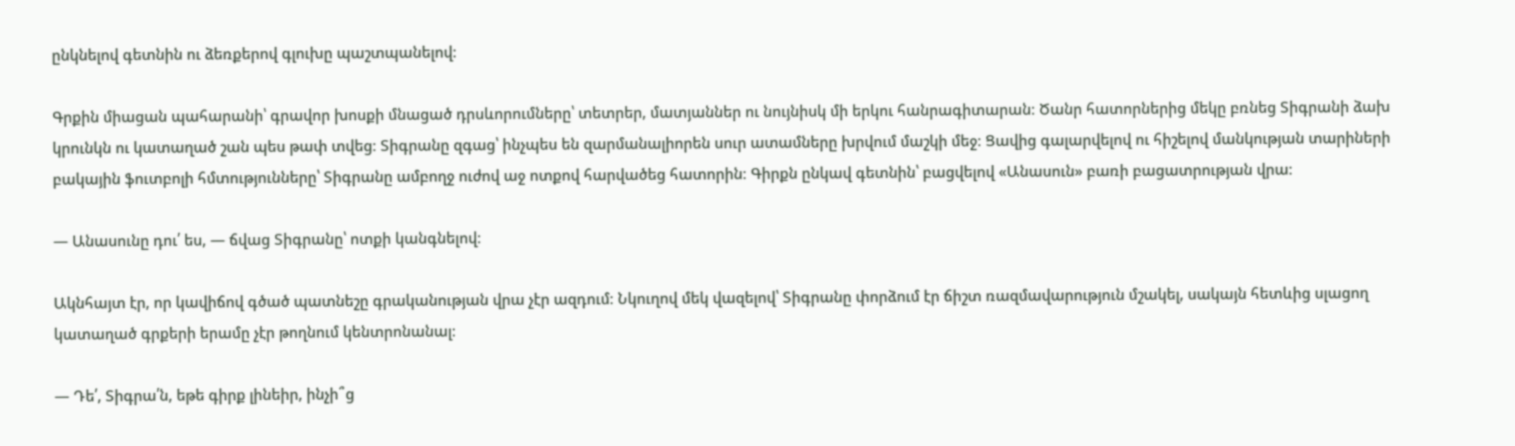ընկնելով գետնին ու ձեռքերով գլուխը պաշտպանելով։

Գրքին միացան պահարանի՝ գրավոր խոսքի մնացած դրսևորումները՝ տետրեր, մատյաններ ու նույնիսկ մի երկու հանրագիտարան։ Ծանր հատորներից մեկը բռնեց Տիգրանի ձախ կրունկն ու կատաղած շան պես թափ տվեց։ Տիգրանը զգաց՝ ինչպես են զարմանալիորեն սուր ատամները խրվում մաշկի մեջ։ Ցավից գալարվելով ու հիշելով մանկության տարիների բակային ֆուտբոլի հմտությունները՝ Տիգրանը ամբողջ ուժով աջ ոտքով հարվածեց հատորին։ Գիրքն ընկավ գետնին՝ բացվելով «Անասուն» բառի բացատրության վրա։

— Անասունը դու՛ ես, — ճվաց Տիգրանը՝ ոտքի կանգնելով։

Ակնհայտ էր, որ կավիճով գծած պատնեշը գրականության վրա չէր ազդում։ Նկուղով մեկ վազելով՝ Տիգրանը փորձում էր ճիշտ ռազմավարություն մշակել, սակայն հետևից սլացող կատաղած գրքերի երամը չէր թողնում կենտրոնանալ։

— Դե՛, Տիգրա՛ն, եթե գիրք լինեիր, ինչի՞ց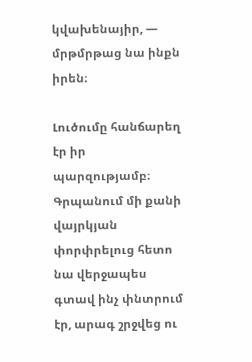կվախենայիր, — մրթմրթաց նա ինքն իրեն։

Լուծումը հանճարեղ էր իր պարզությամբ։ Գրպանում մի քանի վայրկյան փորփրելուց հետո նա վերջապես գտավ ինչ փնտրում էր, արագ շրջվեց ու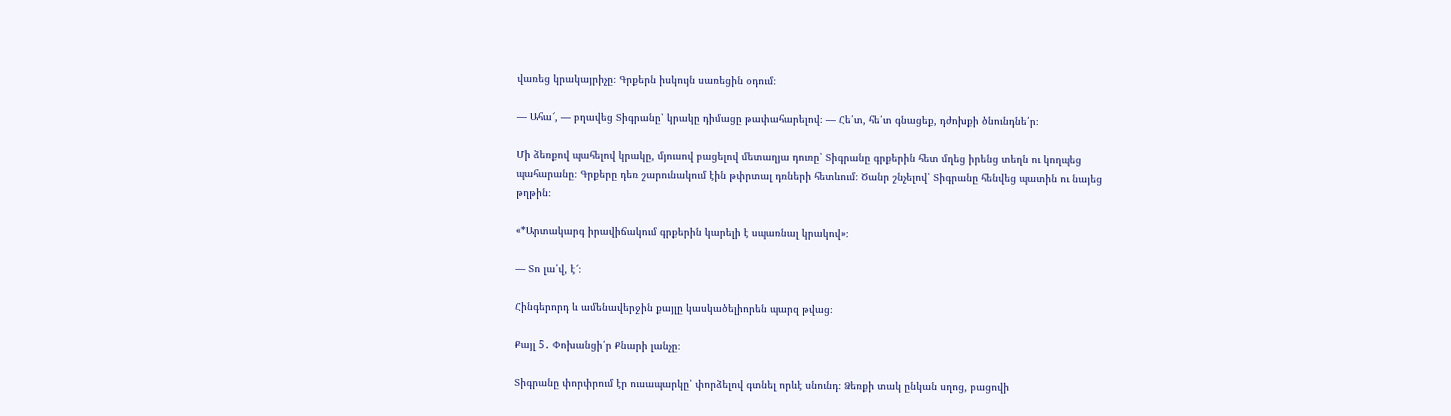վառեց կրակայրիչը։ Գրքերն իսկույն սառեցին օդում։

— Ահա՜, — բղավեց Տիգրանը՝ կրակը դիմացը թափահարելով։ — Հե՛տ, հե՛տ գնացեք, դժոխքի ծնունդնե՛ր։

Մի ձեռքով պահելով կրակը, մյուսով բացելով մետաղյա դուռը՝ Տիգրանը գրքերին հետ մղեց իրենց տեղն ու կողպեց պահարանը։ Գրքերը դեռ շարունակում էին թփրտալ դռների հետևում։ Ծանր շնչելով՝ Տիգրանը հենվեց պատին ու նայեց թղթին։

«*Արտակարգ իրավիճակում գրքերին կարելի է սպառնալ կրակով»։

— Տո լա՛վ, է՜։

Հինգերորդ և ամենավերջին քայլը կասկածելիորեն պարզ թվաց։

Քայլ 5․ Փոխանցի՛ր Քնարի լանչը։

Տիգրանը փորփրում էր ուսապարկը՝ փորձելով գտնել որևէ սնունդ։ Ձեռքի տակ ընկան սղոց, բացովի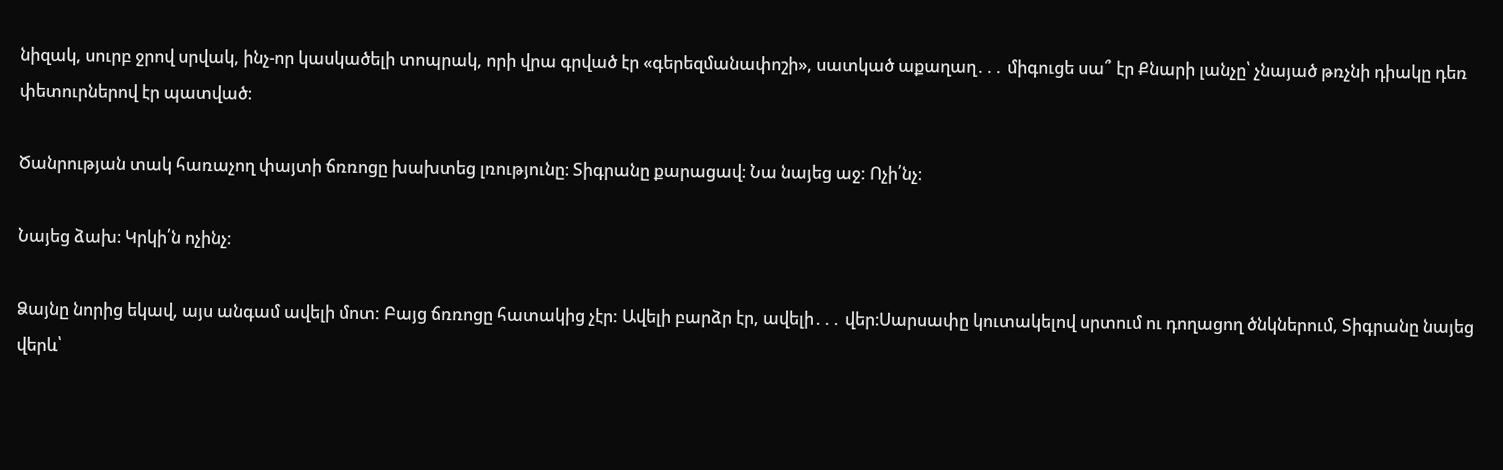նիզակ, սուրբ ջրով սրվակ, ինչ-որ կասկածելի տոպրակ, որի վրա գրված էր «գերեզմանափոշի», սատկած աքաղաղ․․․ միգուցե սա՞ էր Քնարի լանչը՝ չնայած թռչնի դիակը դեռ փետուրներով էր պատված։

Ծանրության տակ հառաչող փայտի ճռռոցը խախտեց լռությունը։ Տիգրանը քարացավ։ Նա նայեց աջ: Ոչի՛նչ։

Նայեց ձախ։ Կրկի՛ն ոչինչ։

Ձայնը նորից եկավ, այս անգամ ավելի մոտ: Բայց ճռռոցը հատակից չէր: Ավելի բարձր էր, ավելի․․․ վեր։Սարսափը կուտակելով սրտում ու դողացող ծնկներում, Տիգրանը նայեց վերև՝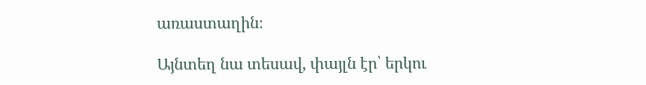առաստաղին։

Այնտեղ նա տեսավ, փայլն էր՝ երկու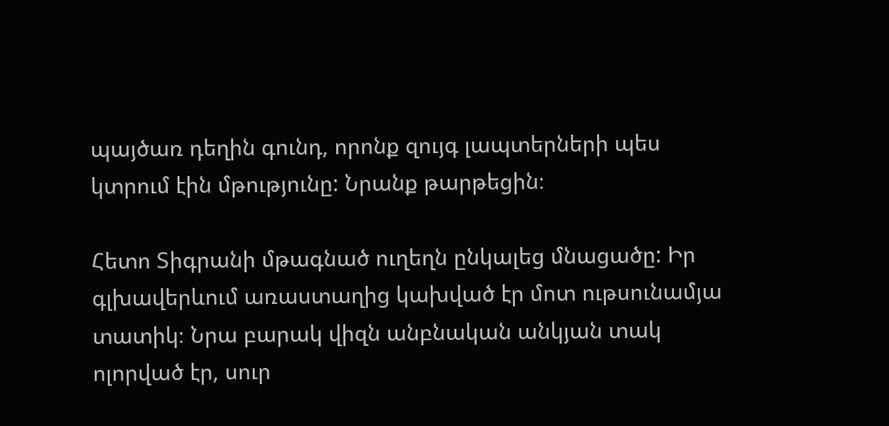պայծառ դեղին գունդ, որոնք զույգ լապտերների պես կտրում էին մթությունը: Նրանք թարթեցին։

Հետո Տիգրանի մթագնած ուղեղն ընկալեց մնացածը: Իր գլխավերևում առաստաղից կախված էր մոտ ութսունամյա տատիկ։ Նրա բարակ վիզն անբնական անկյան տակ ոլորված էր, սուր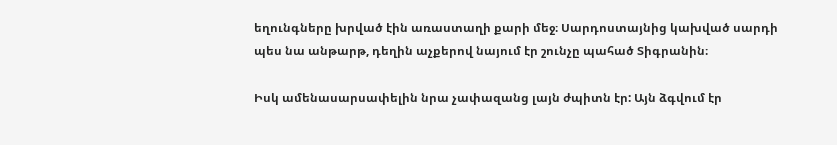եղունգները խրված էին առաստաղի քարի մեջ։ Սարդոստայնից կախված սարդի պես նա անթարթ, դեղին աչքերով նայում էր շունչը պահած Տիգրանին։

Իսկ ամենասարսափելին նրա չափազանց լայն ժպիտն էր: Այն ձգվում էր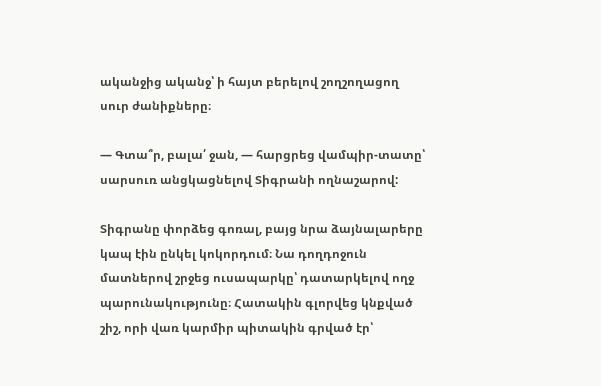ականջից ականջ՝ ի հայտ բերելով շողշողացող սուր ժանիքները։

— Գտա՞ր, բալա՛ ջան, — հարցրեց վամպիր-տատը՝ սարսուռ անցկացնելով Տիգրանի ողնաշարով:

Տիգրանը փորձեց գոռալ, բայց նրա ձայնալարերը կապ էին ընկել կոկորդում։ Նա դողդոջուն մատներով շրջեց ուսապարկը՝ դատարկելով ողջ պարունակությունը։ Հատակին գլորվեց կնքված շիշ, որի վառ կարմիր պիտակին գրված էր՝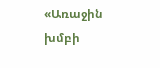«Առաջին խմբի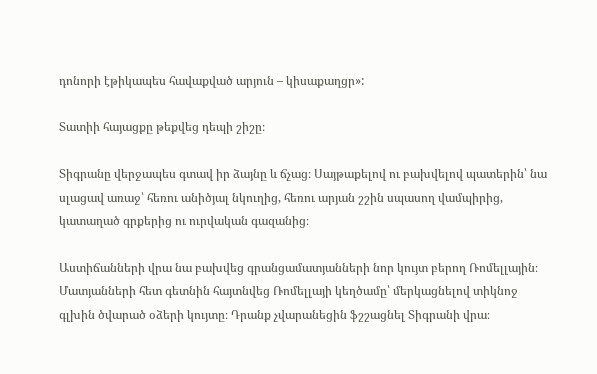դոնորի էթիկապես հավաքված արյուն – կիսաքաղցր»:

Տատիի հայացքը թեքվեց դեպի շիշը։

Տիգրանը վերջապես գտավ իր ձայնը և ճչաց։ Սայթաքելով ու բախվելով պատերին՝ նա սլացավ առաջ՝ հեռու անիծյալ նկուղից, հեռու արյան շշին սպասող վամպիրից, կատաղած գրքերից ու ուրվական գազանից։

Աստիճանների վրա նա բախվեց գրանցամատյանների նոր կույտ բերող Ռոմելլային։ Մատյանների հետ գետնին հայտնվեց Ռոմելլայի կեղծամը՝ մերկացնելով տիկնոջ գլխին ծվարած օձերի կույտը։ Դրանք չվարանեցին ֆշշացնել Տիգրանի վրա։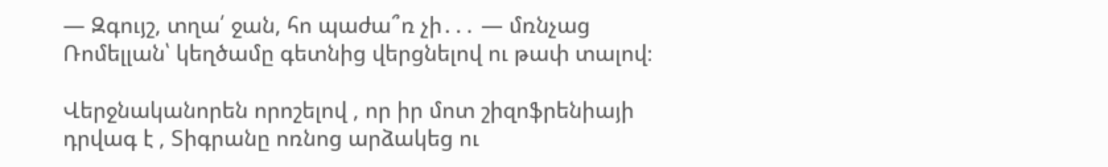— Զգույշ, տղա՛ ջան, հո պաժա՞ռ չի․․․ — մռնչաց Ռոմելլան՝ կեղծամը գետնից վերցնելով ու թափ տալով։

Վերջնականորեն որոշելով , որ իր մոտ շիզոֆրենիայի դրվագ է , Տիգրանը ոռնոց արձակեց ու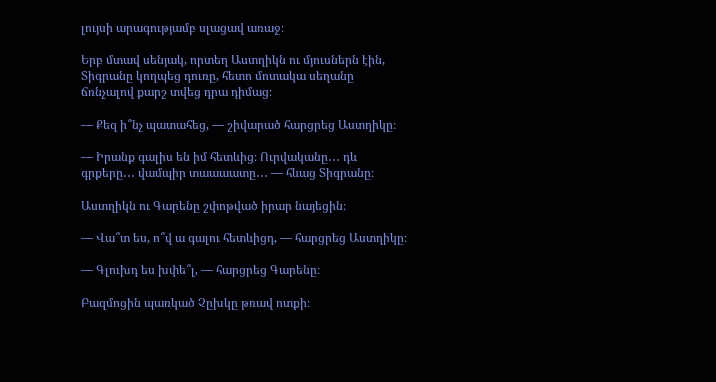լույսի արագությամբ սլացավ առաջ։

Երբ մտավ սենյակ, որտեղ Աստղիկն ու մյուսներն էին, Տիգրանը կողպեց դուռը, հետո մոտակա սեղանը ճռնչալով քարշ տվեց դրա դիմաց։

— Քեզ ի՞նչ պատահեց, — շիվարած հարցրեց Աստղիկը։

— Իրանք գալիս են իմ հետևից։ Ուրվականը․․․ դև գրքերը․․․ վամպիր տաաաատը․․․ — հևաց Տիգրանը։

Աստղիկն ու Գարենը շփոթված իրար նայեցին։

— Վա՞տ ես, ո՞վ ա գալու հետևիցդ, — հարցրեց Աստղիկը։

— Գլուխդ ես խփե՞լ, — հարցրեց Գարենը։

Բազմոցին պառկած Չըխկը թռավ ոտքի։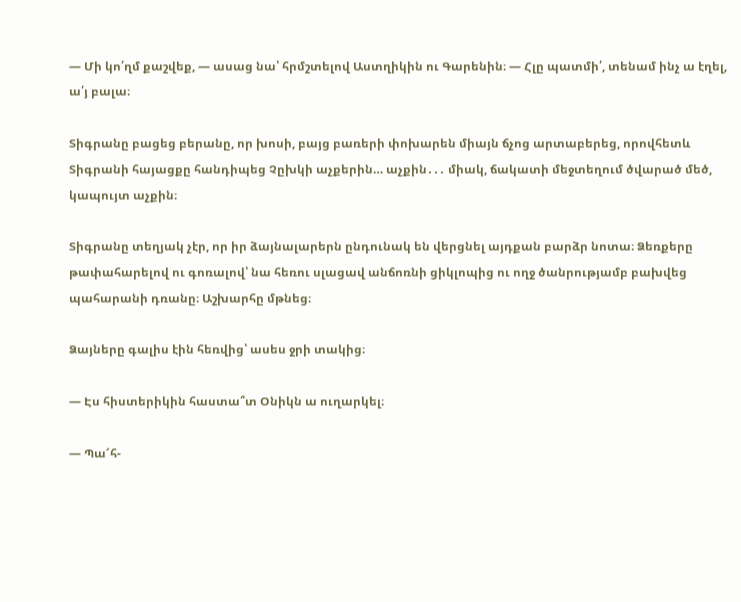— Մի կո՛ղմ քաշվեք, — ասաց նա՝ հրմշտելով Աստղիկին ու Գարենին։ — Հլը պատմի՛, տենամ ինչ ա էղել, ա՛յ բալա։

Տիգրանը բացեց բերանը, որ խոսի, բայց բառերի փոխարեն միայն ճչոց արտաբերեց, որովհետև Տիգրանի հայացքը հանդիպեց Չըխկի աչքերին… աչքին․․․ միակ, ճակատի մեջտեղում ծվարած մեծ, կապույտ աչքին։

Տիգրանը տեղյակ չէր, որ իր ձայնալարերն ընդունակ են վերցնել այդքան բարձր նոտա։ Ձեռքերը թափահարելով ու գոռալով՝ նա հեռու սլացավ անճոռնի ցիկլոպից ու ողջ ծանրությամբ բախվեց պահարանի դռանը։ Աշխարհը մթնեց։

Ձայները գալիս էին հեռվից՝ ասես ջրի տակից։

— Էս հիստերիկին հաստա՞տ Օնիկն ա ուղարկել։

— Պա՜հ-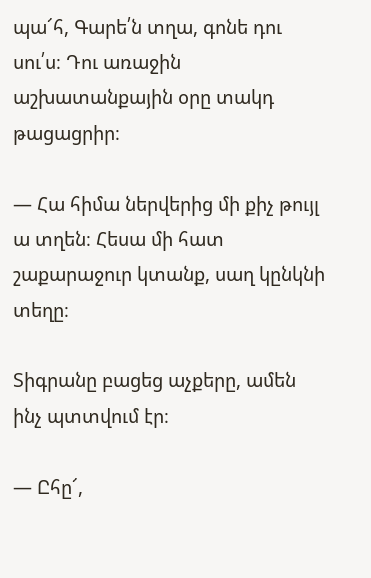պա՜հ, Գարե՛ն տղա, գոնե դու սու՛ս։ Դու առաջին աշխատանքային օրը տակդ թացացրիր։

— Հա հիմա ներվերից մի քիչ թույլ ա տղեն։ Հեսա մի հատ շաքարաջուր կտանք, սաղ կընկնի տեղը։

Տիգրանը բացեց աչքերը, ամեն ինչ պտտվում էր։

— Ըհը՜,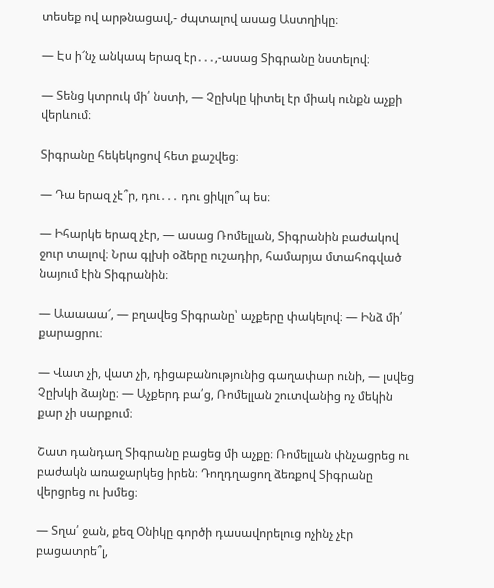տեսեք ով արթնացավ,- ժպտալով ասաց Աստղիկը։

— Էս ի՜նչ անկապ երազ էր․․․,-ասաց Տիգրանը նստելով։

— Տենց կտրուկ մի՛ նստի, — Չըխկը կիտել էր միակ ունքն աչքի վերևում։

Տիգրանը հեկեկոցով հետ քաշվեց։

— Դա երազ չէ՞ր, դու․․․ դու ցիկլո՞պ ես։

— Իհարկե երազ չէր, — ասաց Ռոմելլան, Տիգրանին բաժակով ջուր տալով։ Նրա գլխի օձերը ուշադիր, համարյա մտահոգված նայում էին Տիգրանին։

— Աաաաա՜, — բղավեց Տիգրանը՝ աչքերը փակելով։ — Ինձ մի՛ քարացրու։

— Վատ չի, վատ չի, դիցաբանությունից գաղափար ունի, — լսվեց Չըխկի ձայնը։ — Աչքերդ բա՛ց, Ռոմելլան շուտվանից ոչ մեկին քար չի սարքում։

Շատ դանդաղ Տիգրանը բացեց մի աչքը։ Ռոմելլան փնչացրեց ու բաժակն առաջարկեց իրեն։ Դողդղացող ձեռքով Տիգրանը վերցրեց ու խմեց։

— Տղա՛ ջան, քեզ Օնիկը գործի դասավորելուց ոչինչ չէր բացատրե՞լ,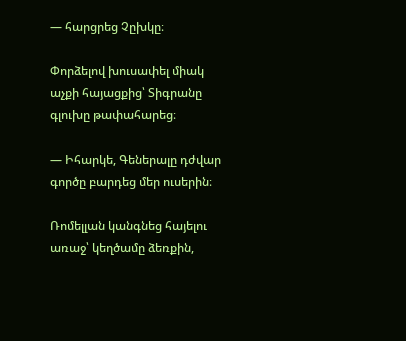— հարցրեց Չըխկը։

Փորձելով խուսափել միակ աչքի հայացքից՝ Տիգրանը գլուխը թափահարեց։

— Իհարկե, Գեներալը դժվար գործը բարդեց մեր ուսերին։

Ռոմելլան կանգնեց հայելու առաջ՝ կեղծամը ձեռքին,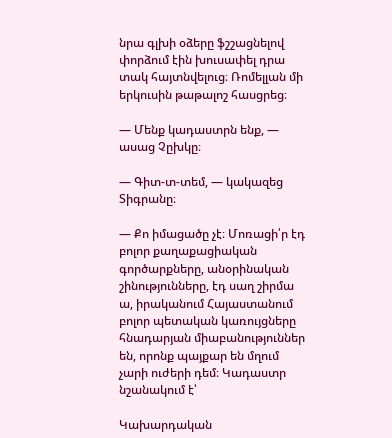նրա գլխի օձերը ֆշշացնելով փորձում էին խուսափել դրա տակ հայտնվելուց։ Ռոմելլան մի երկուսին թաթալոշ հասցրեց։

— Մենք կադաստրն ենք, — ասաց Չըխկը։

— Գիտ-տ-տեմ, — կակազեց Տիգրանը։

— Քո իմացածը չէ։ Մոռացի՛ր էդ բոլոր քաղաքացիական գործարքները, անօրինական շինությունները, էդ սաղ շիրմա ա, իրականում Հայաստանում բոլոր պետական կառույցները հնադարյան միաբանություններ են, որոնք պայքար են մղում չարի ուժերի դեմ։ Կադաստր նշանակում է՝

Կախարդական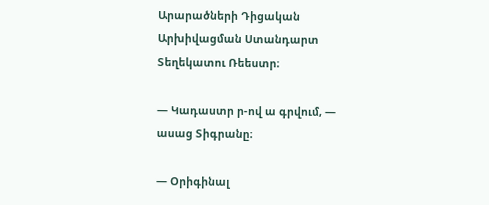Արարածների Դիցական Արխիվացման Ստանդարտ Տեղեկատու Ռեեստր։

— Կադաստր ր-ով ա գրվում, — ասաց Տիգրանը։

— Օրիգինալ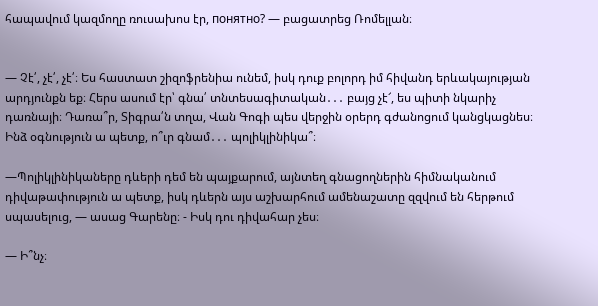հապավում կազմողը ռուսախոս էր, понятно? — բացատրեց Ռոմելլան։


— Չէ՛, չէ՛, չէ՛։ Ես հաստատ շիզոֆրենիա ունեմ, իսկ դուք բոլորդ իմ հիվանդ երևակայության արդյունքն եք։ Հերս ասում էր՝ գնա՛ տնտեսագիտական․․․ բայց չէ՜, ես պիտի նկարիչ դառնայի։ Դառա՞ր, Տիգրա՛ն տղա, Վան Գոգի պես վերջին օրերդ գժանոցում կանցկացնես։ Ինձ օգնություն ա պետք, ո՞ւր գնամ․․․ պոլիկլինիկա՞։

—Պոլիկլինիկաները դևերի դեմ են պայքարում, այնտեղ գնացողներին հիմնականում դիվաթափություն ա պետք, իսկ դևերն այս աշխարհում ամենաշատը զզվում են հերթում սպասելուց, — ասաց Գարենը։ - Իսկ դու դիվահար չես։

— Ի՞նչ։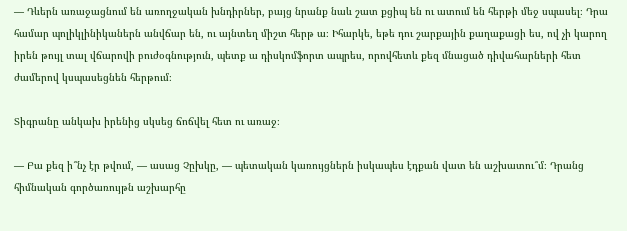— Դևերն առաջացնում են առողջական խնդիրներ, բայց նրանք նաև շատ քցիպ են ու ատում են հերթի մեջ սպասել։ Դրա համար պոլիկլինիկաներն անվճար են, ու այնտեղ միշտ հերթ ա։ Իհարկե, եթե դու շարքային քաղաքացի ես, ով չի կարող իրեն թույլ տալ վճարովի բուժօգնություն, պետք ա դիսկոմֆորտ ապրես, որովհետև քեզ մնացած դիվահարների հետ ժամերով կսպասեցնեն հերթում։

Տիգրանը անկախ իրենից սկսեց ճոճվել հետ ու առաջ։

— Բա քեզ ի՞նչ էր թվում, — ասաց Չըխկը, — պետական կառույցներն իսկապես էդքան վատ են աշխատու՞մ։ Դրանց հիմնական գործառույթն աշխարհը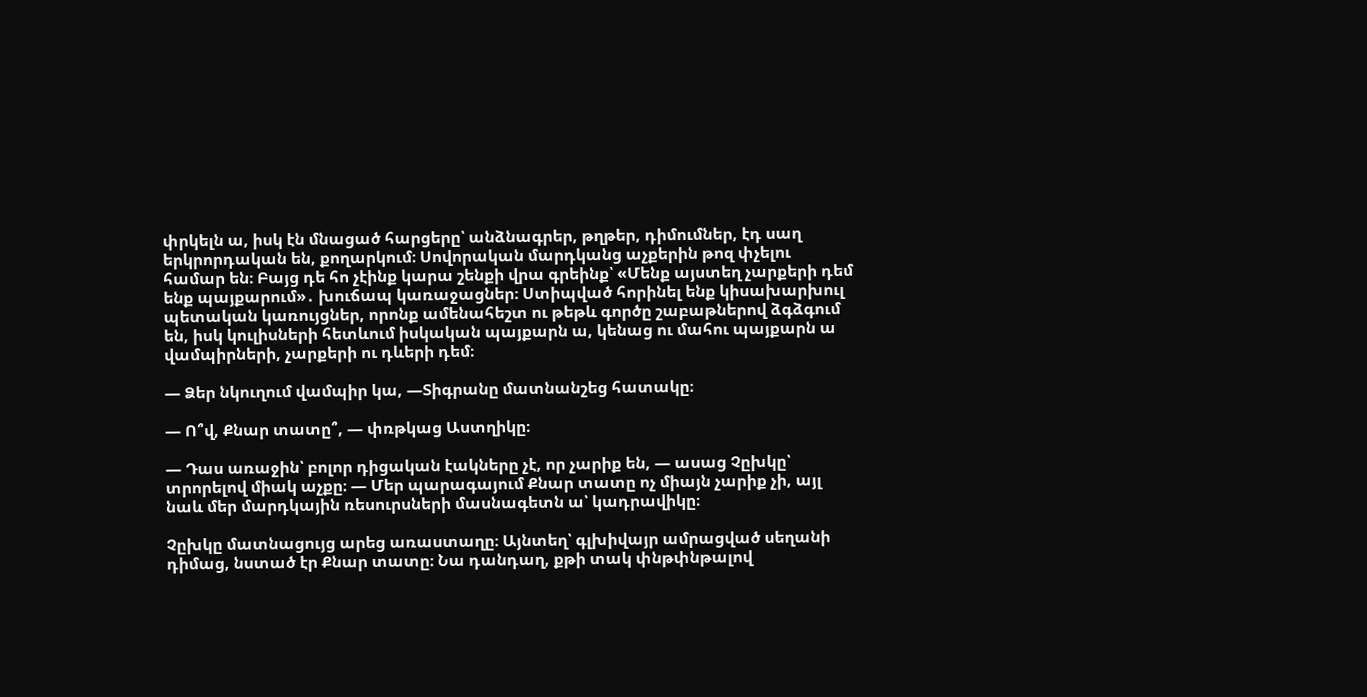փրկելն ա, իսկ էն մնացած հարցերը՝ անձնագրեր, թղթեր, դիմումներ, էդ սաղ երկրորդական են, քողարկում։ Սովորական մարդկանց աչքերին թոզ փչելու համար են։ Բայց դե հո չէինք կարա շենքի վրա գրեինք՝ «Մենք այստեղ չարքերի դեմ ենք պայքարում»․ խուճապ կառաջացներ։ Ստիպված հորինել ենք կիսախարխուլ պետական կառույցներ, որոնք ամենահեշտ ու թեթև գործը շաբաթներով ձգձգում են, իսկ կուլիսների հետևում իսկական պայքարն ա, կենաց ու մահու պայքարն ա վամպիրների, չարքերի ու դևերի դեմ։

— Ձեր նկուղում վամպիր կա, —Տիգրանը մատնանշեց հատակը։

— Ո՞վ, Քնար տատը՞, — փռթկաց Աստղիկը։

— Դաս առաջին՝ բոլոր դիցական էակները չէ, որ չարիք են, — ասաց Չըխկը՝ տրորելով միակ աչքը։ — Մեր պարագայում Քնար տատը ոչ միայն չարիք չի, այլ նաև մեր մարդկային ռեսուրսների մասնագետն ա՝ կադրավիկը։

Չըխկը մատնացույց արեց առաստաղը։ Այնտեղ՝ գլխիվայր ամրացված սեղանի դիմաց, նստած էր Քնար տատը։ Նա դանդաղ, քթի տակ փնթփնթալով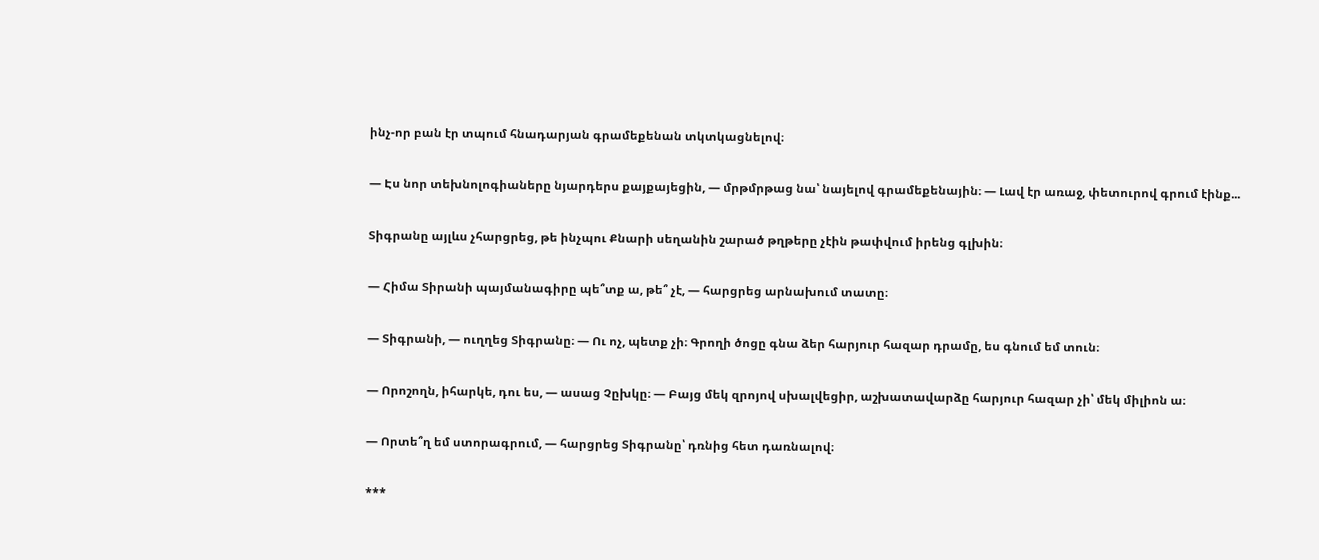ինչ-որ բան էր տպում հնադարյան գրամեքենան տկտկացնելով։

— Էս նոր տեխնոլոգիաները նյարդերս քայքայեցին, — մրթմրթաց նա՝ նայելով գրամեքենային։ — Լավ էր առաջ, փետուրով գրում էինք...

Տիգրանը այլևս չհարցրեց, թե ինչպու Քնարի սեղանին շարած թղթերը չէին թափվում իրենց գլխին։

— Հիմա Տիրանի պայմանագիրը պե՞տք ա, թե՞ չէ, — հարցրեց արնախում տատը։

— Տիգրանի, — ուղղեց Տիգրանը։ — Ու ոչ, պետք չի։ Գրողի ծոցը գնա ձեր հարյուր հազար դրամը, ես գնում եմ տուն։

— Որոշողն, իհարկե, դու ես, — ասաց Չըխկը։ — Բայց մեկ զրոյով սխալվեցիր, աշխատավարձը հարյուր հազար չի՝ մեկ միլիոն ա։

— Որտե՞ղ եմ ստորագրում, — հարցրեց Տիգրանը՝ դռնից հետ դառնալով։

***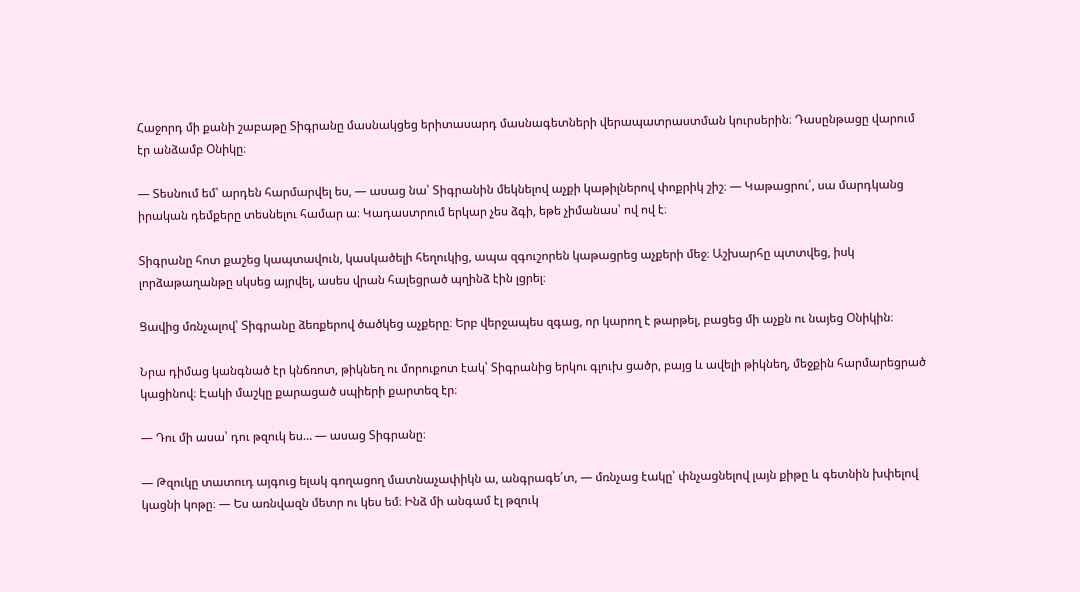Հաջորդ մի քանի շաբաթը Տիգրանը մասնակցեց երիտասարդ մասնագետների վերապատրաստման կուրսերին։ Դասընթացը վարում էր անձամբ Օնիկը։

— Տեսնում եմ՝ արդեն հարմարվել ես, — ասաց նա՝ Տիգրանին մեկնելով աչքի կաթիլներով փոքրիկ շիշ։ — Կաթացրու՛, սա մարդկանց իրական դեմքերը տեսնելու համար ա։ Կադաստրում երկար չես ձգի, եթե չիմանաս՝ ով ով է։

Տիգրանը հոտ քաշեց կապտավուն, կասկածելի հեղուկից, ապա զգուշորեն կաթացրեց աչքերի մեջ։ Աշխարհը պտտվեց, իսկ լորձաթաղանթը սկսեց այրվել, ասես վրան հալեցրած պղինձ էին լցրել։

Ցավից մռնչալով՝ Տիգրանը ձեռքերով ծածկեց աչքերը։ Երբ վերջապես զգաց, որ կարող է թարթել, բացեց մի աչքն ու նայեց Օնիկին։

Նրա դիմաց կանգնած էր կնճռոտ, թիկնեղ ու մորուքոտ էակ՝ Տիգրանից երկու գլուխ ցածր, բայց և ավելի թիկնեղ, մեջքին հարմարեցրած կացինով։ Էակի մաշկը քարացած սպիերի քարտեզ էր։

— Դու մի ասա՝ դու թզուկ ես… — ասաց Տիգրանը։

— Թզուկը տատուդ այգուց ելակ գողացող մատնաչափիկն ա, անգրագե՛տ, — մռնչաց էակը՝ փնչացնելով լայն քիթը և գետնին խփելով կացնի կոթը։ — Ես առնվազն մետր ու կես եմ։ Ինձ մի անգամ էլ թզուկ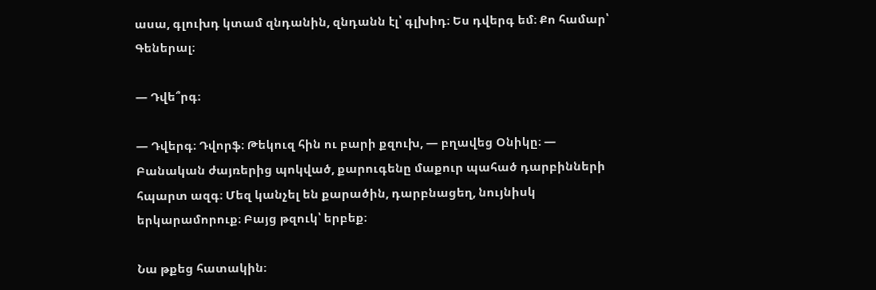ասա, գլուխդ կտամ զնդանին, զնդանն էլ՝ գլխիդ։ Ես դվերգ եմ։ Քո համար՝ Գեներալ։

— Դվե՞րգ։

— Դվերգ։ Դվորֆ։ Թեկուզ հին ու բարի քզուխ, — բղավեց Օնիկը։ — Բանական ժայռերից պոկված, քարուգենը մաքուր պահած դարբինների հպարտ ազգ։ Մեզ կանչել են քարածին, դարբնացեղ, նույնիսկ երկարամորուք։ Բայց թզուկ՝ երբեք։

Նա թքեց հատակին։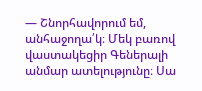— Շնորհավորում եմ, անհաջողա՛կ։ Մեկ բառով վաստակեցիր Գեներալի անմար ատելությունը։ Սա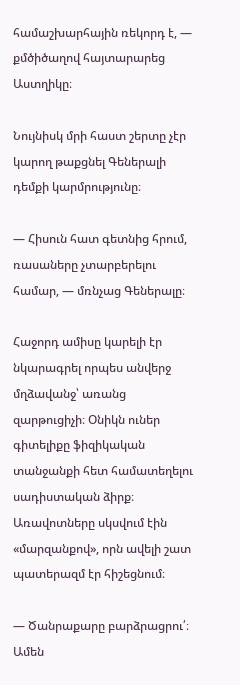համաշխարհային ռեկորդ է, — քմծիծաղով հայտարարեց Աստղիկը։

Նույնիսկ մրի հաստ շերտը չէր կարող թաքցնել Գեներալի դեմքի կարմրությունը։

— Հիսուն հատ գետնից հրում, ռասաները չտարբերելու համար, — մռնչաց Գեներալը։

Հաջորդ ամիսը կարելի էր նկարագրել որպես անվերջ մղձավանջ՝ առանց զարթուցիչի։ Օնիկն ուներ գիտելիքը ֆիզիկական տանջանքի հետ համատեղելու սադիստական ձիրք։ Առավոտները սկսվում էին «մարզանքով», որն ավելի շատ պատերազմ էր հիշեցնում։

— Ծանրաքարը բարձրացրու՛։ Ամեն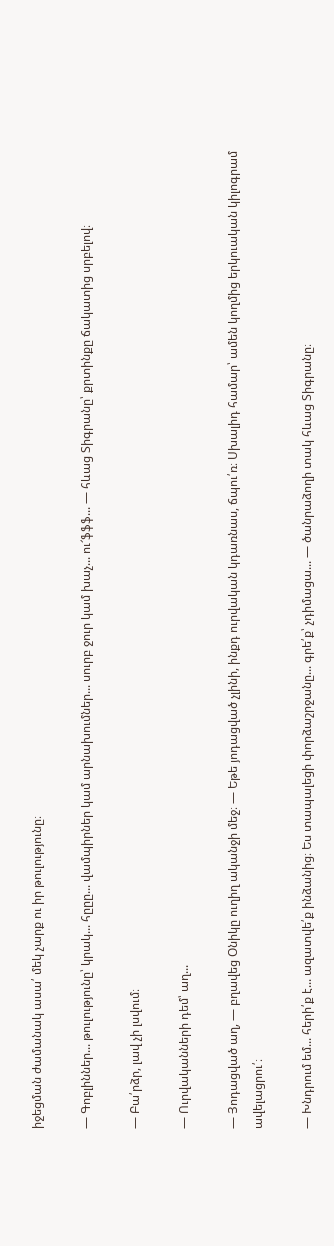իջեցման ժամանակ ասա՛ մեկ չարք ու իր թուլությունը։

— Գոբլիններ... թուլությունը՝ կրակ... հըըը... վամպիրներ կամ արնախումներ... սուրբ ջուր կամ խաչ... ու՜ֆֆֆ... — հևաց Տիգրանը՝ քրտինքը ճակատից սրբելով։

— Բա՛րձր, լավ չի լսվում։

— Ուրվականների դեմ՝ աղ...

— Յոդացված աղ, — բղավեց Օնիկը ուղիղ ականջի մեջ։ — Եթե յոդացված չլինի, ինքդ ուրվական կդառնաս, ճպու՛ռ։ Սխալիդ համար՝ ամեն կողմից երկուական կիլոգրամ ավելացրու՛։

— Խնդրում եմ... հերի՛ք է... ազատվե՛ք ինձանից։ Ես տապալեցի փորձաշրջանը... գրե՛ք՝ չդիմացա... — ծանրաձողի տակ հևաց Տիգրանը։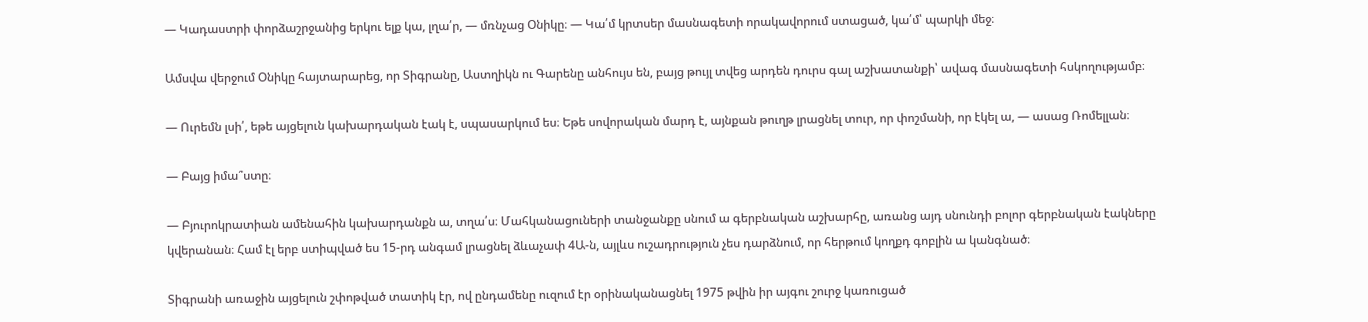— Կադաստրի փորձաշրջանից երկու ելք կա, լղա՛ր, — մռնչաց Օնիկը։ — Կա՛մ կրտսեր մասնագետի որակավորում ստացած, կա՛մ՝ պարկի մեջ։

Ամսվա վերջում Օնիկը հայտարարեց, որ Տիգրանը, Աստղիկն ու Գարենը անհույս են, բայց թույլ տվեց արդեն դուրս գալ աշխատանքի՝ ավագ մասնագետի հսկողությամբ։

— Ուրեմն լսի՛, եթե այցելուն կախարդական էակ է, սպասարկում ես։ Եթե սովորական մարդ է, այնքան թուղթ լրացնել տուր, որ փոշմանի, որ էկել ա, — ասաց Ռոմելլան։

— Բայց իմա՞ստը։

— Բյուրոկրատիան ամենահին կախարդանքն ա, տղա՛ս։ Մահկանացուների տանջանքը սնում ա գերբնական աշխարհը, առանց այդ սնունդի բոլոր գերբնական էակները կվերանան։ Համ էլ երբ ստիպված ես 15-րդ անգամ լրացնել ձևաչափ 4Ա-ն, այլևս ուշադրություն չես դարձնում, որ հերթում կողքդ գոբլին ա կանգնած։

Տիգրանի առաջին այցելուն շփոթված տատիկ էր, ով ընդամենը ուզում էր օրինականացնել 1975 թվին իր այգու շուրջ կառուցած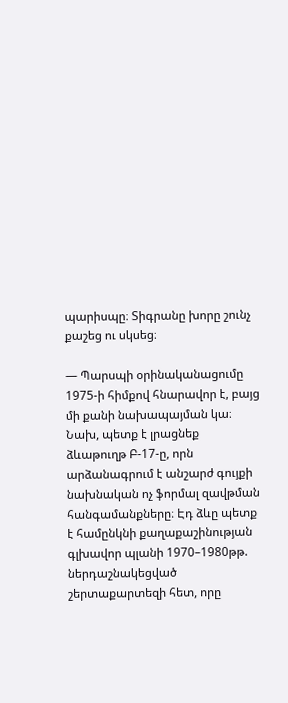պարիսպը։ Տիգրանը խորը շունչ քաշեց ու սկսեց։

— Պարսպի օրինականացումը 1975-ի հիմքով հնարավոր է, բայց մի քանի նախապայման կա։ Նախ, պետք է լրացնեք ձևաթուղթ Բ-17-ը, որն արձանագրում է անշարժ գույքի նախնական ոչ ֆորմալ զավթման հանգամանքները։ Էդ ձևը պետք է համընկնի քաղաքաշինության գլխավոր պլանի 1970–1980թթ. ներդաշնակեցված շերտաքարտեզի հետ, որը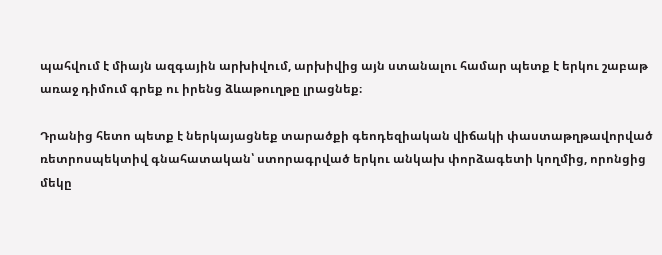պահվում է միայն ազգային արխիվում, արխիվից այն ստանալու համար պետք է երկու շաբաթ առաջ դիմում գրեք ու իրենց ձևաթուղթը լրացնեք։

Դրանից հետո պետք է ներկայացնեք տարածքի գեոդեզիական վիճակի փաստաթղթավորված ռետրոսպեկտիվ գնահատական՝ ստորագրված երկու անկախ փորձագետի կողմից, որոնցից մեկը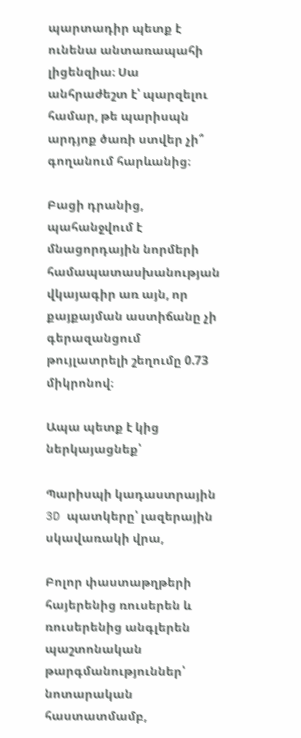պարտադիր պետք է ունենա անտառապահի լիցենզիա։ Սա անհրաժեշտ է՝ պարզելու համար, թե պարիսպն արդյոք ծառի ստվեր չի՞ գողանում հարևանից։

Բացի դրանից, պահանջվում է մնացորդային նորմերի համապատասխանության վկայագիր առ այն, որ քայքայման աստիճանը չի գերազանցում թույլատրելի շեղումը 0.73 միկրոնով։

Ապա պետք է կից ներկայացնեք՝

Պարիսպի կադաստրային 3D պատկերը՝ լազերային սկավառակի վրա,

Բոլոր փաստաթղթերի հայերենից ռուսերեն և ռուսերենից անգլերեն պաշտոնական թարգմանություններ՝ նոտարական հաստատմամբ,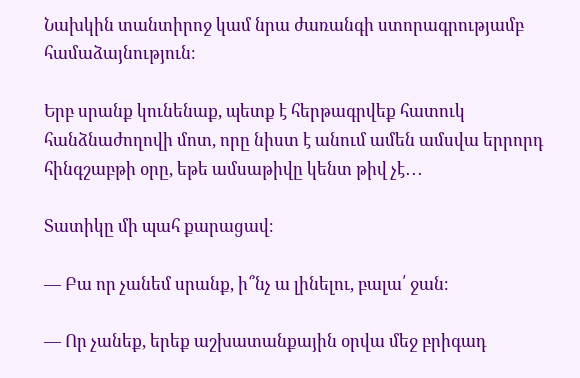Նախկին տանտիրոջ կամ նրա ժառանգի ստորագրությամբ համաձայնություն։

Երբ սրանք կունենաք, պետք է հերթագրվեք հատուկ հանձնաժողովի մոտ, որը նիստ է անում ամեն ամսվա երրորդ հինգշաբթի օրը, եթե ամսաթիվը կենտ թիվ չէ․․․

Տատիկը մի պահ քարացավ։

— Բա որ չանեմ սրանք, ի՞նչ ա լինելու, բալա՛ ջան։

— Որ չանեք, երեք աշխատանքային օրվա մեջ բրիգադ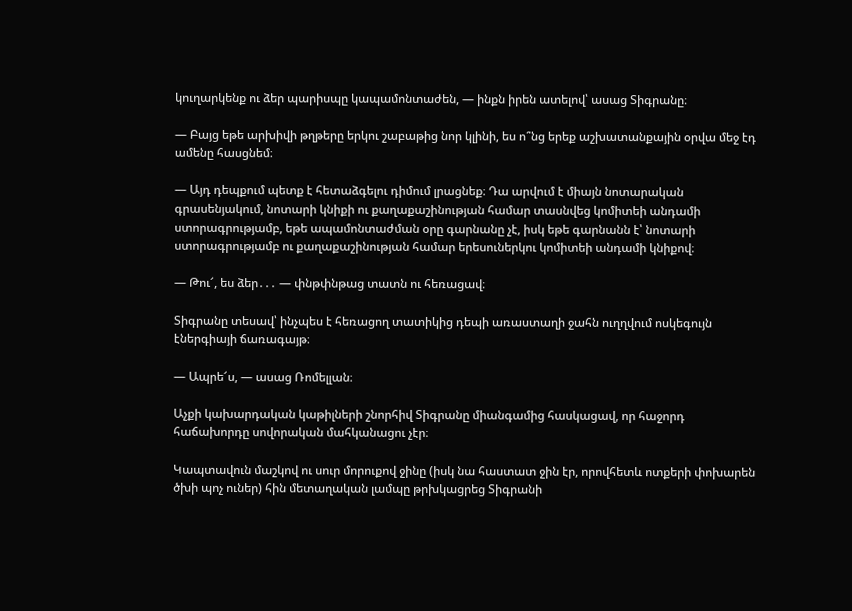կուղարկենք ու ձեր պարիսպը կապամոնտաժեն, — ինքն իրեն ատելով՝ ասաց Տիգրանը։

— Բայց եթե արխիվի թղթերը երկու շաբաթից նոր կլինի, ես ո՞նց երեք աշխատանքային օրվա մեջ էդ ամենը հասցնեմ։

— Այդ դեպքում պետք է հետաձգելու դիմում լրացնեք։ Դա արվում է միայն նոտարական գրասենյակում, նոտարի կնիքի ու քաղաքաշինության համար տասնվեց կոմիտեի անդամի ստորագրությամբ, եթե ապամոնտաժման օրը գարնանը չէ, իսկ եթե գարնանն է՝ նոտարի ստորագրությամբ ու քաղաքաշինության համար երեսուներկու կոմիտեի անդամի կնիքով։

— Թու՜, ես ձեր․․․ — փնթփնթաց տատն ու հեռացավ։

Տիգրանը տեսավ՝ ինչպես է հեռացող տատիկից դեպի առաստաղի ջահն ուղղվում ոսկեգույն էներգիայի ճառագայթ։

— Ապրե՜ս, — ասաց Ռոմելլան։

Աչքի կախարդական կաթիլների շնորհիվ Տիգրանը միանգամից հասկացավ, որ հաջորդ հաճախորդը սովորական մահկանացու չէր։

Կապտավուն մաշկով ու սուր մորուքով ջինը (իսկ նա հաստատ ջին էր, որովհետև ոտքերի փոխարեն ծխի պոչ ուներ) հին մետաղական լամպը թրխկացրեց Տիգրանի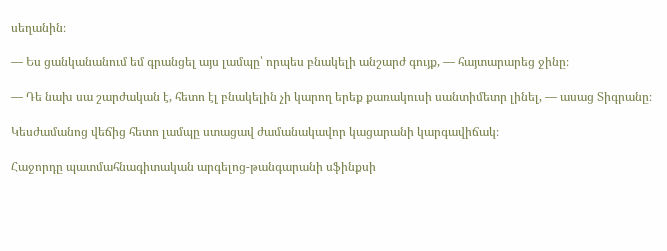սեղանին։

— Ես ցանկանանում եմ գրանցել այս լամպը՝ որպես բնակելի անշարժ գույք, — հայտարարեց ջինը։

— Դե նախ սա շարժական է, հետո էլ բնակելին չի կարող երեք քառակուսի սանտիմետր լինել, — ասաց Տիգրանը։

Կեսժամանոց վեճից հետո լամպը ստացավ ժամանակավոր կացարանի կարգավիճակ։

Հաջորդը պատմահնագիտական արգելոց-թանգարանի սֆինքսի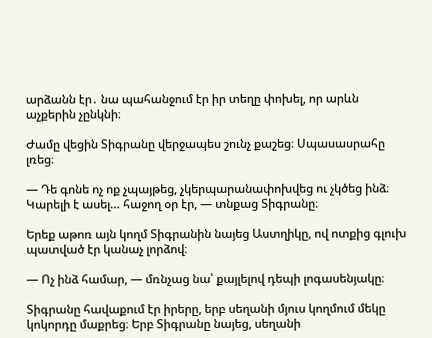արձանն էր․ նա պահանջում էր իր տեղը փոխել, որ արևն աչքերին չընկնի։

Ժամը վեցին Տիգրանը վերջապես շունչ քաշեց։ Սպասասրահը լռեց։

— Դե գոնե ոչ ոք չպայթեց, չկերպարանափոխվեց ու չկծեց ինձ։ Կարելի է ասել… հաջող օր էր, — տնքաց Տիգրանը։

Երեք աթոռ այն կողմ Տիգրանին նայեց Աստղիկը, ով ոտքից գլուխ պատված էր կանաչ լորձով։

— Ոչ ինձ համար, — մռնչաց նա՝ քայլելով դեպի լոգասենյակը։

Տիգրանը հավաքում էր իրերը, երբ սեղանի մյուս կողմում մեկը կոկորդը մաքրեց։ Երբ Տիգրանը նայեց, սեղանի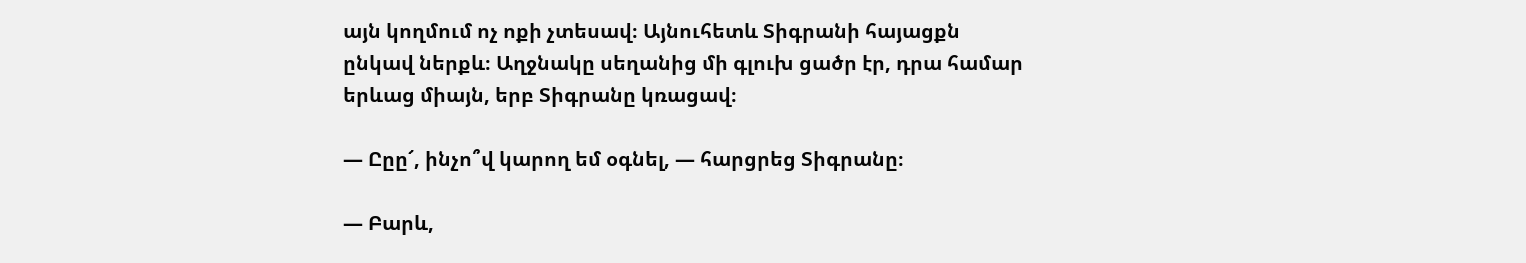այն կողմում ոչ ոքի չտեսավ։ Այնուհետև Տիգրանի հայացքն ընկավ ներքև։ Աղջնակը սեղանից մի գլուխ ցածր էր, դրա համար երևաց միայն, երբ Տիգրանը կռացավ։

— Ըըը՜, ինչո՞վ կարող եմ օգնել, — հարցրեց Տիգրանը։

— Բարև,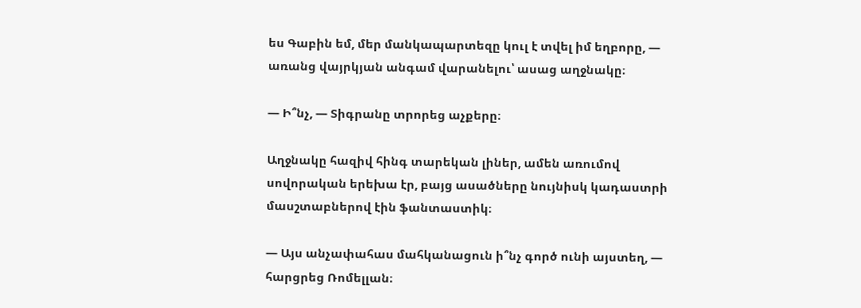ես Գաբին եմ, մեր մանկապարտեզը կուլ է տվել իմ եղբորը, — առանց վայրկյան անգամ վարանելու՝ ասաց աղջնակը։

— Ի՞նչ, — Տիգրանը տրորեց աչքերը։

Աղջնակը հազիվ հինգ տարեկան լիներ, ամեն առումով սովորական երեխա էր, բայց ասածները նույնիսկ կադաստրի մասշտաբներով էին ֆանտաստիկ։

— Այս անչափահաս մահկանացուն ի՞նչ գործ ունի այստեղ, — հարցրեց Ռոմելլան։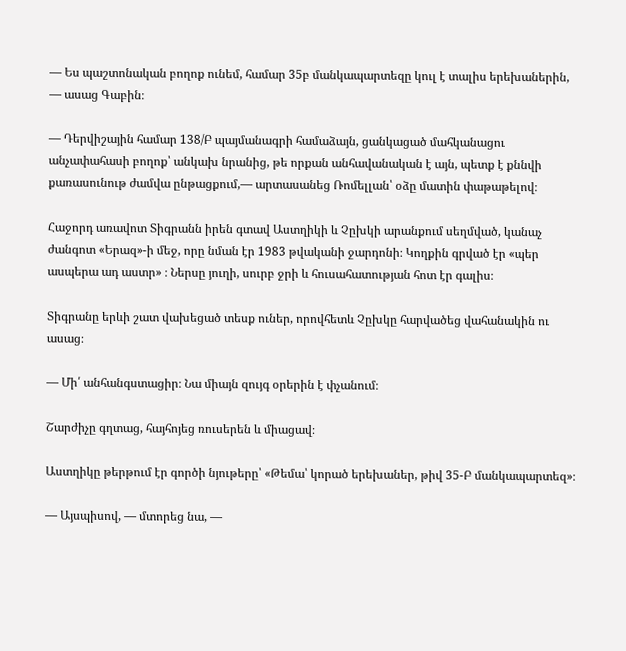— Ես պաշտոնական բողոք ունեմ, համար 35բ մանկապարտեզը կուլ է տալիս երեխաներին, — ասաց Գաբին։

— Դերվիշային համար 138/Բ պայմանագրի համաձայն, ցանկացած մահկանացու անչափահասի բողոք՝ անկախ նրանից, թե որքան անհավանական է այն, պետք է քննվի քառասունութ ժամվա ընթացքում,— արտասանեց Ռոմելլան՝ օձը մատին փաթաթելով։

Հաջորդ առավոտ Տիգրանն իրեն գտավ Աստղիկի և Չըխկի արանքում սեղմված, կանաչ ժանգոտ «Երազ»-ի մեջ, որը նման էր 1983 թվականի ջարդոնի։ Կողքին գրված էր «պեր ասպերա ադ աստր» ։ Ներսը յուղի, սուրբ ջրի և հուսահատության հոտ էր գալիս։

Տիգրանը երևի շատ վախեցած տեսք ուներ, որովհետև Չըխկը հարվածեց վահանակին ու ասաց։

— Մի՛ անհանգստացիր։ Նա միայն զույգ օրերին է փչանում։

Շարժիչը գղտաց, հայհոյեց ռուսերեն և միացավ։

Աստղիկը թերթում էր գործի նյութերը՝ «Թեմա՝ կորած երեխաներ, թիվ 35-Բ մանկապարտեզ»։

— Այսպիսով, — մտորեց նա, —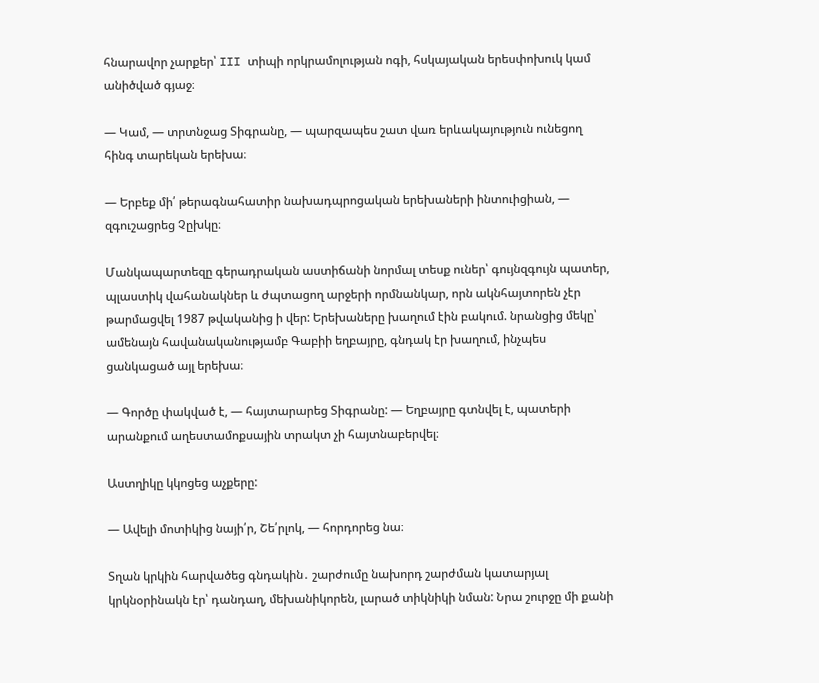հնարավոր չարքեր՝ III տիպի որկրամոլության ոգի, հսկայական երեսփոխուկ կամ անիծված գյաջ։

— Կամ, — տրտնջաց Տիգրանը, — պարզապես շատ վառ երևակայություն ունեցող հինգ տարեկան երեխա։

— Երբեք մի՛ թերագնահատիր նախադպրոցական երեխաների ինտուիցիան, — զգուշացրեց Չըխկը։

Մանկապարտեզը գերադրական աստիճանի նորմալ տեսք ուներ՝ գույնզգույն պատեր, պլաստիկ վահանակներ և ժպտացող արջերի որմնանկար, որն ակնհայտորեն չէր թարմացվել 1987 թվականից ի վեր: Երեխաները խաղում էին բակում. նրանցից մեկը՝ ամենայն հավանականությամբ Գաբիի եղբայրը, գնդակ էր խաղում, ինչպես ցանկացած այլ երեխա։

— Գործը փակված է, — հայտարարեց Տիգրանը: — Եղբայրը գտնվել է, պատերի արանքում աղեստամոքսային տրակտ չի հայտնաբերվել։

Աստղիկը կկոցեց աչքերը:

— Ավելի մոտիկից նայի՛ր, Շե՛րլոկ, — հորդորեց նա։

Տղան կրկին հարվածեց գնդակին․ շարժումը նախորդ շարժման կատարյալ կրկնօրինակն էր՝ դանդաղ, մեխանիկորեն, լարած տիկնիկի նման: Նրա շուրջը մի քանի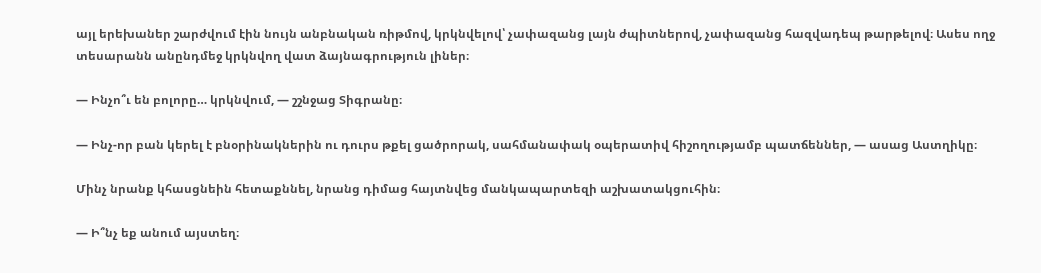այլ երեխաներ շարժվում էին նույն անբնական ռիթմով, կրկնվելով՝ չափազանց լայն ժպիտներով, չափազանց հազվադեպ թարթելով։ Ասես ողջ տեսարանն անընդմեջ կրկնվող վատ ձայնագրություն լիներ։

— Ինչո՞ւ են բոլորը… կրկնվում, — շշնջաց Տիգրանը։

— Ինչ-որ բան կերել է բնօրինակներին ու դուրս թքել ցածրորակ, սահմանափակ օպերատիվ հիշողությամբ պատճեններ, — ասաց Աստղիկը։

Մինչ նրանք կհասցնեին հետաքննել, նրանց դիմաց հայտնվեց մանկապարտեզի աշխատակցուհին։

— Ի՞նչ եք անում այստեղ։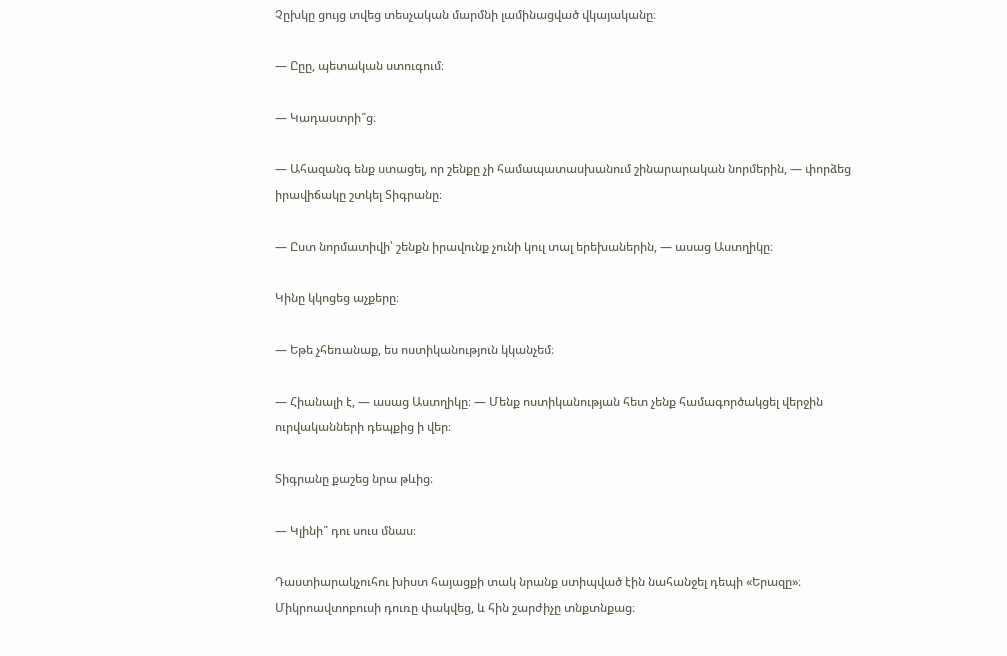Չըխկը ցույց տվեց տեսչական մարմնի լամինացված վկայականը։

— Ըըը, պետական ստուգում։

— Կադաստրի՞ց։

— Ահազանգ ենք ստացել, որ շենքը չի համապատասխանում շինարարական նորմերին, — փորձեց իրավիճակը շտկել Տիգրանը։

— Ըստ նորմատիվի՝ շենքն իրավունք չունի կուլ տալ երեխաներին, — ասաց Աստղիկը։

Կինը կկոցեց աչքերը։

— Եթե չհեռանաք, ես ոստիկանություն կկանչեմ։

— Հիանալի է, — ասաց Աստղիկը։ — Մենք ոստիկանության հետ չենք համագործակցել վերջին ուրվականների դեպքից ի վեր։

Տիգրանը քաշեց նրա թևից։

— Կլինի՞ դու սուս մնաս։

Դաստիարակչուհու խիստ հայացքի տակ նրանք ստիպված էին նահանջել դեպի «Երազը»։ Միկրոավտոբուսի դուռը փակվեց, և հին շարժիչը տնքտնքաց։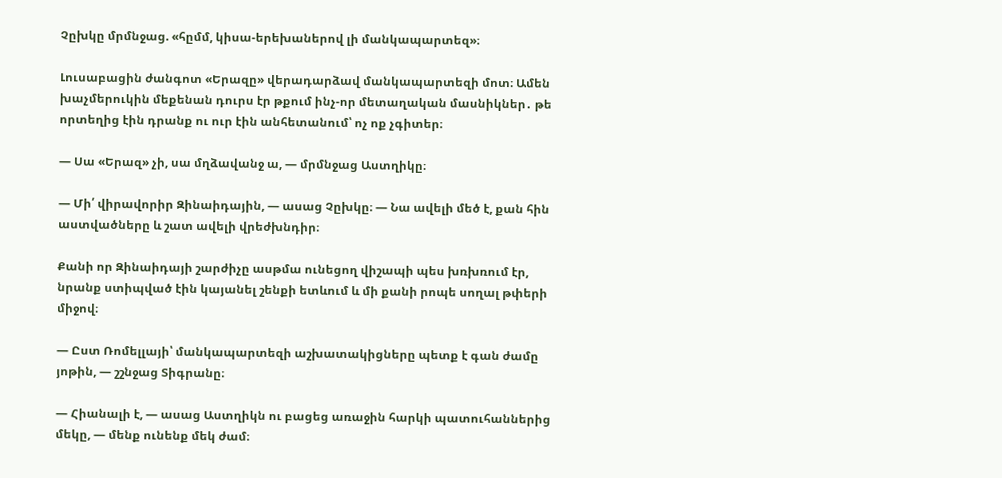Չըխկը մրմնջաց. «հըմմ, կիսա-երեխաներով լի մանկապարտեզ»։

Լուսաբացին ժանգոտ «Երազը» վերադարձավ մանկապարտեզի մոտ։ Ամեն խաչմերուկին մեքենան դուրս էր թքում ինչ-որ մետաղական մասնիկներ․ թե որտեղից էին դրանք ու ուր էին անհետանում՝ ոչ ոք չգիտեր։

— Սա «Երազ» չի, սա մղձավանջ ա, — մրմնջաց Աստղիկը։

— Մի՛ վիրավորիր Զինաիդային, — ասաց Չըխկը։ — Նա ավելի մեծ է, քան հին աստվածները և շատ ավելի վրեժխնդիր։

Քանի որ Զինաիդայի շարժիչը ասթմա ունեցող վիշապի պես խռխռում էր, նրանք ստիպված էին կայանել շենքի ետևում և մի քանի րոպե սողալ թփերի միջով։

— Ըստ Ռոմելլայի՝ մանկապարտեզի աշխատակիցները պետք է գան ժամը յոթին, — շշնջաց Տիգրանը։

— Հիանալի է, — ասաց Աստղիկն ու բացեց առաջին հարկի պատուհաններից մեկը, — մենք ունենք մեկ ժամ։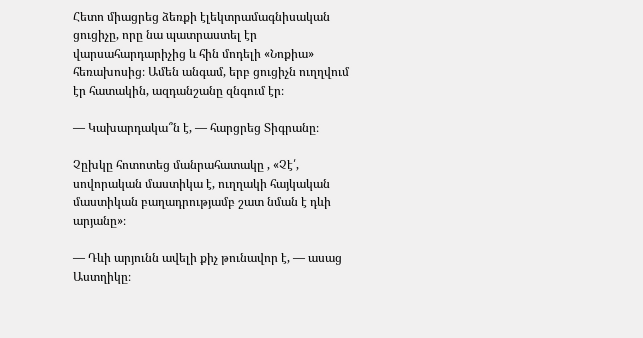Հետո միացրեց ձեռքի էլեկտրամագնիսական ցուցիչը, որը նա պատրաստել էր վարսահարդարիչից և հին մոդելի «Նոքիա» հեռախոսից։ Ամեն անգամ, երբ ցուցիչն ուղղվում էր հատակին, ազդանշանը զնգում էր։

— Կախարդակա՞ն է, — հարցրեց Տիգրանը։

Չըխկը հոտոտեց մանրահատակը , «Չէ՛, սովորական մաստիկա է, ուղղակի հայկական մաստիկան բաղադրությամբ շատ նման է դևի արյանը»։

— Դևի արյունն ավելի քիչ թունավոր է, — ասաց Աստղիկը։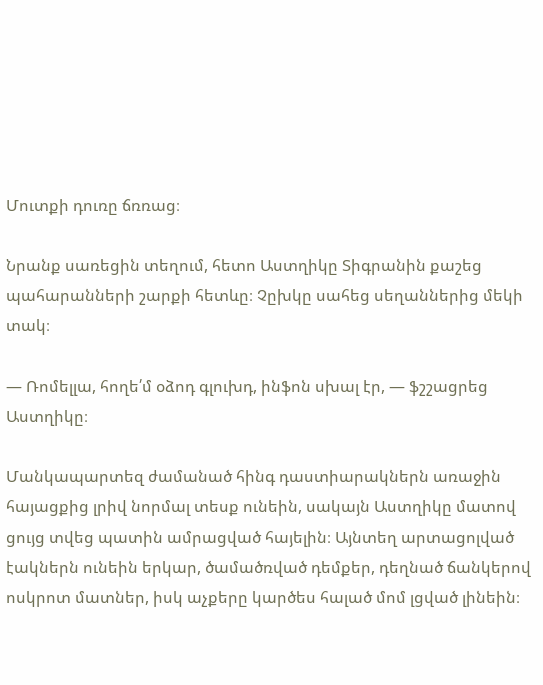Մուտքի դուռը ճռռաց։

Նրանք սառեցին տեղում, հետո Աստղիկը Տիգրանին քաշեց պահարանների շարքի հետևը։ Չըխկը սահեց սեղաններից մեկի տակ։

— Ռոմելլա, հողե՛մ օձոդ գլուխդ, ինֆոն սխալ էր, — ֆշշացրեց Աստղիկը։

Մանկապարտեզ ժամանած հինգ դաստիարակներն առաջին հայացքից լրիվ նորմալ տեսք ունեին, սակայն Աստղիկը մատով ցույց տվեց պատին ամրացված հայելին։ Այնտեղ արտացոլված էակներն ունեին երկար, ծամածռված դեմքեր, դեղնած ճանկերով ոսկրոտ մատներ, իսկ աչքերը կարծես հալած մոմ լցված լինեին։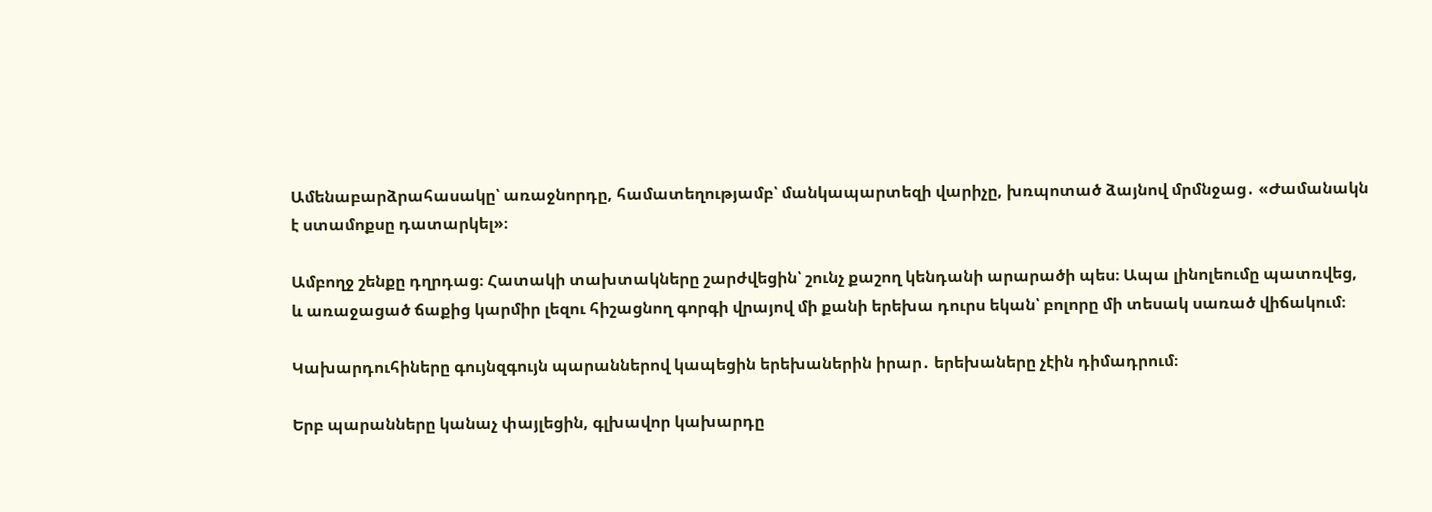Ամենաբարձրահասակը՝ առաջնորդը, համատեղությամբ՝ մանկապարտեզի վարիչը, խռպոտած ձայնով մրմնջաց․ «Ժամանակն է ստամոքսը դատարկել»։

Ամբողջ շենքը դղրդաց։ Հատակի տախտակները շարժվեցին՝ շունչ քաշող կենդանի արարածի պես։ Ապա լինոլեումը պատռվեց, և առաջացած ճաքից կարմիր լեզու հիշացնող գորգի վրայով մի քանի երեխա դուրս եկան՝ բոլորը մի տեսակ սառած վիճակում։

Կախարդուհիները գույնզգույն պարաններով կապեցին երեխաներին իրար․ երեխաները չէին դիմադրում։

Երբ պարանները կանաչ փայլեցին, գլխավոր կախարդը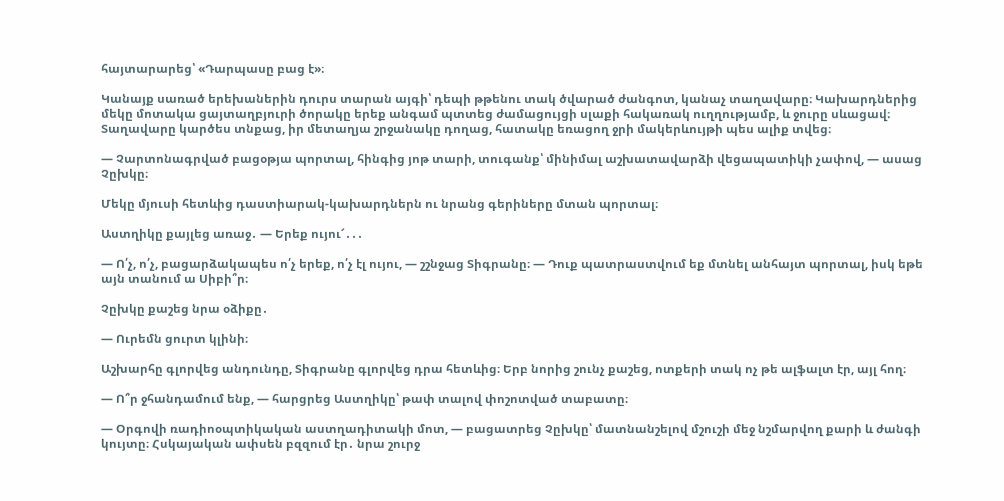հայտարարեց՝ «Դարպասը բաց է»։

Կանայք սառած երեխաներին դուրս տարան այգի՝ դեպի թթենու տակ ծվարած ժանգոտ, կանաչ տաղավարը։ Կախարդներից մեկը մոտակա ցայտաղբյուրի ծորակը երեք անգամ պտտեց ժամացույցի սլաքի հակառակ ուղղությամբ, և ջուրը սևացավ։ Տաղավարը կարծես տնքաց, իր մետաղյա շրջանակը դողաց, հատակը եռացող ջրի մակերևույթի պես ալիք տվեց։

— Չարտոնագրված բացօթյա պորտալ, հինգից յոթ տարի, տուգանք՝ մինիմալ աշխատավարձի վեցապատիկի չափով, — ասաց Չըխկը։

Մեկը մյուսի հետևից դաստիարակ-կախարդներն ու նրանց գերիները մտան պորտալ։

Աստղիկը քայլեց առաջ․ — Երեք ույու՜․․․

— Ո՛չ, ո՛չ, բացարձակապես ո՛չ երեք, ո՛չ էլ ույու, — շշնջաց Տիգրանը։ — Դուք պատրաստվում եք մտնել անհայտ պորտալ, իսկ եթե այն տանում ա Սիբի՞ր։

Չըխկը քաշեց նրա օձիքը․

— Ուրեմն ցուրտ կլինի։

Աշխարհը գլորվեց անդունդը, Տիգրանը գլորվեց դրա հետևից։ Երբ նորից շունչ քաշեց, ոտքերի տակ ոչ թե ալֆալտ էր, այլ հող։

— Ո՞ր ջհանդամում ենք, — հարցրեց Աստղիկը՝ թափ տալով փոշոտված տաբատը։

— Օրգովի ռադիոօպտիկական աստղադիտակի մոտ, — բացատրեց Չըխկը՝ մատնանշելով մշուշի մեջ նշմարվող քարի և ժանգի կույտը։ Հսկայական ափսեն բզզում էր․ նրա շուրջ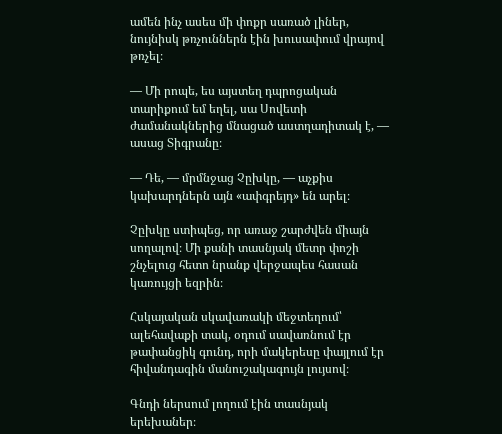ամեն ինչ ասես մի փոքր սառած լիներ, նույնիսկ թռչուններն էին խուսափում վրայով թռչել։

— Մի րոպե, ես այստեղ դպրոցական տարիքում եմ եղել, սա Սովետի ժամանակներից մնացած աստղադիտակ է, — ասաց Տիգրանը։

— Դե, — մրմնջաց Չըխկը, — աչքիս կախարդներն այն «ափգրեյդ» են արել։

Չըխկը ստիպեց, որ առաջ շարժվեն միայն սողալով։ Մի քանի տասնյակ մետր փոշի շնչելուց հետո նրանք վերջապես հասան կառույցի եզրին։

Հսկայական սկավառակի մեջտեղում՝ ալեհավաքի տակ, օդում սավառնում էր թափանցիկ գունդ, որի մակերեսը փայլում էր հիվանդագին մանուշակագույն լույսով։

Գնդի ներսում լողում էին տասնյակ երեխաներ։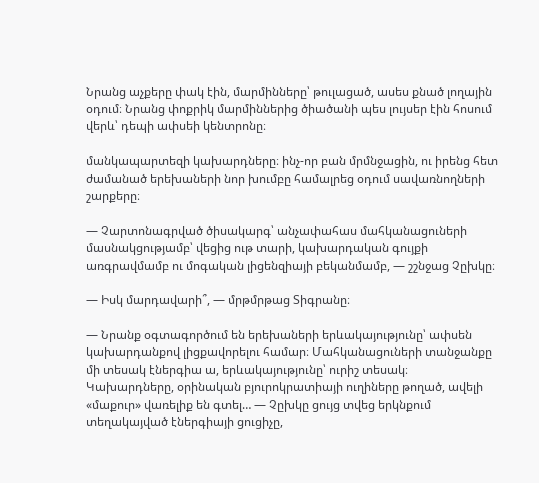Նրանց աչքերը փակ էին, մարմինները՝ թուլացած, ասես քնած լողային օդում։ Նրանց փոքրիկ մարմիններից ծիածանի պես լույսեր էին հոսում վերև՝ դեպի ափսեի կենտրոնը։

մանկապարտեզի կախարդները։ ինչ-որ բան մրմնջացին, ու իրենց հետ ժամանած երեխաների նոր խումբը համալրեց օդում սավառնողների շարքերը։

— Չարտոնագրված ծիսակարգ՝ անչափահաս մահկանացուների մասնակցությամբ՝ վեցից ութ տարի, կախարդական գույքի առգրավմամբ ու մոգական լիցենզիայի բեկանմամբ, — շշնջաց Չըխկը։

— Իսկ մարդավարի՞, — մրթմրթաց Տիգրանը։

— Նրանք օգտագործում են երեխաների երևակայությունը՝ ափսեն կախարդանքով լիցքավորելու համար։ Մահկանացուների տանջանքը մի տեսակ էներգիա ա, երևակայությունը՝ ուրիշ տեսակ։ Կախարդները, օրինական բյուրոկրատիայի ուղիները թողած, ավելի «մաքուր» վառելիք են գտել… — Չըխկը ցույց տվեց երկնքում տեղակայված էներգիայի ցուցիչը,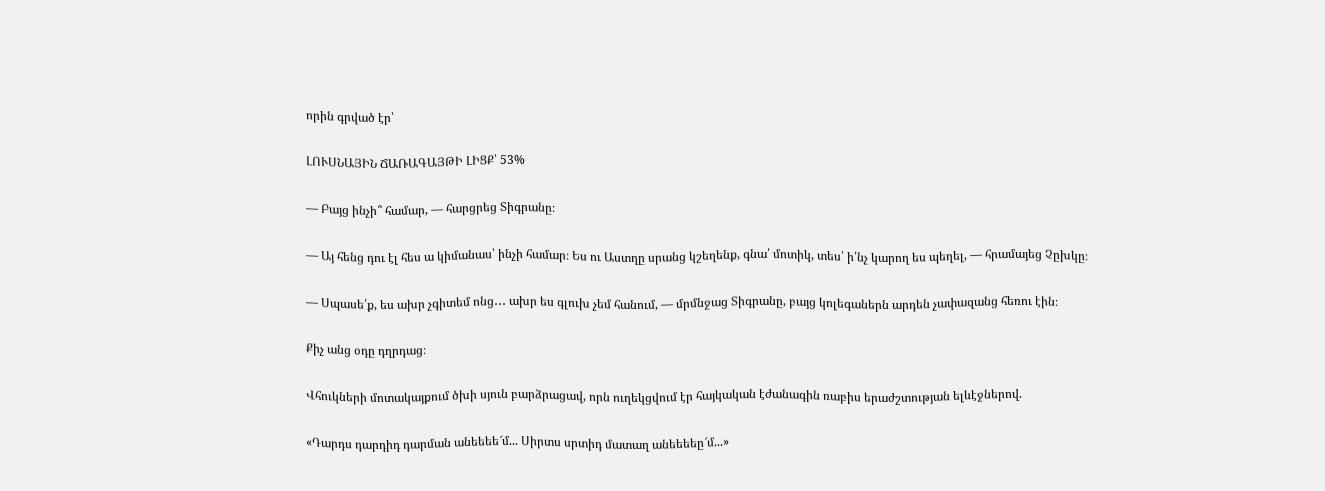որին գրված էր՝

ԼՈՒՍՆԱՅԻՆ ՃԱՌԱԳԱՅԹԻ ԼԻՑՔ՝ 53%

— Բայց ինչի՞ համար, — հարցրեց Տիգրանը։

— Այ հենց դու էլ հես ա կիմանաս՝ ինչի համար։ Ես ու Աստղը սրանց կշեղենք, գնա՛ մոտիկ, տես՝ ի՛նչ կարող ես պեղել, — հրամայեց Չըխկը։

— Սպասե՛ք, ես ախր չգիտեմ ոնց․․․ ախր ես գլուխ չեմ հանում, — մրմնջաց Տիգրանը, բայց կոլեգաներն արդեն չափազանց հեռու էին։

Քիչ անց օդը դղրդաց։

Վհուկների մոտակայքում ծխի սյուն բարձրացավ, որն ուղեկցվում էր հայկական էժանագին ռաբիս երաժշտության ելևէջներով.

«Դարդս դարդիդ դարման անեեեե՜մ... Սիրտս սրտիդ մատաղ անեեեեը՜մ...»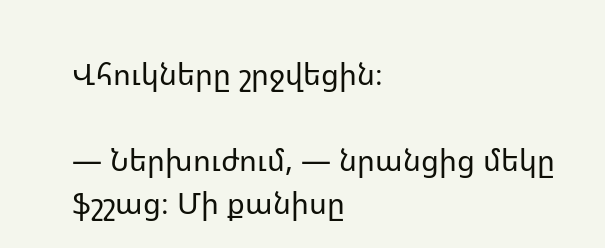Վհուկները շրջվեցին։

— Ներխուժում, — նրանցից մեկը ֆշշաց։ Մի քանիսը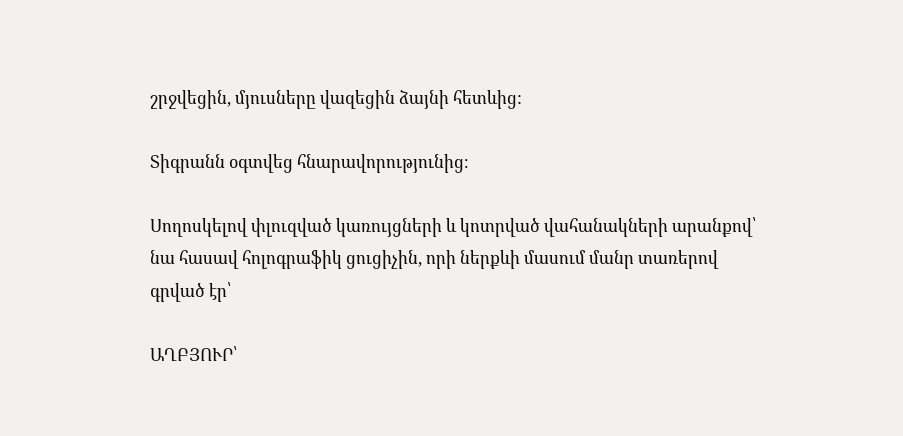շրջվեցին, մյուսները վազեցին ձայնի հետևից:

Տիգրանն օգտվեց հնարավորությունից։

Սողոսկելով փլուզված կառույցների և կոտրված վահանակների արանքով՝ նա հասավ հոլոգրաֆիկ ցուցիչին, որի ներքևի մասում մանր տառերով գրված էր՝

ԱՂԲՅՈՒՐ՝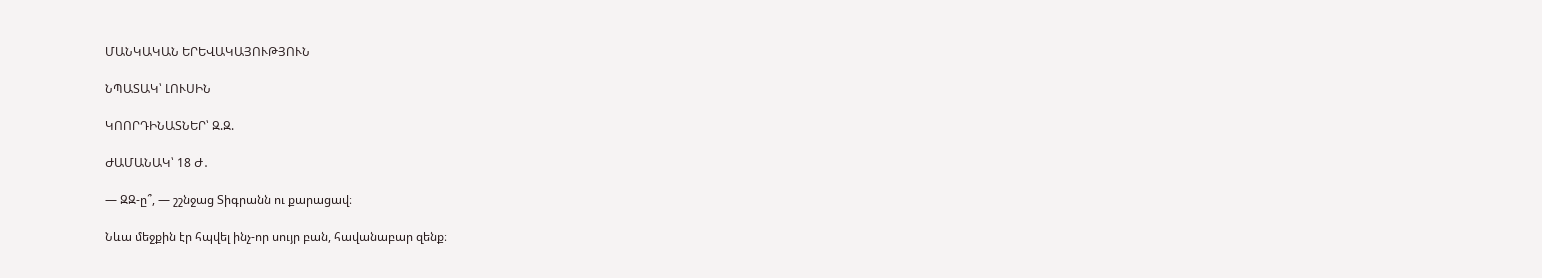ՄԱՆԿԱԿԱՆ ԵՐԵՎԱԿԱՅՈՒԹՅՈՒՆ

ՆՊԱՏԱԿ՝ ԼՈՒՍԻՆ

ԿՈՈՐԴԻՆԱՏՆԵՐ՝ Զ.Զ.

ԺԱՄԱՆԱԿ՝ 18 Ժ․

— ԶԶ-ը՞, — շշնջաց Տիգրանն ու քարացավ։

Նևա մեջքին էր հպվել ինչ-որ սույր բան, հավանաբար զենք։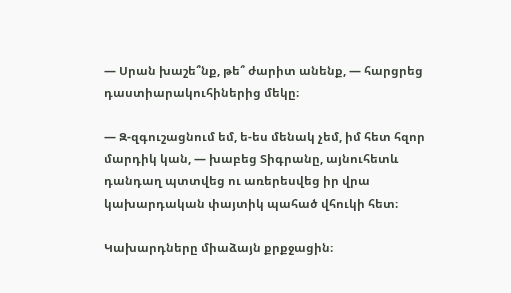— Սրան խաշե՞նք, թե՞ ժարիտ անենք, — հարցրեց դաստիարակուհիներից մեկը։

— Զ-զգուշացնում եմ, ե-ես մենակ չեմ, իմ հետ հզոր մարդիկ կան, — խաբեց Տիգրանը, այնուհետև դանդաղ պտտվեց ու առերեսվեց իր վրա կախարդական փայտիկ պահած վհուկի հետ։

Կախարդները միաձայն քրքջացին։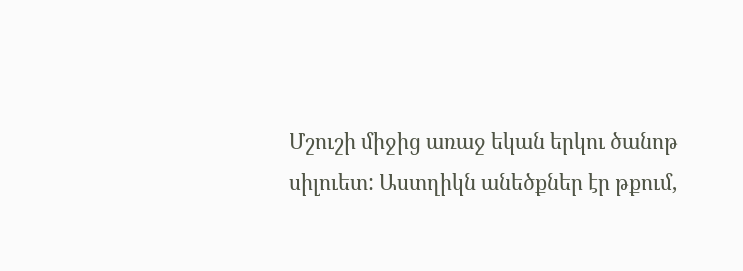Մշուշի միջից առաջ եկան երկու ծանոթ սիլուետ: Աստղիկն անեծքներ էր թքում,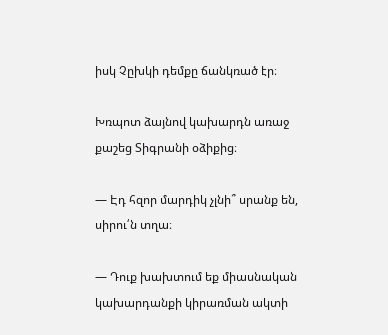իսկ Չըխկի դեմքը ճանկռած էր։

Խռպոտ ձայնով կախարդն առաջ քաշեց Տիգրանի օձիքից։

— Էդ հզոր մարդիկ չլնի՞ սրանք են, սիրու՛ն տղա։

— Դուք խախտում եք միասնական կախարդանքի կիրառման ակտի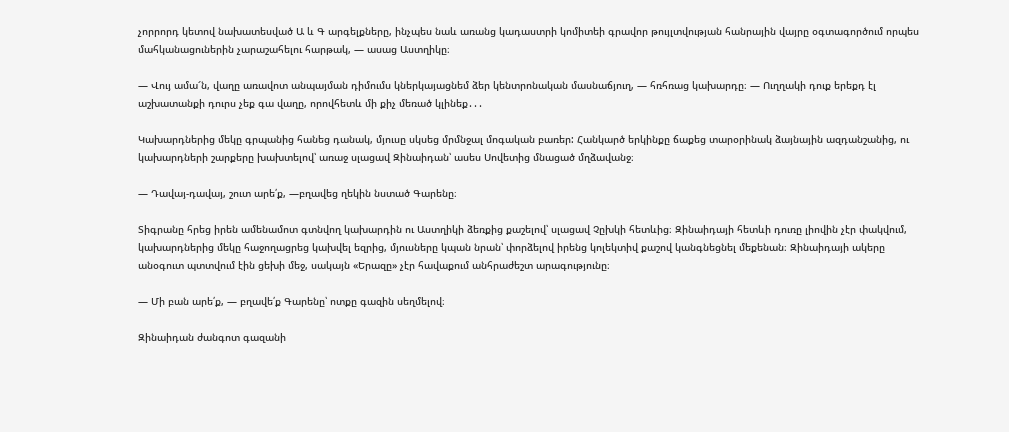չորրորդ կետով նախատեսված Ա և Գ արգելքները, ինչպես նաև առանց կադաստրի կոմիտեի գրավոր թույլտվության հանրային վայրը օգտագործում որպես մահկանացուներին չարաշահելու հարթակ, — ասաց Աստղիկը։

— Վույ ամա՜ն, վաղը առավոտ անպայման դիմումս կներկայացնեմ ձեր կենտրոնական մասնաճյուղ, — հռհռաց կախարդը։ — Ուղղակի դուք երեքդ էլ աշխատանքի դուրս չեք գա վաղը, որովհետև մի քիչ մեռած կլինեք․․․

Կախարդներից մեկը գրպանից հանեց դանակ, մյուսը սկսեց մրմնջալ մոգական բառեր: Հանկարծ երկինքը ճաքեց տարօրինակ ձայնային ազդանշանից, ու կախարդների շարքերը խախտելով՝ առաջ սլացավ Զինաիդան՝ ասես Սովետից մնացած մղձավանջ։

— Դավայ-դավայ, շուտ արե՛ք, —բղավեց ղեկին նստած Գարենը։

Տիգրանը հրեց իրեն ամենամոտ գտնվող կախարդին ու Աստղիկի ձեռքից քաշելով՝ սլացավ Չըխկի հետևից։ Զինաիդայի հետևի դուռը լիովին չէր փակվում, կախարդներից մեկը հաջողացրեց կախվել եզրից, մյուսները կպան նրան՝ փորձելով իրենց կոլեկտիվ քաշով կանգնեցնել մեքենան։ Զինաիդայի ակերը անօգուտ պտտվում էին ցեխի մեջ, սակայն «Երազը» չէր հավաքում անհրաժեշտ արագությունը։

— Մի բան արե՛ք, — բղավե՛ք Գարենը՝ ոտքը գազին սեղմելով։

Զինաիդան ժանգոտ գազանի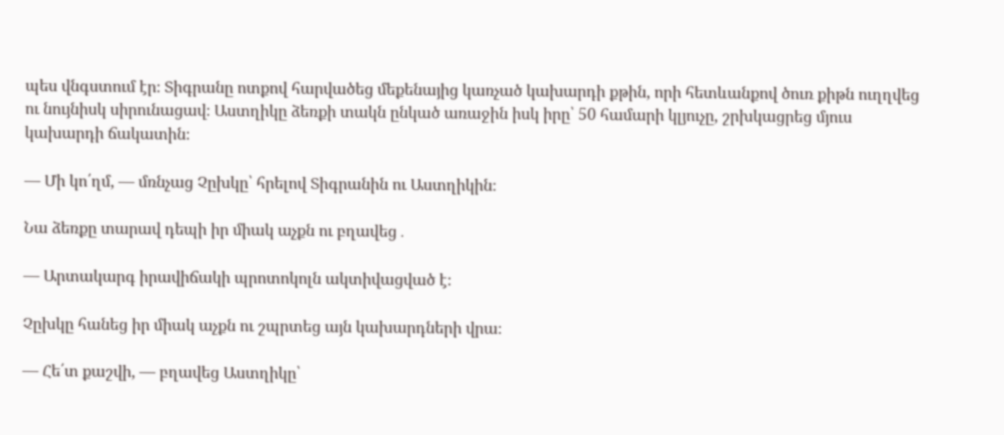պես վնգստում էր։ Տիգրանը ոտքով հարվածեց մեքենայից կառչած կախարդի քթին, որի հետևանքով ծուռ քիթն ուղղվեց ու նույնիսկ սիրունացավ։ Աստղիկը ձեռքի տակն ընկած առաջին իսկ իրը՝ 50 համարի կլյուչը, շրխկացրեց մյուս կախարդի ճակատին։

— Մի կո՛ղմ, — մռնչաց Չըխկը՝ հրելով Տիգրանին ու Աստղիկին։

Նա ձեռքը տարավ դեպի իր միակ աչքն ու բղավեց․

— Արտակարգ իրավիճակի պրոտոկոլն ակտիվացված է։

Չըխկը հանեց իր միակ աչքն ու շպրտեց այն կախարդների վրա։

— Հե՛տ քաշվի, — բղավեց Աստղիկը՝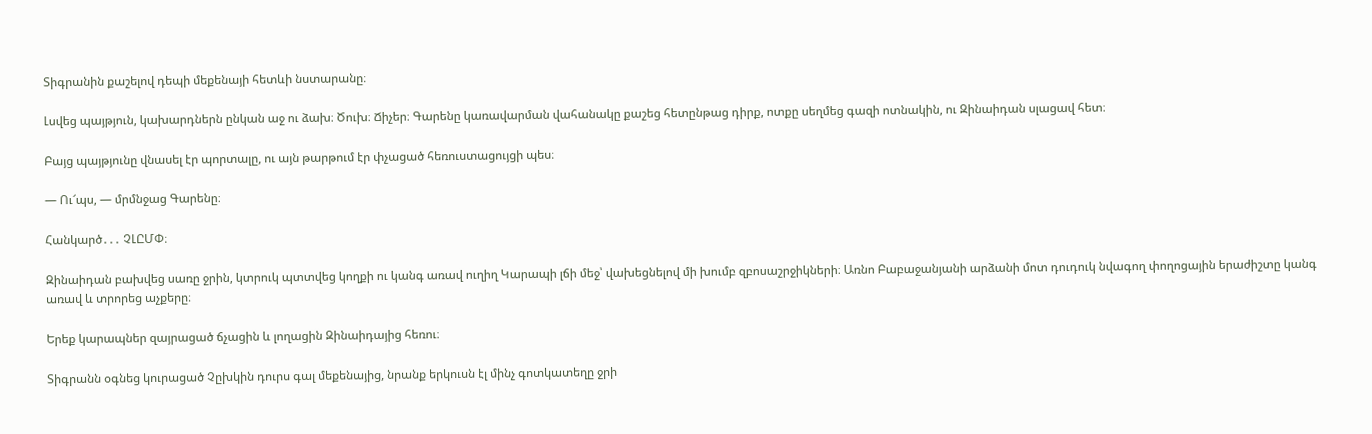Տիգրանին քաշելով դեպի մեքենայի հետևի նստարանը։

Լսվեց պայթյուն, կախարդներն ընկան աջ ու ձախ։ Ծուխ։ Ճիչեր։ Գարենը կառավարման վահանակը քաշեց հետընթաց դիրք, ոտքը սեղմեց գազի ոտնակին, ու Զինաիդան սլացավ հետ։

Բայց պայթյունը վնասել էր պորտալը, ու այն թարթում էր փչացած հեռուստացույցի պես։

— Ու՜պս, — մրմնջաց Գարենը։

Հանկարծ․․․ ՉԼԸՄՓ։

Զինաիդան բախվեց սառը ջրին, կտրուկ պտտվեց կողքի ու կանգ առավ ուղիղ Կարապի լճի մեջ՝ վախեցնելով մի խումբ զբոսաշրջիկների։ Առնո Բաբաջանյանի արձանի մոտ դուդուկ նվագող փողոցային երաժիշտը կանգ առավ և տրորեց աչքերը։

Երեք կարապներ զայրացած ճչացին և լողացին Զինաիդայից հեռու։

Տիգրանն օգնեց կուրացած Չըխկին դուրս գալ մեքենայից, նրանք երկուսն էլ մինչ գոտկատեղը ջրի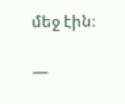մեջ էին։

—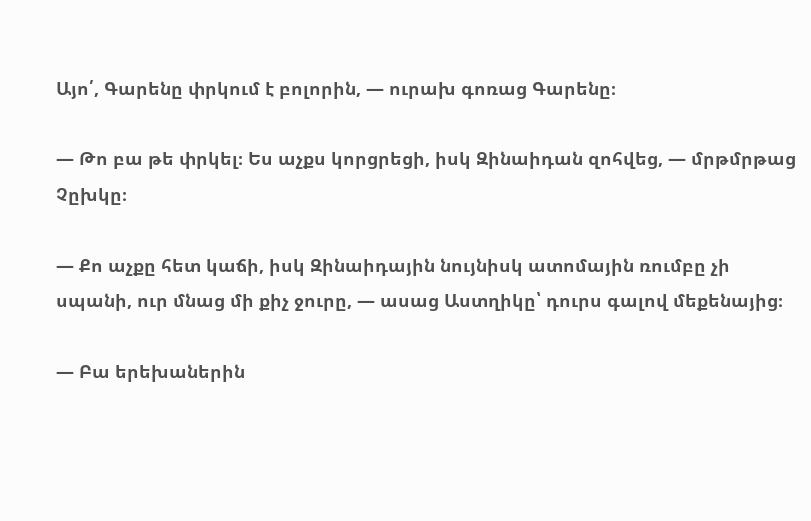Այո՛, Գարենը փրկում է բոլորին, — ուրախ գոռաց Գարենը։

— Թո բա թե փրկել։ Ես աչքս կորցրեցի, իսկ Զինաիդան զոհվեց, — մրթմրթաց Չըխկը։

— Քո աչքը հետ կաճի, իսկ Զինաիդային նույնիսկ ատոմային ռումբը չի սպանի, ուր մնաց մի քիչ ջուրը, — ասաց Աստղիկը՝ դուրս գալով մեքենայից։

— Բա երեխաներին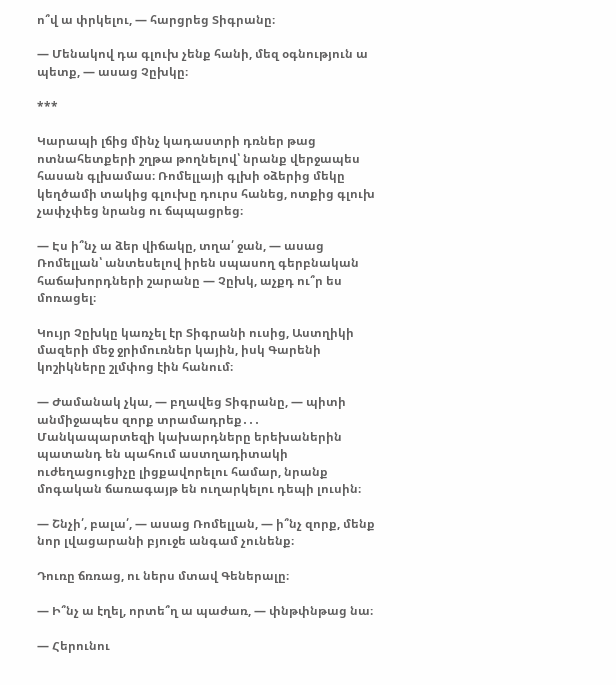ո՞վ ա փրկելու, — հարցրեց Տիգրանը։

— Մենակով դա գլուխ չենք հանի, մեզ օգնություն ա պետք, — ասաց Չըխկը։

***

Կարապի լճից մինչ կադաստրի դռներ թաց ոտնահետքերի շղթա թողնելով՝ նրանք վերջապես հասան գլխամաս։ Ռոմելլայի գլխի օձերից մեկը կեղծամի տակից գլուխը դուրս հանեց, ոտքից գլուխ չափչփեց նրանց ու ճպպացրեց։

— Էս ի՞նչ ա ձեր վիճակը, տղա՛ ջան, — ասաց Ռոմելլան՝ անտեսելով իրեն սպասող գերբնական հաճախորդների շարանը — Չըխկ, աչքդ ու՞ր ես մոռացել։

Կույր Չըխկը կառչել էր Տիգրանի ուսից, Աստղիկի մազերի մեջ ջրիմուռներ կային, իսկ Գարենի կոշիկները շլմփոց էին հանում։

— Ժամանակ չկա, — բղավեց Տիգրանը, — պիտի անմիջապես զորք տրամադրեք․․․ Մանկապարտեզի կախարդները երեխաներին պատանդ են պահում աստղադիտակի ուժեղացուցիչը լիցքավորելու համար, նրանք մոգական ճառագայթ են ուղարկելու դեպի լուսին։

— Շնչի՛, բալա՛, — ասաց Ռոմելլան, — ի՞նչ զորք, մենք նոր լվացարանի բյուջե անգամ չունենք։

Դուռը ճռռաց, ու ներս մտավ Գեներալը։

— Ի՞նչ ա էղել, որտե՞ղ ա պաժառ, — փնթփնթաց նա։

— Հերունու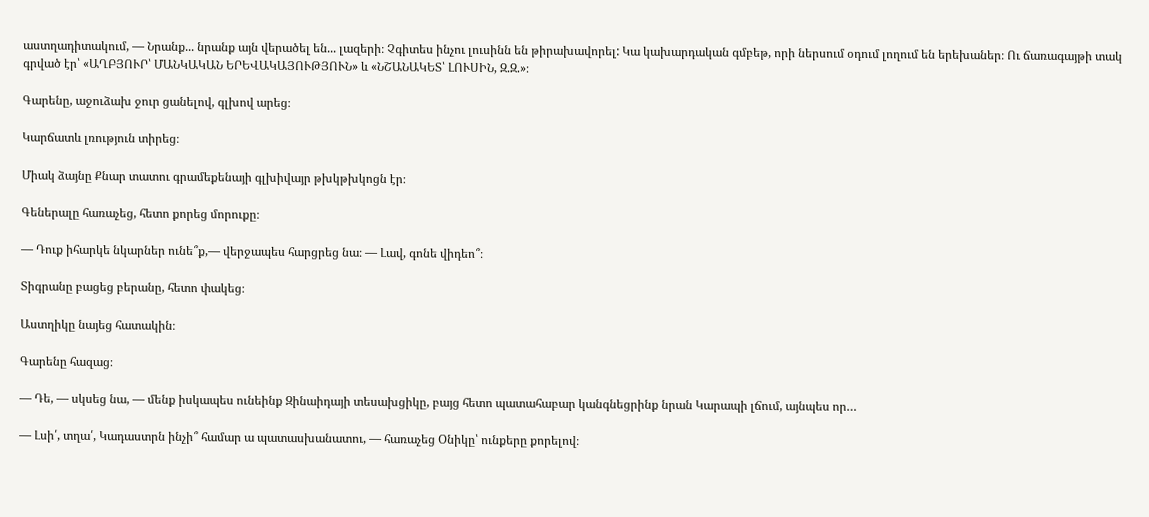աստղադիտակում, — Նրանք... նրանք այն վերածել են... լազերի։ Չգիտես ինչու լուսինն են թիրախավորել: Կա կախարդական գմբեթ, որի ներսում օդում լողում են երեխաներ։ Ու ճառագայթի տակ գրված էր՝ «ԱՂԲՅՈՒՐ՝ ՄԱՆԿԱԿԱՆ ԵՐԵՎԱԿԱՅՈՒԹՅՈՒՆ» և «ՆՇԱՆԱԿԵՏ՝ ԼՈՒՍԻՆ, Զ.Զ.»։

Գարենը, աջուձախ ջուր ցանելով, գլխով արեց։

Կարճատև լռություն տիրեց։

Միակ ձայնը Քնար տատու գրամեքենայի գլխիվայր թխկթխկոցն էր։

Գեներալը հառաչեց, հետո քորեց մորուքը։

— Դուք իհարկե նկարներ ունե՞ք,— վերջապես հարցրեց նա։ — Լավ, գոնե վիդեո՞։

Տիգրանը բացեց բերանը, հետո փակեց։

Աստղիկը նայեց հատակին։

Գարենը հազաց։

— Դե, — սկսեց նա, — մենք իսկապես ունեինք Զինաիդայի տեսախցիկը, բայց հետո պատահաբար կանգնեցրինք նրան Կարապի լճում, այնպես որ…

— Լսի՛, տղա՛, Կադաստրն ինչի՞ համար ա պատասխանատու, — հառաչեց Օնիկը՝ ունքերը քորելով։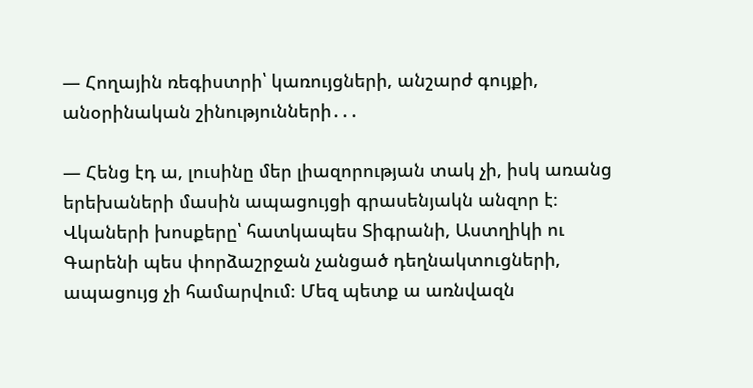— Հողային ռեգիստրի՝ կառույցների, անշարժ գույքի, անօրինական շինությունների․․․

— Հենց էդ ա, լուսինը մեր լիազորության տակ չի, իսկ առանց երեխաների մասին ապացույցի գրասենյակն անզոր է։ Վկաների խոսքերը՝ հատկապես Տիգրանի, Աստղիկի ու Գարենի պես փորձաշրջան չանցած դեղնակտուցների, ապացույց չի համարվում։ Մեզ պետք ա առնվազն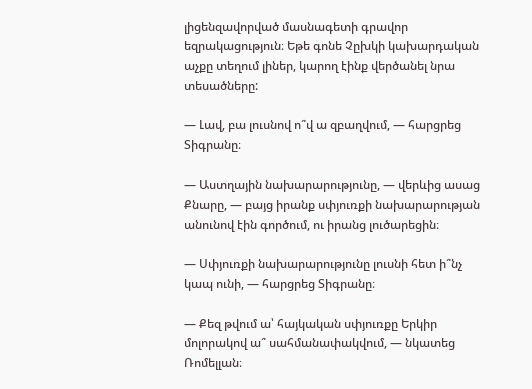լիցենզավորված մասնագետի գրավոր եզրակացություն։ Եթե գոնե Չըխկի կախարդական աչքը տեղում լիներ, կարող էինք վերծանել նրա տեսածները:

— Լավ, բա լուսնով ո՞վ ա զբաղվում, — հարցրեց Տիգրանը։

— Աստղային նախարարությունը, — վերևից ասաց Քնարը, — բայց իրանք սփյուռքի նախարարության անունով էին գործում, ու իրանց լուծարեցին։

— Սփյուռքի նախարարությունը լուսնի հետ ի՞նչ կապ ունի, — հարցրեց Տիգրանը։

— Քեզ թվում ա՝ հայկական սփյուռքը Երկիր մոլորակով ա՞ սահմանափակվում, — նկատեց Ռոմելլան։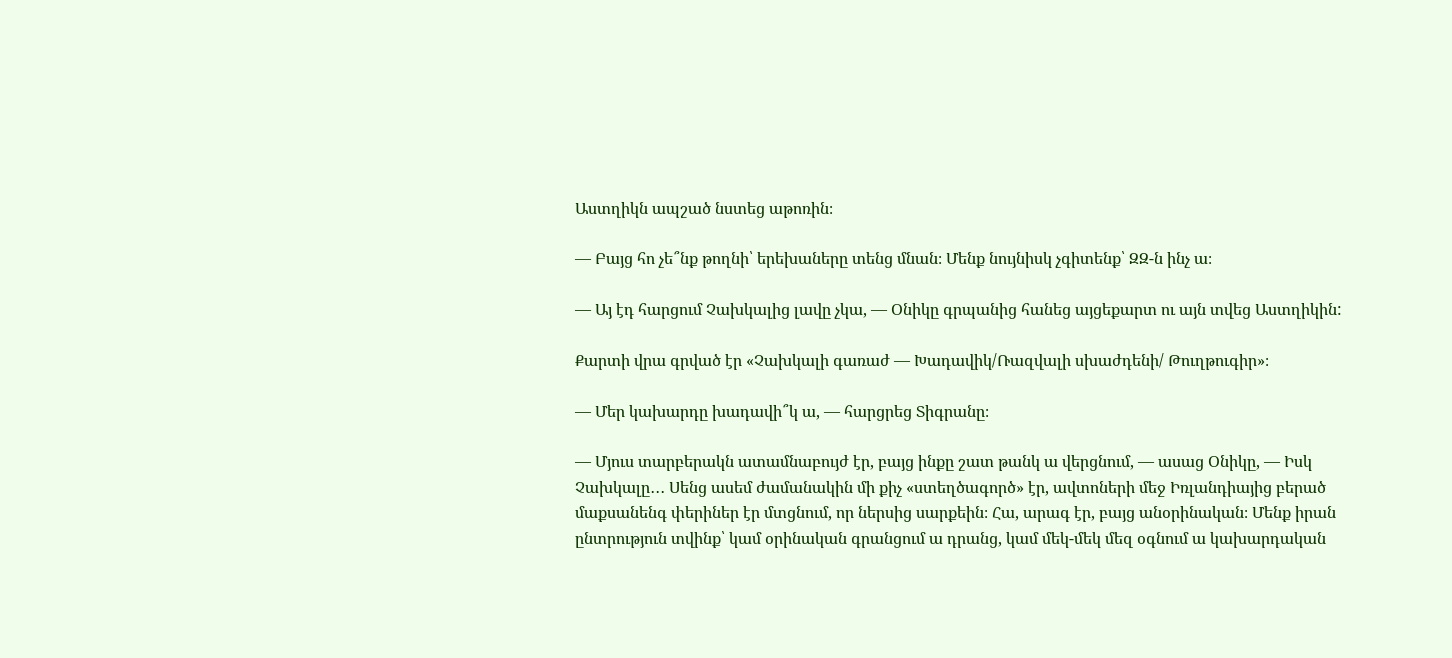Աստղիկն ապշած նստեց աթոռին։

— Բայց հո չե՞նք թողնի՝ երեխաները տենց մնան։ Մենք նույնիսկ չգիտենք՝ ԶԶ-ն ինչ ա։

— Այ էդ հարցում Չախկալից լավը չկա, — Օնիկը գրպանից հանեց այցեքարտ ու այն տվեց Աստղիկին:

Քարտի վրա գրված էր «Չախկալի գառաժ — Խադավիկ/Ռազվալի սխաժդենի/ Թուղթուգիր»։

— Մեր կախարդը խադավի՞կ ա, — հարցրեց Տիգրանը։

— Մյուս տարբերակն ատամնաբույժ էր, բայց ինքը շատ թանկ ա վերցնում, — ասաց Օնիկը, — Իսկ Չախկալը․․․ Սենց ասեմ ժամանակին մի քիչ «ստեղծագործ» էր, ավտոների մեջ Իռլանդիայից բերած մաքսանենգ փերիներ էր մտցնում, որ ներսից սարքեին։ Հա, արագ էր, բայց անօրինական։ Մենք իրան ընտրություն տվինք՝ կամ օրինական գրանցում ա դրանց, կամ մեկ-մեկ մեզ օգնում ա կախարդական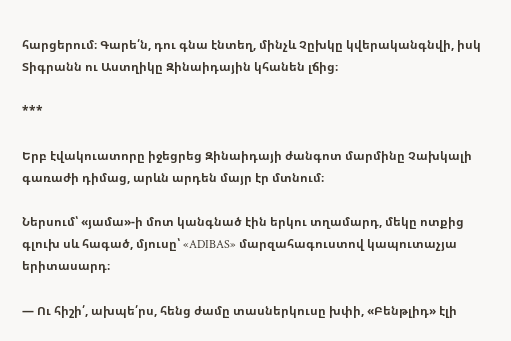հարցերում։ Գարե՛ն, դու գնա էնտեղ, մինչև Չըխկը կվերականգնվի, իսկ Տիգրանն ու Աստղիկը Զինաիդային կհանեն լճից։

***

Երբ էվակուատորը իջեցրեց Զինաիդայի ժանգոտ մարմինը Չախկալի գառաժի դիմաց, արևն արդեն մայր էր մտնում։

Ներսում՝ «յամա»-ի մոտ կանգնած էին երկու տղամարդ, մեկը ոտքից գլուխ սև հագած, մյուսը՝ «ADIBAS» մարզահագուստով կապուտաչյա երիտասարդ։

— Ու հիշի՛, ախպե՛րս, հենց ժամը տասներկուսը խփի, «Բենթլիդ» էլի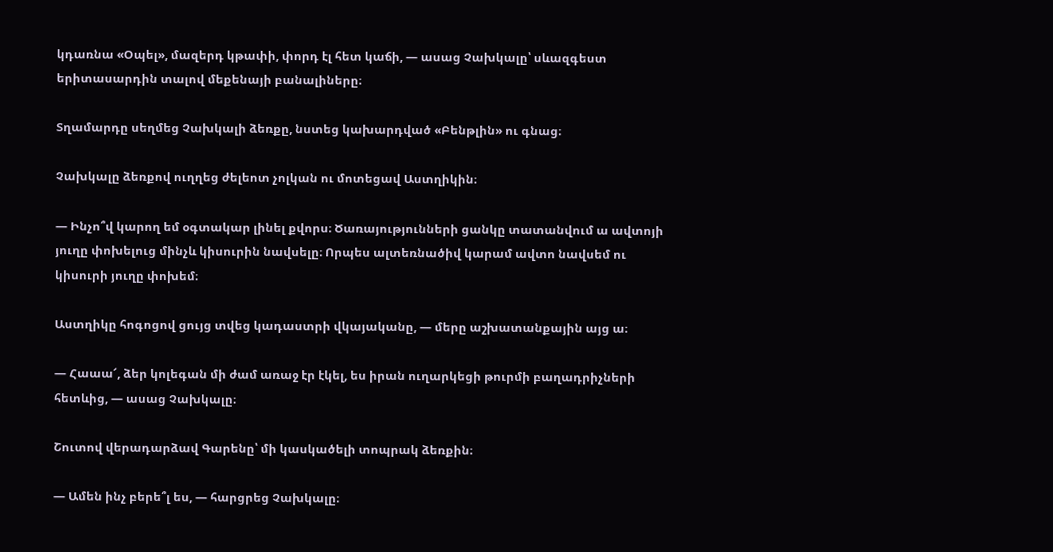կդառնա «Օպել», մազերդ կթափի, փորդ էլ հետ կաճի, — ասաց Չախկալը՝ սևազգեստ երիտասարդին տալով մեքենայի բանալիները։

Տղամարդը սեղմեց Չախկալի ձեռքը, նստեց կախարդված «Բենթլին» ու գնաց։

Չախկալը ձեռքով ուղղեց ժելեոտ չոլկան ու մոտեցավ Աստղիկին։

— Ինչո՞վ կարող եմ օգտակար լինել քվորս։ Ծառայությունների ցանկը տատանվում ա ավտոյի յուղը փոխելուց մինչև կիսուրին նավսելը։ Որպես ալտեռնածիվ կարամ ավտո նավսեմ ու կիսուրի յուղը փոխեմ։

Աստղիկը հոգոցով ցույց տվեց կադաստրի վկայականը, — մերը աշխատանքային այց ա։

— Հաաա՜, ձեր կոլեգան մի ժամ առաջ էր էկել, ես իրան ուղարկեցի թուրմի բաղադրիչների հետևից, — ասաց Չախկալը։

Շուտով վերադարձավ Գարենը՝ մի կասկածելի տոպրակ ձեռքին։

— Ամեն ինչ բերե՞լ ես, — հարցրեց Չախկալը։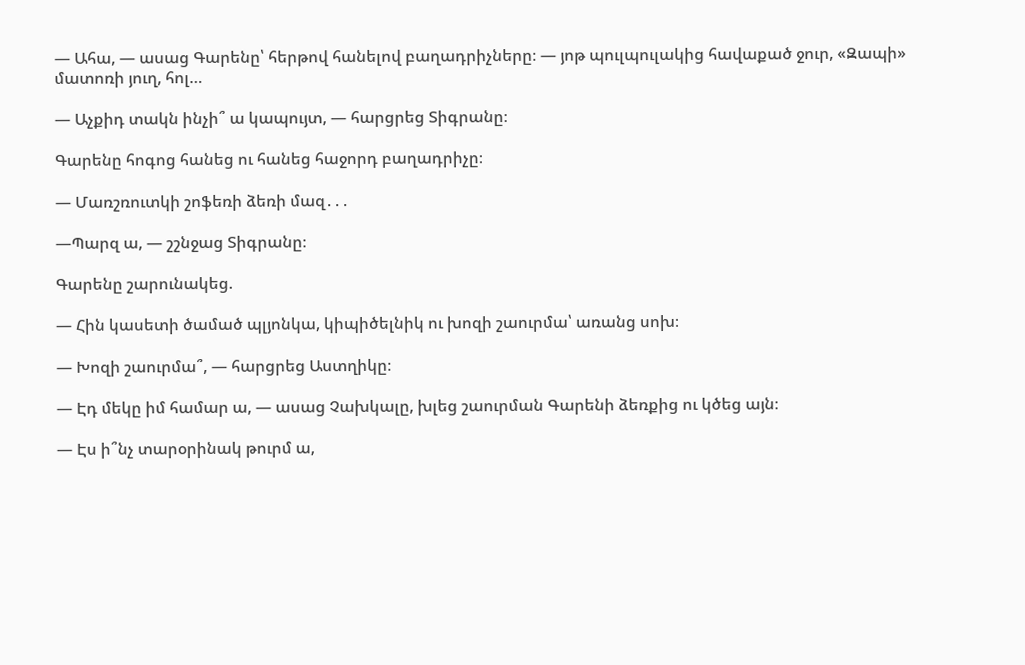— Ահա, — ասաց Գարենը՝ հերթով հանելով բաղադրիչները։ — յոթ պուլպուլակից հավաքած ջուր, «Զապի» մատոռի յուղ, հոլ…

— Աչքիդ տակն ինչի՞ ա կապույտ, — հարցրեց Տիգրանը։

Գարենը հոգոց հանեց ու հանեց հաջորդ բաղադրիչը։

— Մառշռուտկի շոֆեռի ձեռի մազ․․․

—Պարզ ա, — շշնջաց Տիգրանը։

Գարենը շարունակեց.

— Հին կասետի ծամած պլյոնկա, կիպիծելնիկ ու խոզի շաուրմա՝ առանց սոխ։

— Խոզի շաուրմա՞, — հարցրեց Աստղիկը։

— Էդ մեկը իմ համար ա, — ասաց Չախկալը, խլեց շաուրման Գարենի ձեռքից ու կծեց այն։

— Էս ի՞նչ տարօրինակ թուրմ ա,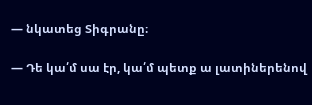— նկատեց Տիգրանը։

— Դե կա՛մ սա էր, կա՛մ պետք ա լատիներենով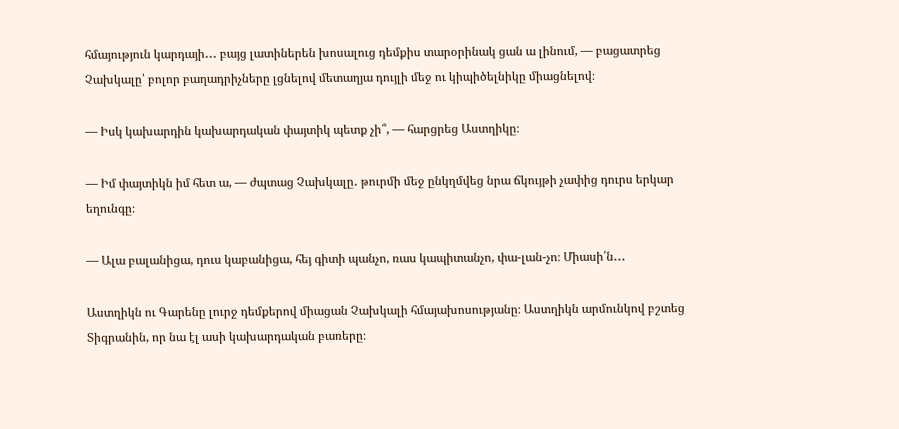հմայություն կարդայի․․․ բայց լատիներեն խոսալուց դեմքիս տարօրինակ ցան ա լինում, — բացատրեց Չախկալը՝ բոլոր բաղադրիչները լցնելով մետաղյա դույլի մեջ ու կիպիծելնիկը միացնելով։

— Իսկ կախարդին կախարդական փայտիկ պետք չի՞, — հարցրեց Աստղիկը։

— Իմ փայտիկն իմ հետ ա, — ժպտաց Չախկալը․ թուրմի մեջ ընկղմվեց նրա ճկույթի չափից դուրս երկար եղունգը։

— Ալա բալանիցա, դուս կաբանիցա, հեյ գիտի պանչո, ռաս կապիտանչո, փա-լան-չո։ Միասի՛ն․․․

Աստղիկն ու Գարենը լուրջ դեմքերով միացան Չախկալի հմայախոսությանը։ Աստղիկն արմունկով բշտեց Տիգրանին, որ նա էլ ասի կախարդական բառերը։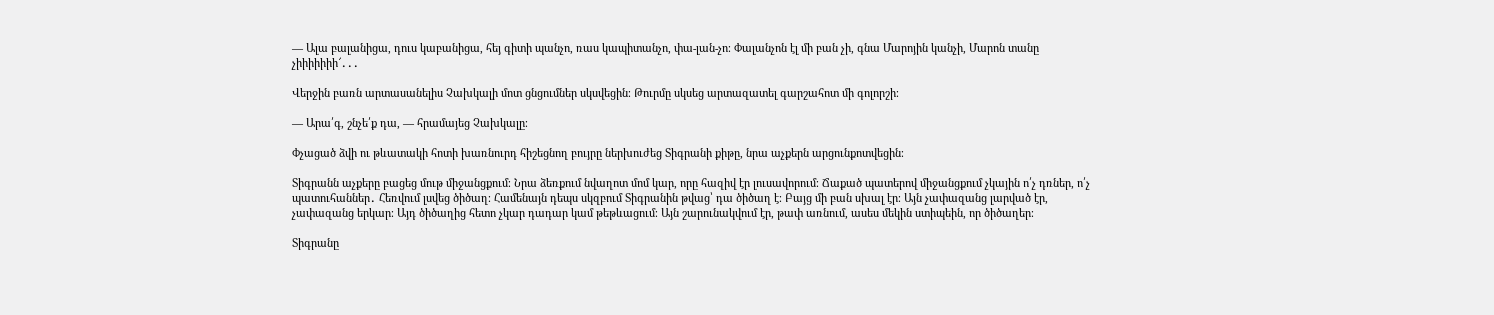— Ալա բալանիցա, դուս կաբանիցա, հեյ գիտի պանչո, ռաս կապիտանչո, փա-լան-չո։ Փալանչոն էլ մի բան չի, գնա Մարոյին կանչի, Մարոն տանը չիիիիիիի՜․․․

Վերջին բառն արտասանելիս Չախկալի մոտ ցնցումներ սկսվեցին։ Թուրմը սկսեց արտազատել գարշահոտ մի գոլորշի։

— Արա՛գ, շնչե՛ք դա, — հրամայեց Չախկալը։

Փչացած ձվի ու թևատակի հոտի խառնուրդ հիշեցնող բույրը ներխուժեց Տիգրանի քիթը, նրա աչքերն արցունքոտվեցին։

Տիգրանն աչքերը բացեց մութ միջանցքում։ Նրա ձեռքում նվաղոտ մոմ կար, որը հազիվ էր լուսավորում։ Ճաքած պատերով միջանցքում չկային ո՛չ դռներ, ո՛չ պատուհաններ․ Հեռվում լսվեց ծիծաղ։ Համենայն դեպս սկզբում Տիգրանին թվաց՝ դա ծիծաղ է։ Բայց մի բան սխալ էր։ Այն չափազանց լարված էր, չափազանց երկար։ Այդ ծիծաղից հետո չկար դադար կամ թեթևացում։ Այն շարունակվում էր, թափ առնում, ասես մեկին ստիպեին, որ ծիծաղեր։

Տիգրանը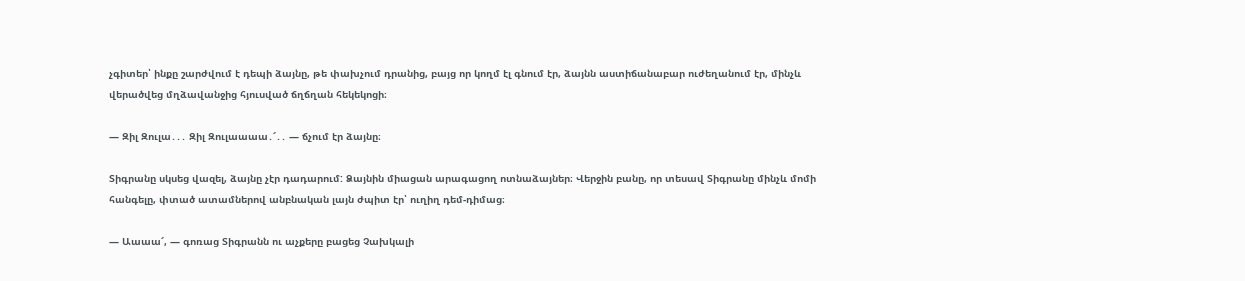չգիտեր՝ ինքը շարժվում է դեպի ձայնը, թե փախչում դրանից, բայց որ կողմ էլ գնում էր, ձայնն աստիճանաբար ուժեղանում էր, մինչև վերածվեց մղձավանջից հյուսված ճղճղան հեկեկոցի։

— Զիլ Զուլա․․․ Զիլ Զուլաաաա․՜․․ — ճչում էր ձայնը։

Տիգրանը սկսեց վազել, ձայնը չէր դադարում: Ձայնին միացան արագացող ոտնաձայներ։ Վերջին բանը, որ տեսավ Տիգրանը մինչև մոմի հանգելը, փտած ատամներով անբնական լայն ժպիտ էր՝ ուղիղ դեմ-դիմաց։

— Աաաա՜, — գոռաց Տիգրանն ու աչքերը բացեց Չախկալի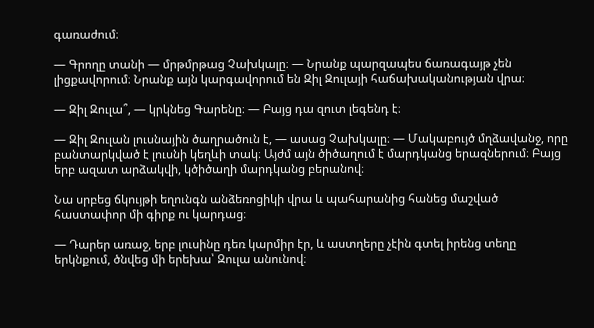գառաժում։

— Գրողը տանի — մրթմրթաց Չախկալը։ — Նրանք պարզապես ճառագայթ չեն լիցքավորում։ Նրանք այն կարգավորում են Զիլ Զուլայի հաճախականության վրա։

— Զիլ Զուլա՞, — կրկնեց Գարենը։ — Բայց դա զուտ լեգենդ է։

— Զիլ Զուլան լուսնային ծաղրածուն է, — ասաց Չախկալը։ — Մակաբույծ մղձավանջ, որը բանտարկված է լուսնի կեղևի տակ։ Այժմ այն ծիծաղում է մարդկանց երազներում։ Բայց երբ ազատ արձակվի, կծիծաղի մարդկանց բերանով։

Նա սրբեց ճկույթի եղունգն անձեռոցիկի վրա և պահարանից հանեց մաշված հաստափոր մի գիրք ու կարդաց։

— Դարեր առաջ, երբ լուսինը դեռ կարմիր էր, և աստղերը չէին գտել իրենց տեղը երկնքում, ծնվեց մի երեխա՝ Զուլա անունով։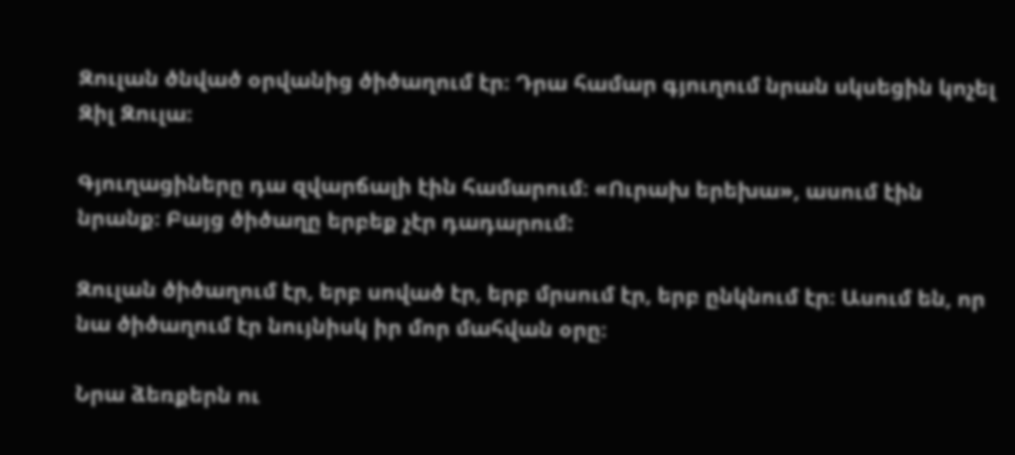Զուլան ծնված օրվանից ծիծաղում էր։ Դրա համար գյուղում նրան սկսեցին կոչել Զիլ Զուլա։

Գյուղացիները դա զվարճալի էին համարում։ «Ուրախ երեխա», ասում էին նրանք։ Բայց ծիծաղը երբեք չէր դադարում:

Զուլան ծիծաղում էր, երբ սոված էր, երբ մրսում էր, երբ ընկնում էր։ Ասում են, որ նա ծիծաղում էր նույնիսկ իր մոր մահվան օրը։

Նրա ձեռքերն ու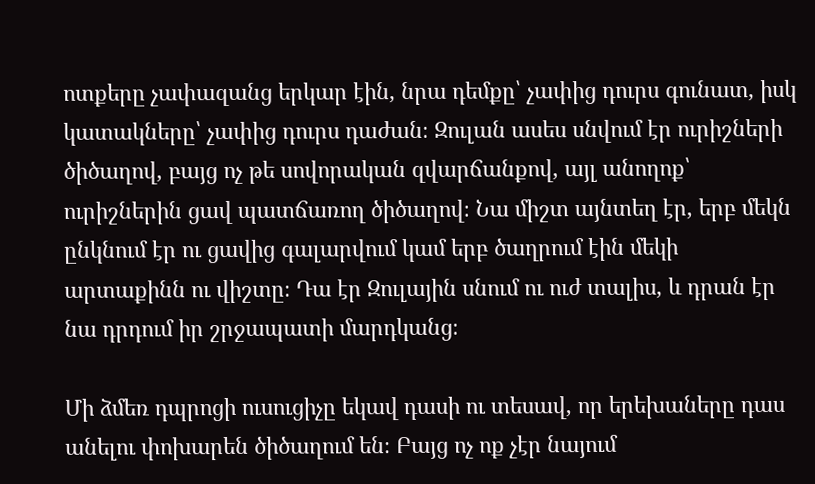ոտքերը չափազանց երկար էին, նրա դեմքը՝ չափից դուրս գունատ, իսկ կատակները՝ չափից դուրս դաժան։ Զուլան ասես սնվում էր ուրիշների ծիծաղով, բայց ոչ թե սովորական զվարճանքով, այլ անողոք՝ ուրիշներին ցավ պատճառող ծիծաղով։ Նա միշտ այնտեղ էր, երբ մեկն ընկնում էր ու ցավից գալարվում կամ երբ ծաղրում էին մեկի արտաքինն ու վիշտը։ Դա էր Զուլային սնում ու ուժ տալիս, և դրան էր նա դրդում իր շրջապատի մարդկանց։

Մի ձմեռ դպրոցի ուսուցիչը եկավ դասի ու տեսավ, որ երեխաները դաս անելու փոխարեն ծիծաղում են։ Բայց ոչ ոք չէր նայում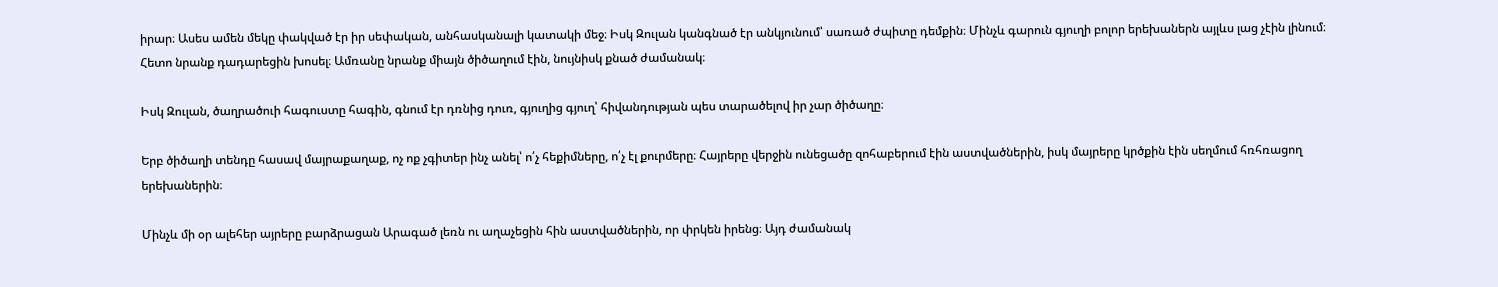իրար։ Ասես ամեն մեկը փակված էր իր սեփական, անհասկանալի կատակի մեջ։ Իսկ Զուլան կանգնած էր անկյունում՝ սառած ժպիտը դեմքին։ Մինչև գարուն գյուղի բոլոր երեխաներն այլևս լաց չէին լինում։ Հետո նրանք դադարեցին խոսել։ Ամռանը նրանք միայն ծիծաղում էին, նույնիսկ քնած ժամանակ։

Իսկ Զուլան, ծաղրածուի հագուստը հագին, գնում էր դռնից դուռ, գյուղից գյուղ՝ հիվանդության պես տարածելով իր չար ծիծաղը։

Երբ ծիծաղի տենդը հասավ մայրաքաղաք, ոչ ոք չգիտեր ինչ անել՝ ո՛չ հեքիմները, ո՛չ էլ քուրմերը։ Հայրերը վերջին ունեցածը զոհաբերում էին աստվածներին, իսկ մայրերը կրծքին էին սեղմում հռհռացող երեխաներին։

Մինչև մի օր ալեհեր այրերը բարձրացան Արագած լեռն ու աղաչեցին հին աստվածներին, որ փրկեն իրենց։ Այդ ժամանակ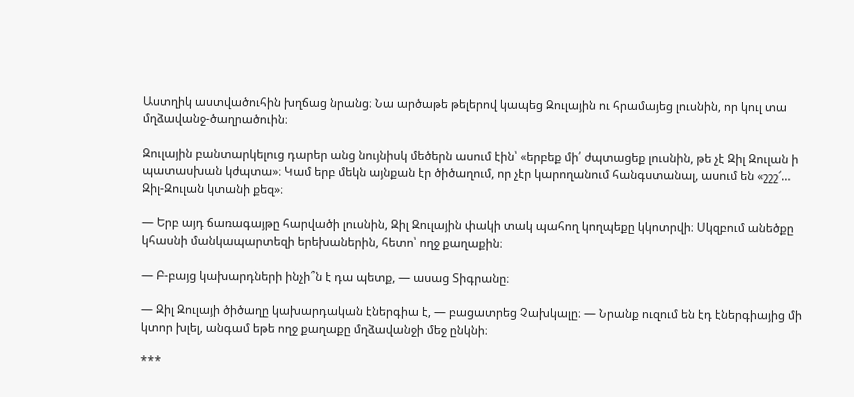Աստղիկ աստվածուհին խղճաց նրանց։ Նա արծաթե թելերով կապեց Զուլային ու հրամայեց լուսնին, որ կուլ տա մղձավանջ-ծաղրածուին։

Զուլային բանտարկելուց դարեր անց նույնիսկ մեծերն ասում էին՝ «երբեք մի՛ ժպտացեք լուսնին, թե չէ Զիլ Զուլան ի պատասխան կժպտա»։ Կամ երբ մեկն այնքան էր ծիծաղում, որ չէր կարողանում հանգստանալ, ասում են «շշշ՜… Զիլ-Զուլան կտանի քեզ»։

— Երբ այդ ճառագայթը հարվածի լուսնին, Զիլ Զուլային փակի տակ պահող կողպեքը կկոտրվի։ Սկզբում անեծքը կհասնի մանկապարտեզի երեխաներին, հետո՝ ողջ քաղաքին։

— Բ-բայց կախարդների ինչի՞ն է դա պետք, — ասաց Տիգրանը։

— Զիլ Զուլայի ծիծաղը կախարդական էներգիա է, — բացատրեց Չախկալը։ — Նրանք ուզում են էդ էներգիայից մի կտոր խլել, անգամ եթե ողջ քաղաքը մղձավանջի մեջ ընկնի։

***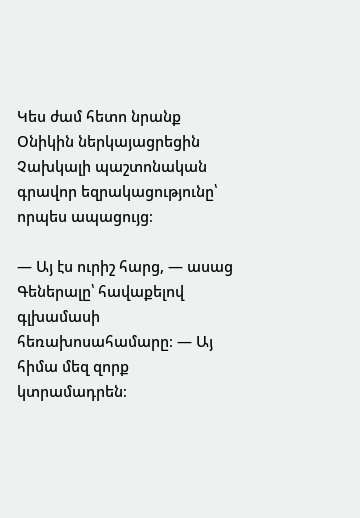Կես ժամ հետո նրանք Օնիկին ներկայացրեցին Չախկալի պաշտոնական գրավոր եզրակացությունը՝ որպես ապացույց։

— Այ էս ուրիշ հարց, — ասաց Գեներալը՝ հավաքելով գլխամասի հեռախոսահամարը։ — Այ հիմա մեզ զորք կտրամադրեն։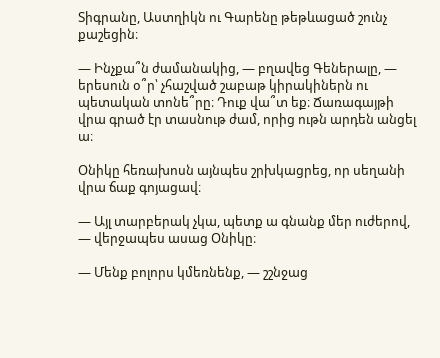Տիգրանը, Աստղիկն ու Գարենը թեթևացած շունչ քաշեցին։

— Ինչքա՞ն ժամանակից, — բղավեց Գեներալը, — երեսուն օ՞ր՝ չհաշված շաբաթ կիրակիներն ու պետական տոնե՞րը։ Դուք վա՞տ եք։ Ճառագայթի վրա գրած էր տասնութ ժամ, որից ութն արդեն անցել ա։

Օնիկը հեռախոսն այնպես շրխկացրեց, որ սեղանի վրա ճաք գոյացավ։

— Այլ տարբերակ չկա, պետք ա գնանք մեր ուժերով, — վերջապես ասաց Օնիկը։

— Մենք բոլորս կմեռնենք, — շշնջաց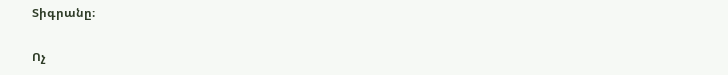Տիգրանը։

Ոչ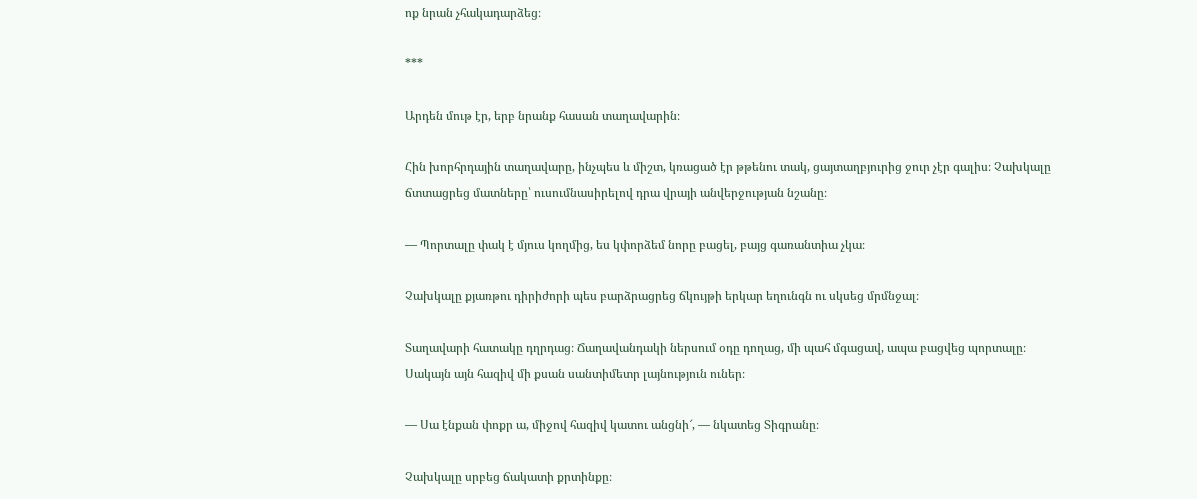ոք նրան չհակադարձեց։

***

Արդեն մութ էր, երբ նրանք հասան տաղավարին։

Հին խորհրդային տաղավարը, ինչպես և միշտ, կռացած էր թթենու տակ, ցայտաղբյուրից ջուր չէր գալիս։ Չախկալը ճտտացրեց մատները՝ ուսումնասիրելով դրա վրայի անվերջության նշանը։

— Պորտալը փակ է մյուս կողմից, ես կփորձեմ նորը բացել, բայց գառանտիա չկա։

Չախկալը քյառթու դիրիժորի պես բարձրացրեց ճկույթի երկար եղունգն ու սկսեց մրմնջալ։

Տաղավարի հատակը դղրդաց։ Ճաղավանդակի ներսում օդը դողաց, մի պահ մգացավ, ապա բացվեց պորտալը։ Սակայն այն հազիվ մի քսան սանտիմետր լայնություն ուներ։

— Սա էնքան փոքր ա, միջով հազիվ կատու անցնի՜, — նկատեց Տիգրանը։

Չախկալը սրբեց ճակատի քրտինքը։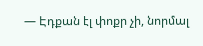— Էդքան էլ փոքր չի, նորմալ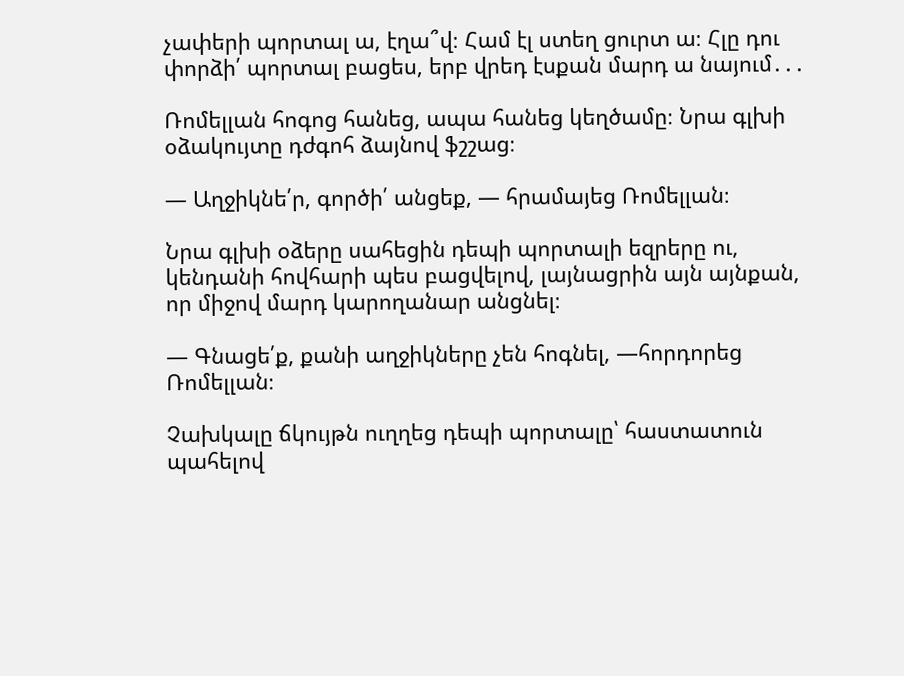չափերի պորտալ ա, էղա՞վ։ Համ էլ ստեղ ցուրտ ա։ Հլը դու փորձի՛ պորտալ բացես, երբ վրեդ էսքան մարդ ա նայում․․․

Ռոմելլան հոգոց հանեց, ապա հանեց կեղծամը։ Նրա գլխի օձակույտը դժգոհ ձայնով ֆշշաց։

— Աղջիկնե՛ր, գործի՛ անցեք, — հրամայեց Ռոմելլան։

Նրա գլխի օձերը սահեցին դեպի պորտալի եզրերը ու, կենդանի հովհարի պես բացվելով, լայնացրին այն այնքան, որ միջով մարդ կարողանար անցնել։

— Գնացե՛ք, քանի աղջիկները չեն հոգնել, —հորդորեց Ռոմելլան։

Չախկալը ճկույթն ուղղեց դեպի պորտալը՝ հաստատուն պահելով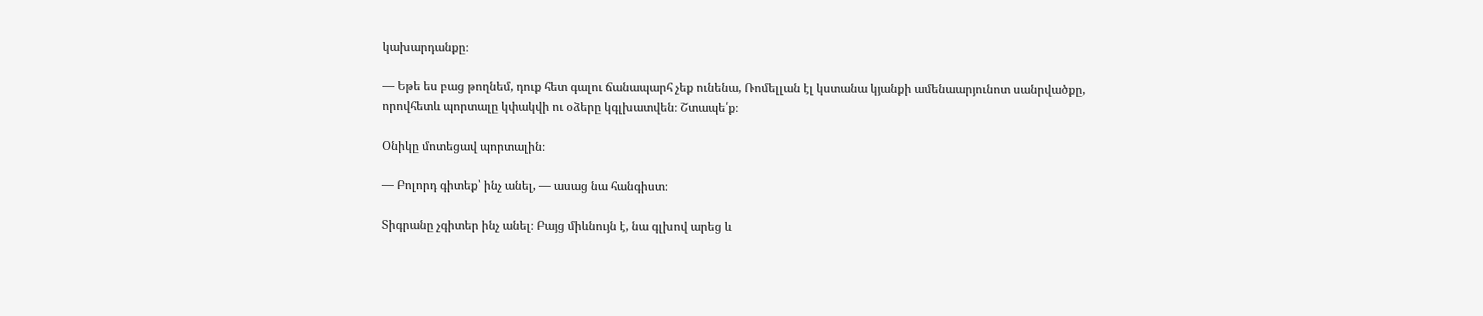կախարդանքը։

— Եթե ես բաց թողնեմ, դուք հետ գալու ճանապարհ չեք ունենա, Ռոմելլան էլ կստանա կյանքի ամենաարյունոտ սանրվածքը, որովհետև պորտալը կփակվի ու օձերը կգլխատվեն։ Շտապե՛ք։

Օնիկը մոտեցավ պորտալին։

— Բոլորդ գիտեք՝ ինչ անել, — ասաց նա հանգիստ։

Տիգրանը չգիտեր ինչ անել։ Բայց միևնույն է, նա գլխով արեց և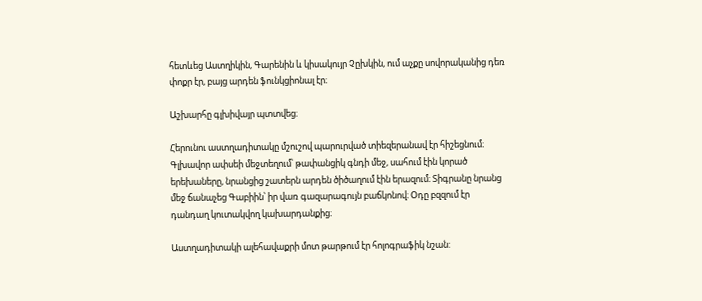հետևեց Աստղիկին, Գարենին և կիսակույր Չըխկին, ում աչքը սովորականից դեռ փոքր էր, բայց արդեն ֆունկցիոնալ էր։

Աշխարհը գլխիվայր պտտվեց։

Հերունու աստղադիտակը մշուշով պարուրված տիեզերանավ էր հիշեցնում։ Գլխավոր ափսեի մեջտեղում՝ թափանցիկ գնդի մեջ, սահում էին կորած երեխաները, նրանցից շատերն արդեն ծիծաղում էին երազում։ Տիգրանը նրանց մեջ ճանաչեց Գաբիին՝ իր վառ գազարագույն բաճկոնով։ Օդը բզզում էր դանդաղ կուտակվող կախարդանքից։

Աստղադիտակի ալեհավաքրի մոտ թարթում էր հոլոգրաֆիկ նշան: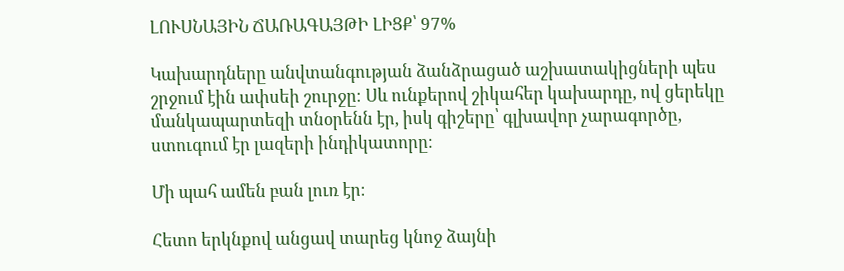ԼՈՒՍՆԱՅԻՆ ՃԱՌԱԳԱՅԹԻ ԼԻՑՔ՝ 97%

Կախարդները անվտանգության ձանձրացած աշխատակիցների պես շրջում էին ափսեի շուրջը։ Սև ունքերով շիկահեր կախարդը, ով ցերեկը մանկապարտեզի տնօրենն էր, իսկ գիշերը՝ գլխավոր չարագործը, ստուգում էր լազերի ինդիկատորը։

Մի պահ ամեն բան լուռ էր։

Հետո երկնքով անցավ տարեց կնոջ ձայնի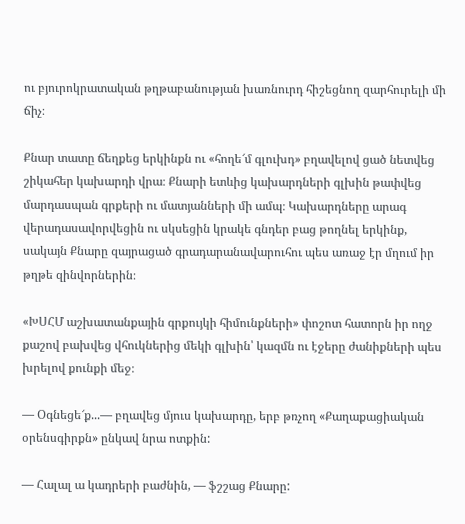ու բյուրոկրատական թղթաբանության խառնուրդ հիշեցնող զարհուրելի մի ճիչ։

Քնար տատը ճեղքեց երկինքն ու «հողե՜մ գլուխդ» բղավելով ցած նետվեց շիկահեր կախարդի վրա։ Քնարի ետևից կախարդների գլխին թափվեց մարդասպան գրքերի ու մատյանների մի ամպ։ Կախարդները արագ վերադասավորվեցին ու սկսեցին կրակե գնդեր բաց թողնել երկինք, սակայն Քնարը զայրացած գրադարանավարուհու պես առաջ էր մղում իր թղթե զինվորներին։

«ԽՍՀՄ աշխատանքային գրքույկի հիմունքների» փոշոտ հատորն իր ողջ քաշով բախվեց վհուկներից մեկի գլխին՝ կազմն ու էջերը ժանիքների պես խրելով քունքի մեջ։

— Օգնեցե՜ք...— բղավեց մյուս կախարդը, երբ թռչող «Քաղաքացիական օրենսգիրքն» ընկավ նրա ոտքին:

— Հալալ ա կադրերի բաժնին, — ֆշշաց Քնարը: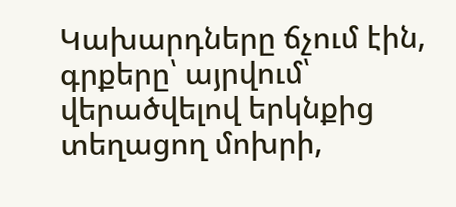Կախարդները ճչում էին, գրքերը՝ այրվում՝ վերածվելով երկնքից տեղացող մոխրի,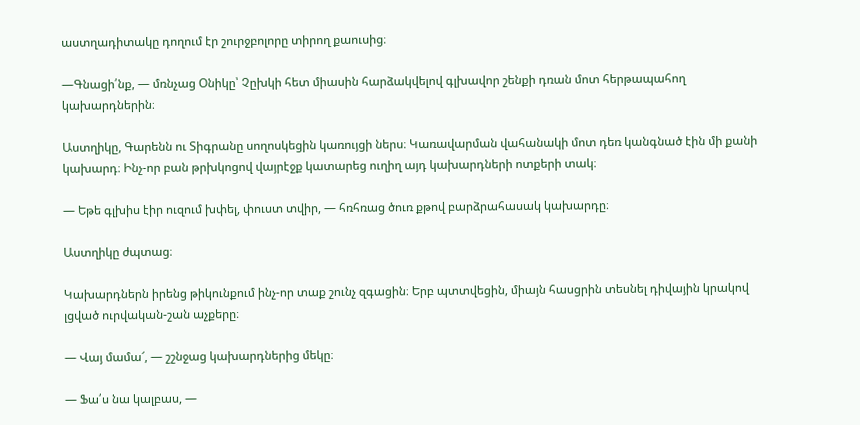աստղադիտակը դողում էր շուրջբոլորը տիրող քաուսից։

—Գնացի՛նք, — մռնչաց Օնիկը՝ Չըխկի հետ միասին հարձակվելով գլխավոր շենքի դռան մոտ հերթապահող կախարդներին։

Աստղիկը, Գարենն ու Տիգրանը սողոսկեցին կառույցի ներս։ Կառավարման վահանակի մոտ դեռ կանգնած էին մի քանի կախարդ։ Ինչ-որ բան թրխկոցով վայրէջք կատարեց ուղիղ այդ կախարդների ոտքերի տակ։

— Եթե գլխիս էիր ուզում խփել, փուստ տվիր, — հռհռաց ծուռ քթով բարձրահասակ կախարդը։

Աստղիկը ժպտաց։

Կախարդներն իրենց թիկունքում ինչ-որ տաք շունչ զգացին։ Երբ պտտվեցին, միայն հասցրին տեսնել դիվային կրակով լցված ուրվական-շան աչքերը։

— Վայ մամա՜, — շշնջաց կախարդներից մեկը։

— Ֆա՛ս նա կալբաս, —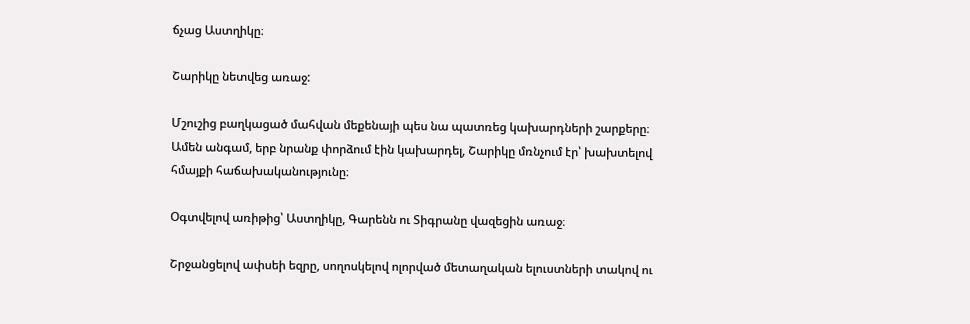ճչաց Աստղիկը։

Շարիկը նետվեց առաջ:

Մշուշից բաղկացած մահվան մեքենայի պես նա պատռեց կախարդների շարքերը։ Ամեն անգամ, երբ նրանք փորձում էին կախարդել, Շարիկը մռնչում էր՝ խախտելով հմայքի հաճախականությունը։

Օգտվելով առիթից՝ Աստղիկը, Գարենն ու Տիգրանը վազեցին առաջ։

Շրջանցելով ափսեի եզրը, սողոսկելով ոլորված մետաղական ելուստների տակով ու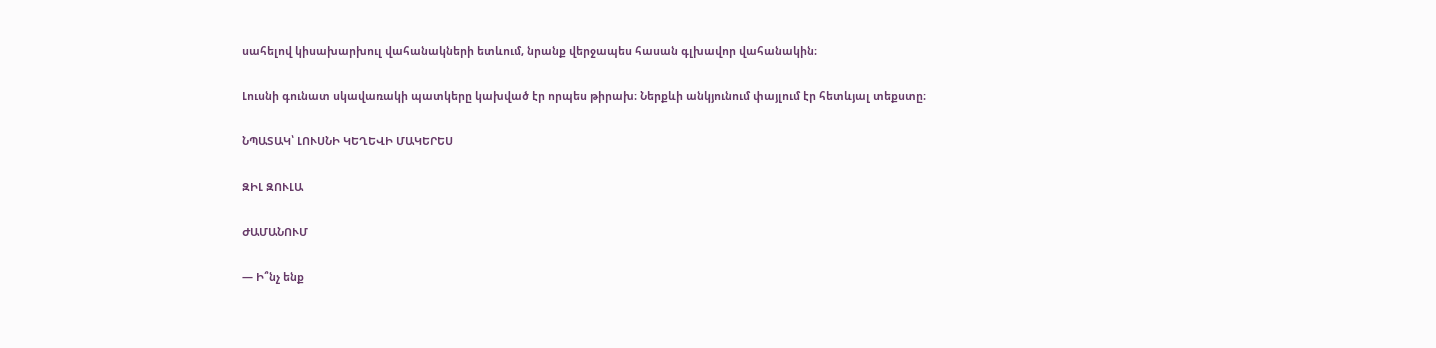սահելով կիսախարխուլ վահանակների ետևում, նրանք վերջապես հասան գլխավոր վահանակին։

Լուսնի գունատ սկավառակի պատկերը կախված էր որպես թիրախ։ Ներքևի անկյունում փայլում էր հետևյալ տեքստը։

ՆՊԱՏԱԿ՝ ԼՈՒՍՆԻ ԿԵՂԵՎԻ ՄԱԿԵՐԵՍ

ԶԻԼ ԶՈՒԼԱ

ԺԱՄԱՆՈՒՄ

— Ի՞նչ ենք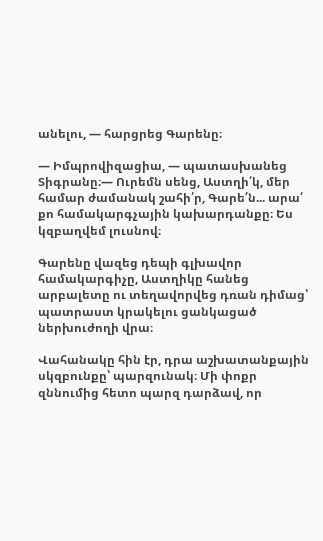անելու, — հարցրեց Գարենը։

— Իմպրովիզացիա, — պատասխանեց Տիգրանը։— Ուրեմն սենց, Աստղի՛կ, մեր համար ժամանակ շահի՛ր, Գարե՛ն... արա՛ քո համակարգչային կախարդանքը։ Ես կզբաղվեմ լուսնով։

Գարենը վազեց դեպի գլխավոր համակարգիչը, Աստղիկը հանեց արբալետը ու տեղավորվեց դռան դիմաց՝ պատրաստ կրակելու ցանկացած ներխուժողի վրա։

Վահանակը հին էր, դրա աշխատանքային սկզբունքը՝ պարզունակ։ Մի փոքր զննումից հետո պարզ դարձավ, որ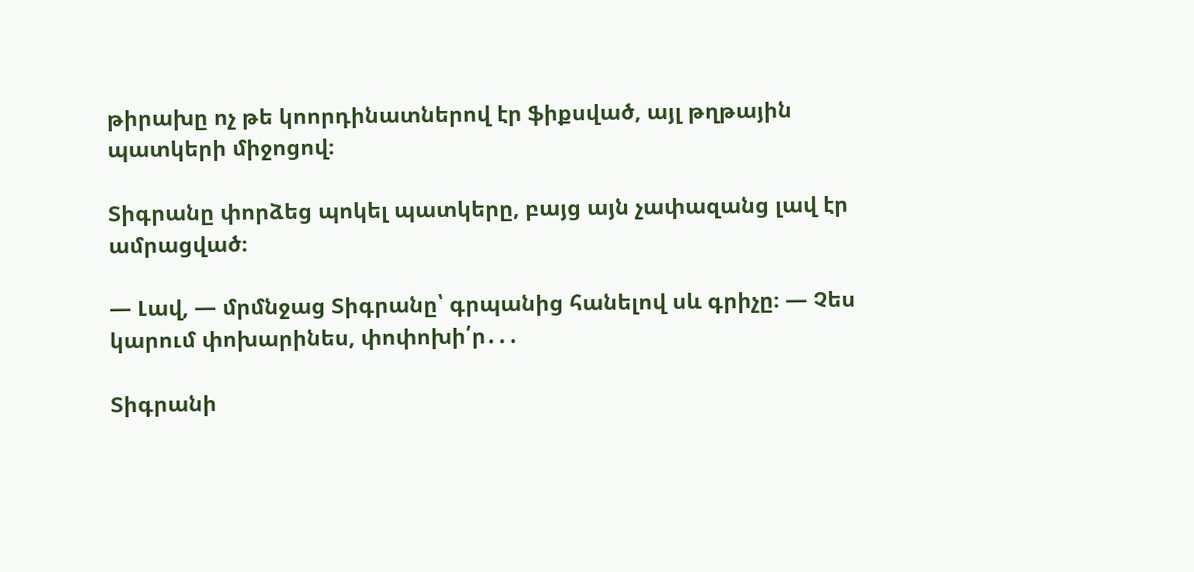թիրախը ոչ թե կոորդինատներով էր ֆիքսված, այլ թղթային պատկերի միջոցով։

Տիգրանը փորձեց պոկել պատկերը, բայց այն չափազանց լավ էր ամրացված։

— Լավ, — մրմնջաց Տիգրանը՝ գրպանից հանելով սև գրիչը։ — Չես կարում փոխարինես, փոփոխի՛ր․․․

Տիգրանի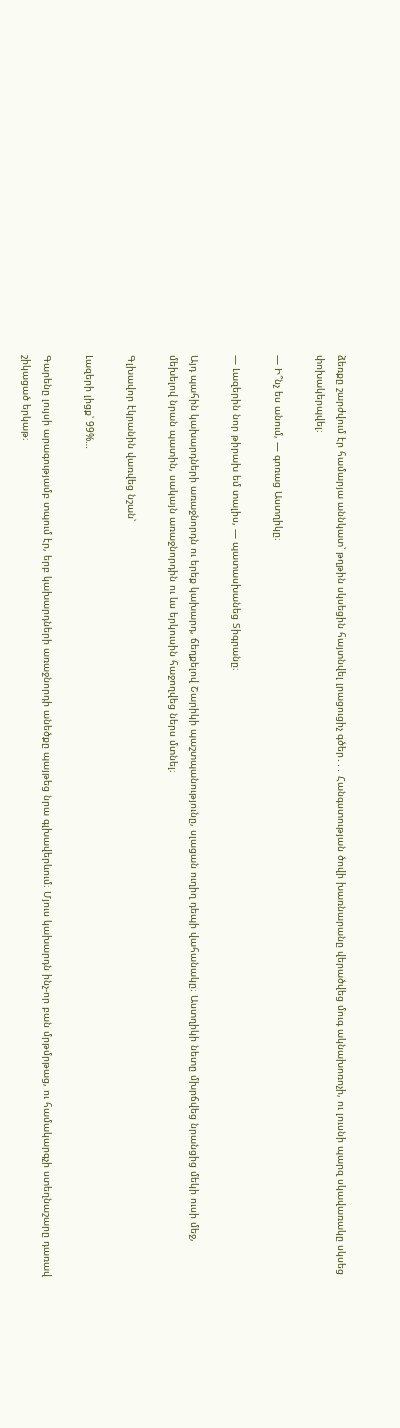ձեռքը շարժվում էր համարյա աննկատ՝ թղթին սկսեցին հայտնվել լրացուցիչ գծեր․․․ Հանգստության ծովի խառնարանը վերածվեց մուգ ակնախոռոչի, ու լուսնի պարզ սկավառակը սկսեց փոխակերպվել։

— Ի՞նչ ես անում, — գոռաց Աստղիկը։

— Լազերին նոր թիրախ եմ տալիս, — պատասխանեց Տիգրանը։

Այդ պահին կախարդների առաջնորդն ու երեք կախարդ, ճեղքելով Շարիկի պաշտպանությունը, սլացան ուղիղ դեպի վահանակը։ Աստղիկի նետը մխրճվեց նրանցից մեկի ուսի մեջ, մեխելով նրան պատին, սակայն առաջնորդին ու ևս երկուսին հաջողվեց ներս մտնել։

Գլխավոր էկրանին վառվեց նշան՝

Լազերի լիցք՝ 99%…

Գարենը լույսի արագությամբ տպում էր, երբ կախարդների առաջնորդի անեծքը պայթեց նրա գլխավերևում։ Մյուս կախարդն ինչ-որ բան մրթմրթաց, ու համակարգչի ստեղնաշարը դառավ շիկացած երկաթ։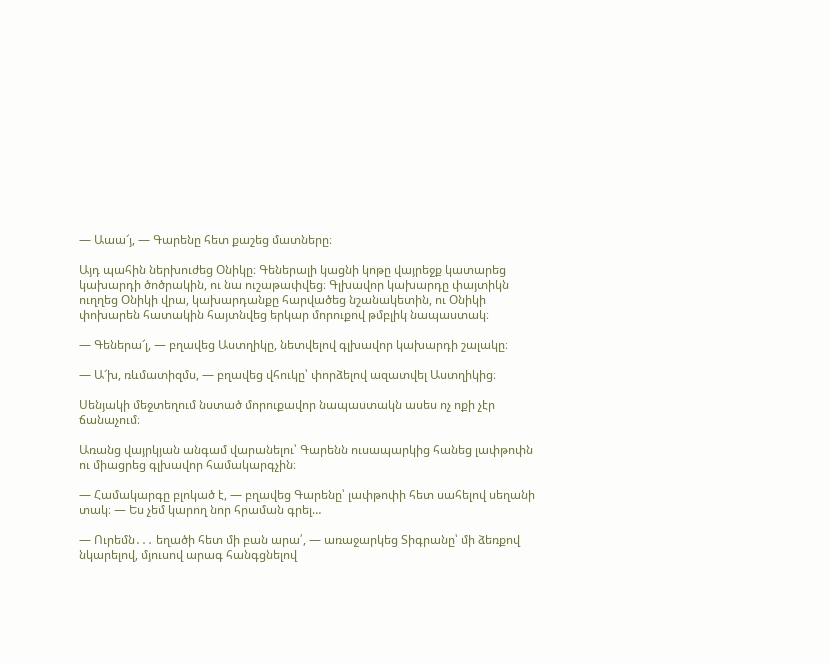— Աաա՜յ, — Գարենը հետ քաշեց մատները։

Այդ պահին ներխուժեց Օնիկը։ Գեներալի կացնի կոթը վայրեջք կատարեց կախարդի ծոծրակին, ու նա ուշաթափվեց։ Գլխավոր կախարդը փայտիկն ուղղեց Օնիկի վրա, կախարդանքը հարվածեց նշանակետին, ու Օնիկի փոխարեն հատակին հայտնվեց երկար մորուքով թմբլիկ նապաստակ։

— Գեներա՜լ, — բղավեց Աստղիկը, նետվելով գլխավոր կախարդի շալակը։

— Ա՜խ, ռևմատիզմս, — բղավեց վհուկը՝ փորձելով ազատվել Աստղիկից։

Սենյակի մեջտեղում նստած մորուքավոր նապաստակն ասես ոչ ոքի չէր ճանաչում։

Առանց վայրկյան անգամ վարանելու՝ Գարենն ուսապարկից հանեց լափթոփն ու միացրեց գլխավոր համակարգչին։

— Համակարգը բլոկած է, — բղավեց Գարենը՝ լափթոփի հետ սահելով սեղանի տակ։ — Ես չեմ կարող նոր հրաման գրել…

— Ուրեմն․․․ եղածի հետ մի բան արա՛, — առաջարկեց Տիգրանը՝ մի ձեռքով նկարելով, մյուսով արագ հանգցնելով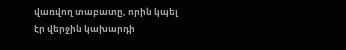վառվող տաբատը, որին կպել էր վերջին կախարդի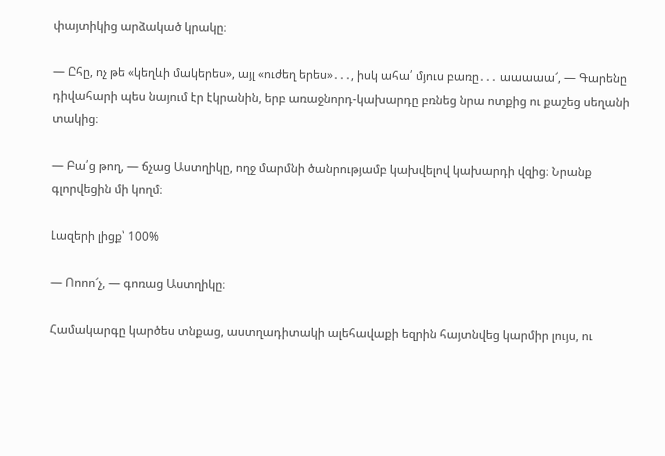փայտիկից արձակած կրակը։

— Ըհը, ոչ թե «կեղևի մակերես», այլ «ուժեղ երես»․․․, իսկ ահա՛ մյուս բառը․․․ աաաաա՜, — Գարենը դիվահարի պես նայում էր էկրանին, երբ առաջնորդ-կախարդը բռնեց նրա ոտքից ու քաշեց սեղանի տակից։

— Բա՛ց թող, — ճչաց Աստղիկը, ողջ մարմնի ծանրությամբ կախվելով կախարդի վզից։ Նրանք գլորվեցին մի կողմ։

Լազերի լիցք՝ 100%

— Ոոոո՜չ, — գոռաց Աստղիկը։

Համակարգը կարծես տնքաց, աստղադիտակի ալեհավաքի եզրին հայտնվեց կարմիր լույս, ու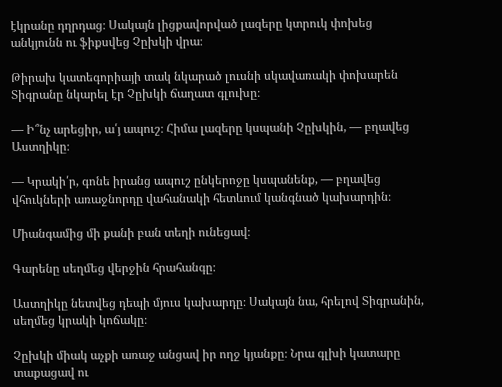էկրանը դղրդաց։ Սակայն լիցքավորված լազերը կտրուկ փոխեց անկյունն ու ֆիքսվեց Չըխկի վրա։

Թիրախ կատեգորիայի տակ նկարած լուսնի սկավառակի փոխարեն Տիգրանը նկարել էր Չըխկի ճաղատ գլուխը։

— Ի՞նչ արեցիր, ա՛յ ապուշ։ Հիմա լազերը կսպանի Չըխկին, — բղավեց Աստղիկը։

— Կրակի՛ր, գոնե իրանց ապուշ ընկերոջը կսպանենք, — բղավեց վհուկների առաջնորդը վահանակի հետևում կանգնած կախարդին։

Միանգամից մի քանի բան տեղի ունեցավ։

Գարենը սեղմեց վերջին հրահանգը։

Աստղիկը նետվեց դեպի մյուս կախարդը։ Սակայն նա, հրելով Տիգրանին, սեղմեց կրակի կոճակը։

Չըխկի միակ աչքի առաջ անցավ իր ողջ կյանքը։ Նրա գլխի կատարը տաքացավ ու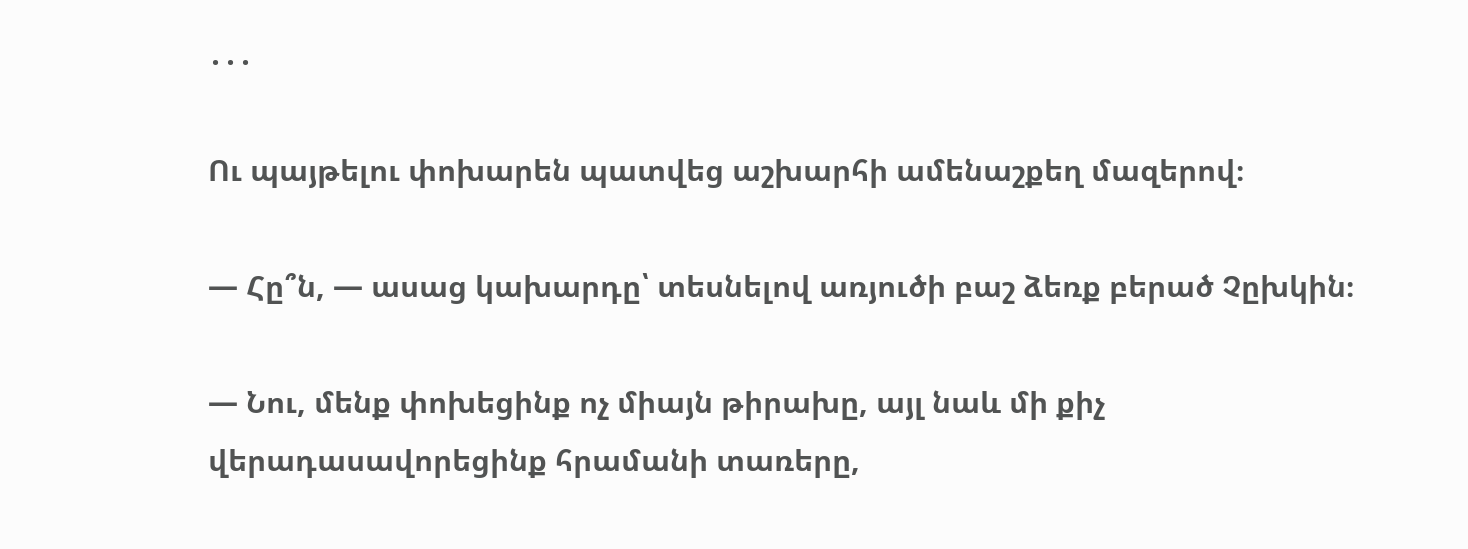․․․

Ու պայթելու փոխարեն պատվեց աշխարհի ամենաշքեղ մազերով։

— Հը՞ն, — ասաց կախարդը՝ տեսնելով առյուծի բաշ ձեռք բերած Չըխկին։

— Նու, մենք փոխեցինք ոչ միայն թիրախը, այլ նաև մի քիչ վերադասավորեցինք հրամանի տառերը,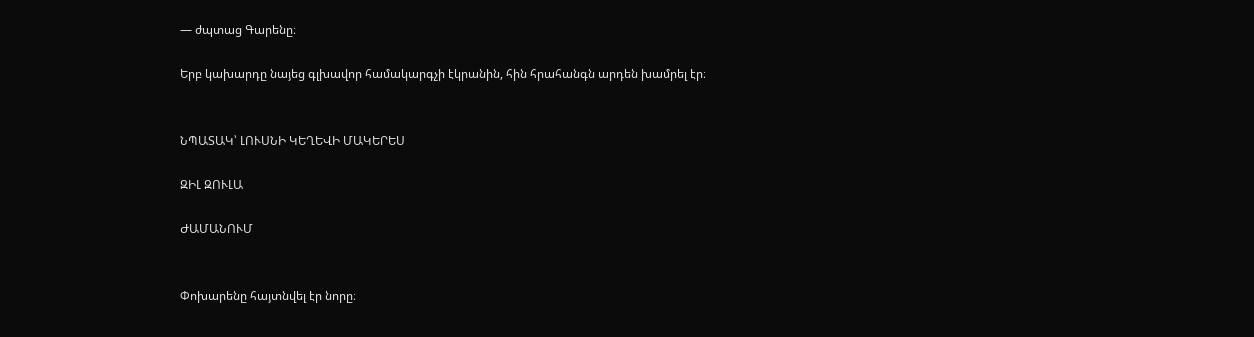— ժպտաց Գարենը։

Երբ կախարդը նայեց գլխավոր համակարգչի էկրանին, հին հրահանգն արդեն խամրել էր։


ՆՊԱՏԱԿ՝ ԼՈՒՍՆԻ ԿԵՂԵՎԻ ՄԱԿԵՐԵՍ

ԶԻԼ ԶՈՒԼԱ

ԺԱՄԱՆՈՒՄ


Փոխարենը հայտնվել էր նորը։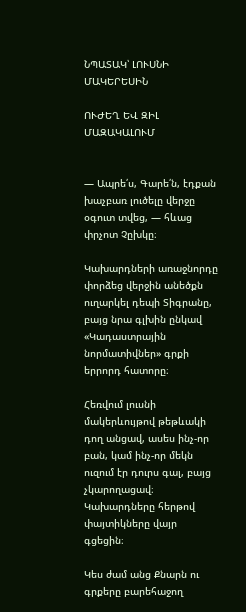ՆՊԱՏԱԿ՝ ԼՈՒՍՆԻ ՄԱԿԵՐԵՍԻՆ

ՈՒԺԵՂ ԵՎ ԶԻԼ ՄԱԶԱԿԱԼՈՒՄ


— Ապրե՛ս, Գարե՛ն, էդքան խաչբառ լուծելը վերջը օգուտ տվեց, — հևաց փրչոտ Չըխկը։

Կախարդների առաջնորդը փորձեց վերջին անեծքն ուղարկել դեպի Տիգրանը, բայց նրա գլխին ընկավ «Կադաստրային նորմատիվներ» գրքի երրորդ հատորը։

Հեռվում լուսնի մակերևույթով թեթևակի դող անցավ, ասես ինչ-որ բան, կամ ինչ-որ մեկն ուզում էր դուրս գալ, բայց չկարողացավ։ Կախարդները հերթով փայտիկները վայր գցեցին։

Կես ժամ անց Քնարն ու գրքերը բարեհաջող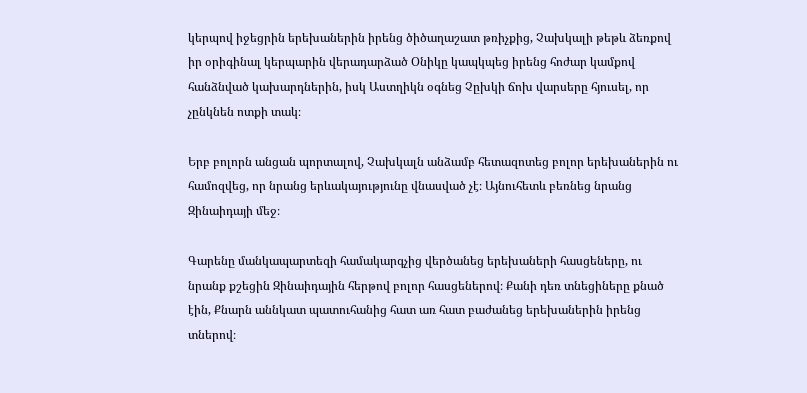կերպով իջեցրին երեխաներին իրենց ծիծաղաշատ թռիչքից, Չախկալի թեթև ձեռքով իր օրիգինալ կերպարին վերադարձած Օնիկը կապկպեց իրենց հոժար կամքով հանձնված կախարդներին, իսկ Աստղիկն օգնեց Չըխկի ճոխ վարսերը հյուսել, որ չընկնեն ոտքի տակ։

Երբ բոլորն անցան պորտալով, Չախկալն անձամբ հետազոտեց բոլոր երեխաներին ու համոզվեց, որ նրանց երևակայությունը վնասված չէ։ Այնուհետև բեռնեց նրանց Զինաիդայի մեջ։

Գարենը մանկապարտեզի համակարգչից վերծանեց երեխաների հասցեները, ու նրանք քշեցին Զինաիդային հերթով բոլոր հասցեներով։ Քանի դեռ տնեցիները քնած էին, Քնարն աննկատ պատուհանից հատ առ հատ բաժանեց երեխաներին իրենց տներով։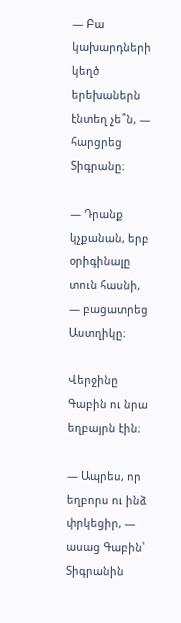— Բա կախարդների կեղծ երեխաներն էնտեղ չե՞ն, — հարցրեց Տիգրանը։

— Դրանք կչքանան, երբ օրիգինալը տուն հասնի, — բացատրեց Աստղիկը։

Վերջինը Գաբին ու նրա եղբայրն էին։

— Ապրես, որ եղբորս ու ինձ փրկեցիր, — ասաց Գաբին՝ Տիգրանին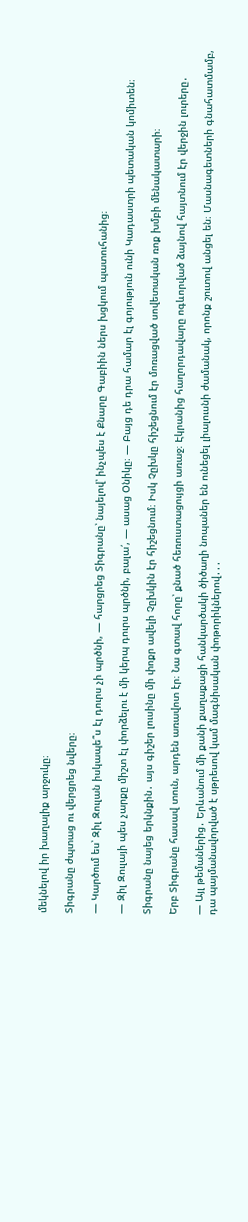մեկնելով իր խաղալիք արջուկը։

Տիգրանը ժպտաց ու վերցրեց նվերը։

— Կարծում ես՝ Զիլ Զուլան իսկապե՞ս էլ դուրս չի պրծնի, — հարցրեց Տիգրանը՝ նայելով՝ ինչպես է Քնարը Գաբիին ներս խցկում պատուհանից։

— Զիլ Զուլայի պես չարքը միշտ էլ փորձելու է մի կերպ դուրս պրծնի, բալա՛, — ասաց Օնիկը։ — Բայց դե դրա համար էլ գոյություն ունի Կադաստրի պետական կոմիտեն։

Տիգրանը նայեց երկնքին․ այս գիշեր լուսինը մի փոքր ավելի Չըխկին էր հիշեցնում։ Իսկ Չըխկը հիշեցնում էր մոռացված սովետական ռոք խմբի մենակատարի։

Երբ Տիգրանը հասավ տուն, արդեն առավոտ էր։ Նա գտավ հորը՝ քնած հեռուստացույցի առաջ։ Էկրանից հաղորդավարը ոգևորված ձայնով հայտնում էր վերջին լուրերը․

— Այլ թեմաներից․ Երևանում մի քանի քաղաքացի հանկարծակի ծիծաղի նոպաներ են ունեցել լիալուսնի ժամանակ, որոնք շուտով անցել են։ Մասնագետների գնահատմամբ, դա պայմանավորված է սթրեսով կամ մագնիսական փոթորիկներով․․․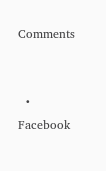Comments


  • Facebook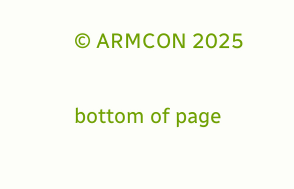© ARMCON 2025

bottom of page